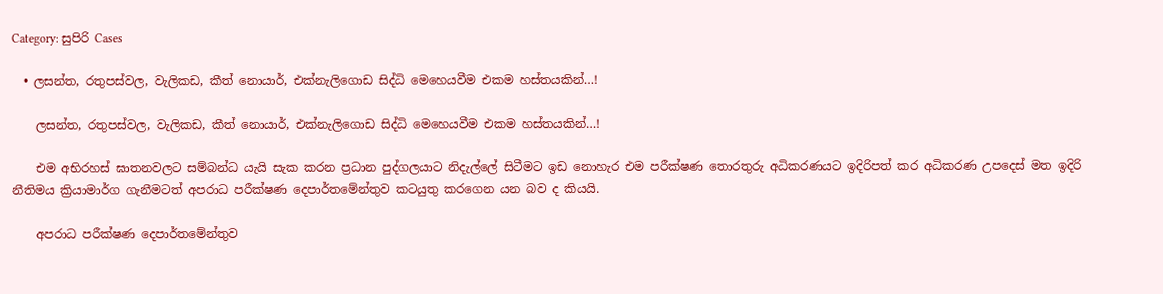Category: සුපිරි Cases

  • ලසන්ත, රතුපස්වල, වැලිකඩ, කීත් නොයාර්, එක්නැලිගොඩ සිද්ධි මෙහෙයවීම එකම හස්තයකින්…!

    ලසන්ත, රතුපස්වල, වැලිකඩ, කීත් නොයාර්, එක්නැලිගොඩ සිද්ධි මෙහෙයවීම එකම හස්තයකින්…!

    එම අභිරහස් ඝාතනවලට සම්බන්ධ යැයි සැක කරන ප්‍රධාන පුද්ගලයාට නිදැල්ලේ සිටීමට ඉඩ නොහැර එම පරීක්ෂණ තොරතුරු අධිකරණයට ඉදිරිපත් කර අධිකරණ උපදෙස් මත ඉදිරි නීතිමය ක්‍රියාමාර්ග ගැනීමටත් අපරාධ පරීක්ෂණ දෙපාර්තමේන්තුව කටයුතු කරගෙන යන බව ද කියයි.

    අපරාධ පරීක්ෂණ දෙපාර්තමේන්තුව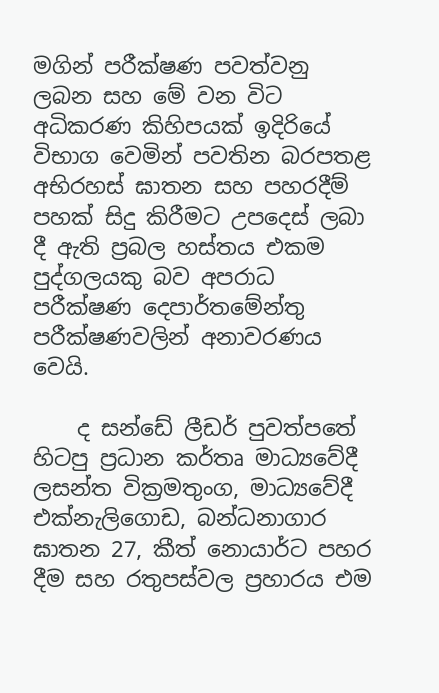මගින් පරීක්ෂණ පවත්වනු ලබන සහ මේ වන විට අධිකරණ කිහිපයක් ඉදිරියේ විභාග වෙමින් පවතින බරපතළ අභිරහස් ඝාතන සහ පහරදීම් පහක් සිදු කිරීමට උපදෙස් ලබා දී ඇති ප්‍රබල හස්තය එකම පුද්ගලයකු බව අපරාධ පරීක්ෂණ දෙපාර්තමේන්තු පරීක්ෂණවලින් අනාවරණය වෙයි.

    ද සන්ඩේ ලීඩර් පුවත්පතේ හිටපු ප්‍රධාන කර්තෘ මාධ්‍යවේදී ලසන්ත වික්‍රමතුංග, මාධ්‍යවේදී එක්නැලිගොඩ, බන්ධනාගාර ඝාතන 27, කීත් නොයාර්ට පහර දීම සහ රතුපස්වල ප්‍රහාරය එම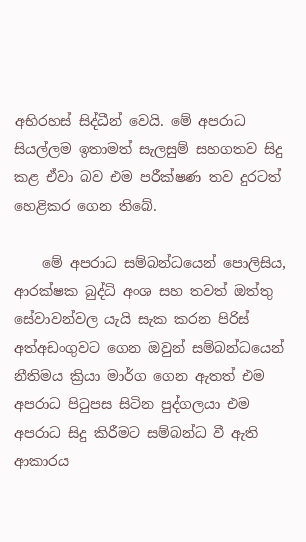අභිරහස් සිද්ධීන් වෙයි. මේ අපරාධ සියල්ලම ඉතාමත් සැලසුම් සහගතව සිදු කළ ඒවා බව එම පරීක්ෂණ තව දුරටත් හෙළිකර ගෙන තිබේ.

    මේ අපරාධ සම්බන්ධයෙන් පොලිසිය, ආරක්ෂක බුද්ධි අංශ සහ තවත් ඔත්තු සේවාවන්වල යැයි සැක කරන පිරිස් අත්අඩංගුවට ගෙන ඔවුන් සම්බන්ධයෙන් නීතිමය ක්‍රියා මාර්ග ගෙන ඇතත් එම අපරාධ පිටුපස සිටින පුද්ගලයා එම අපරාධ සිදු කිරීමට සම්බන්ධ වී ඇති ආකාරය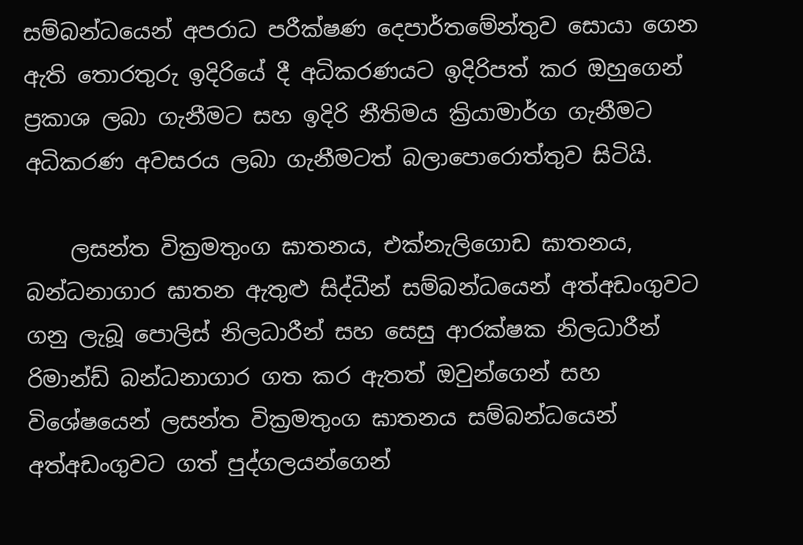සම්බන්ධයෙන් අපරාධ පරීක්ෂණ දෙපාර්තමේන්තුව සොයා ගෙන ඇති තොරතුරු ඉදිරියේ දී අධිකරණයට ඉදිරිපත් කර ඔහුගෙන් ප්‍රකාශ ලබා ගැනීමට සහ ඉදිරි නීතිමය ක්‍රියාමාර්ග ගැනීමට අධිකරණ අවසරය ලබා ගැනීමටත් බලාපොරොත්තුව සිටියි.

    ලසන්ත වික්‍රමතුංග ඝාතනය, එක්නැලිගොඩ ඝාතනය, බන්ධනාගාර ඝාතන ඇතුළු සිද්ධීන් සම්බන්ධයෙන් අත්අඩංගුවට ගනු ලැබූ පොලිස් නිලධාරීන් සහ සෙසු ආරක්ෂක නිලධාරීන් රිමාන්ඩ් බන්ධනාගාර ගත කර ඇතත් ඔවුන්ගෙන් සහ විශේෂයෙන් ලසන්ත වික්‍රමතුංග ඝාතනය සම්බන්ධයෙන් අත්අඩංගුවට ගත් පුද්ගලයන්ගෙන්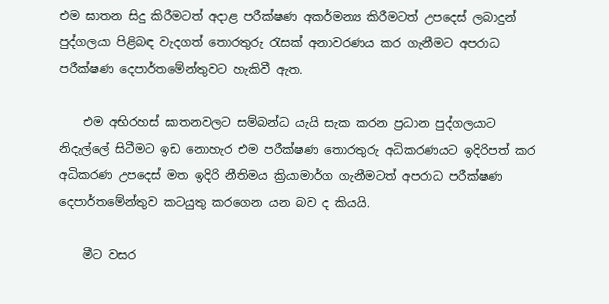එම ඝාතන සිදු කිරීමටත් අදාළ පරීක්ෂණ අකර්මන්‍ය කිරීමටත් උපදෙස් ලබාදුන් පුද්ගලයා පිළිබඳ වැදගත් තොරතුරු රැසක් අනාවරණය කර ගැනීමට අපරාධ පරීක්ෂණ දෙපාර්තමේන්තුවට හැකිවී ඇත‍.

    එම අභිරහස් ඝාතනවලට සම්බන්ධ යැයි සැක කරන ප්‍රධාන පුද්ගලයාට නිදැල්ලේ සිටීමට ඉඩ නොහැර එම පරීක්ෂණ තොරතුරු අධිකරණයට ඉදිරිපත් කර අධිකරණ උපදෙස් මත ඉදිරි නීතිමය ක්‍රියාමාර්ග ගැනීමටත් අපරාධ පරීක්ෂණ දෙපාර්තමේන්තුව කටයුතු කරගෙන යන බව ද කියයි.

    මීට වසර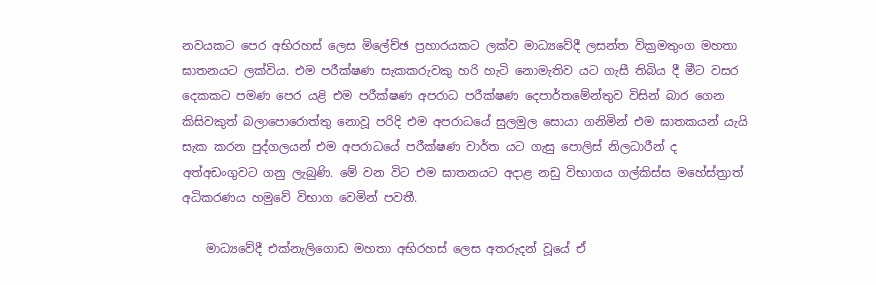නවයකට පෙර අභිරහස් ලෙස මිලේච්ඡ ප්‍රහාරයකට ලක්ව මාධ්‍යවේදී ලසන්ත වික්‍රමතුංග මහතා ඝාතනයට ලක්විය. එම පරීක්ෂණ සැකකරුවකු හරි හැටි නොමැතිව යට ගැසී තිබිය දී මීට වසර දෙකකට පමණ පෙර යළි එම පරීක්ෂණ අපරාධ පරීක්ෂණ දෙපාර්තමේන්තුව විසින් බාර ගෙන කිසිවකුත් බලාපොරොත්තු නොවූ පරිදි එම අපරාධයේ සුලමුල සොයා ගනිමින් එම ඝාතකයන් යැයි සැක කරන පුද්ගලයන් එම අපරාධයේ පරීක්ෂණ වාර්ත යට ගැසු පොලිස් නිලධාරීන් ද අත්අඩංගුවට ගනු ලැබුණි. මේ වන විට එම ඝාතනයට අදාළ නඩු විභාගය ගල්කිස්ස මහේස්ත්‍රාත් අධිකරණය හමුවේ විභාග වෙමින් පවතී.

    මාධ්‍යවේදී එක්නැලිගොඩ මහතා අභිරහස් ලෙස අතරුදන් වූයේ ඒ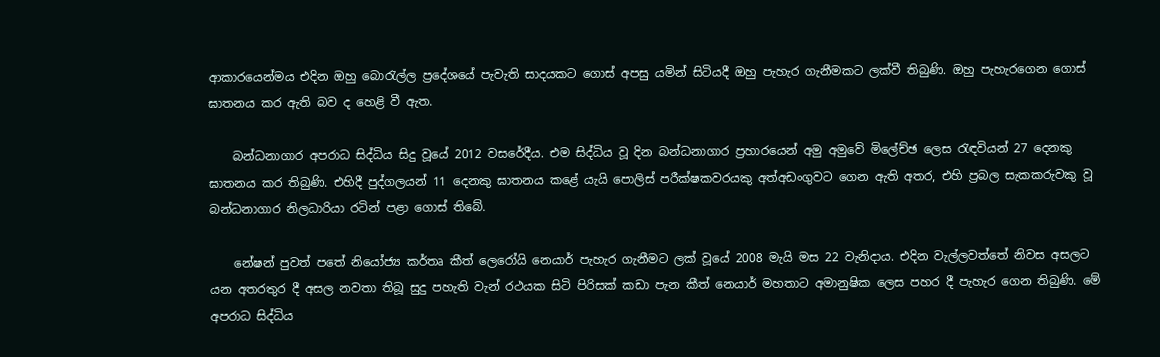ආකාරයෙන්මය එදින ඔහු බොරැල්ල ප්‍රදේශයේ පැවැති සාදයකට ගොස් අපසු යමින් සිටියදී ඔහු පැහැර ගැනීමකට ලක්වී තිබුණි. ඔහු පැහැරගෙන ගොස් ඝාතනය කර ඇති බව ද හෙළි වී ඇත.

    බන්ධනාගාර අපරාධ සිද්ධිය සිදු වූයේ 2012 වසරේදීය. එම සිද්ධිය වූ දින බන්ධනාගාර ප්‍රහාරයෙන් අමු අමුවේ මිලේච්ඡ ලෙස රැඳවියන් 27 දෙනකු ඝාතනය කර තිබුණි. එහිදී පුද්ගලයන් 11 දෙනකු ඝාතනය කළේ යැයි පොලිස් පරීක්ෂකවරයකු අත්අඩංගුවට ගෙන ඇති අතර, එහි ප්‍රබල සැකකරුවකු වූ බන්ධනාගාර නිලධාරියා රටින් පළා ගොස් තිබේ.

    නේෂන් පුවත් පතේ නියෝජ්‍ය කර්තෘ කීත් ලෙරෝයි නෙයාර් පැහැර ගැනීමට ලක් වූයේ 2008 මැයි මස 22 වැනිදාය. එදින වැල්ලවත්තේ නිවස අසලට යන අතරතුර දී අසල නවතා තිබූ සුදු පහැති වැන් රථයක සිටි පිරිසක් කඩා පැන කීත් නෙයාර් මහතාට අමානුෂික ලෙස පහර දී පැහැර ගෙන තිබුණි. මේ අපරාධ සිද්ධිය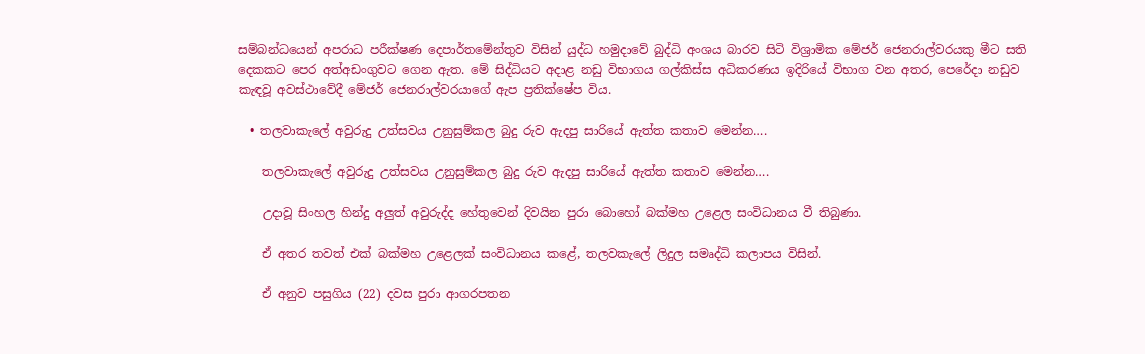සම්බන්ධයෙන් අපරාධ පරීක්ෂණ දෙපාර්තමේන්තුව විසින් යුද්ධ හමුදාවේ බුද්ධි අංශය බාරව සිටි විශ්‍රාමික මේජර් ජෙනරාල්වරයකු මීට සති දෙකකට පෙර අත්අඩංගුවට ගෙන ඇත. මේ සිද්ධියට අදාළ නඩු විභාගය ගල්කිස්ස අධිකරණය ඉදිරියේ විභාග වන අතර, පෙරේදා නඩුව කැඳවූ අවස්ථාවේදී මේජර් ජෙනරාල්වරයාගේ ඇප ප්‍රතික්ෂේප විය.

  • තලවාකැලේ අවුරුදු උත්සවය උනුසුම්කල බුදු රුව ඇදපු සාරියේ ඇත්ත කතාව මෙන්න….

    තලවාකැලේ අවුරුදු උත්සවය උනුසුම්කල බුදු රුව ඇදපු සාරියේ ඇත්ත කතාව මෙන්න….

    උදාවූ සිංහල හින්දු අලුත් අවුරුද්ද හේතුවෙන් දිවයින පුරා බොහෝ බක්මහ උළෙල සංවිධානය වී තිබුණා.

    ඒ අතර තවත් එක් බක්මහ උළෙලක් සංවිධානය කළේ, තලවකැලේ ලිදුල සමෘද්ධි කලාපය විසින්.

    ඒ අනුව පසුගිය (22) දවස පුරා ආගරපතන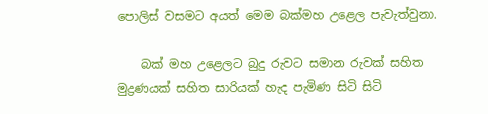පොලිස් වසමට අයත් මෙම බක්මහ උළෙල පැවැත්වුනා.

    බක් මහ උළෙලට බුදු රුවට සමාන රුවක් සහිත මුද්‍රණයක් සහිත සාරියක් හැද පැමිණ සිටි සිටි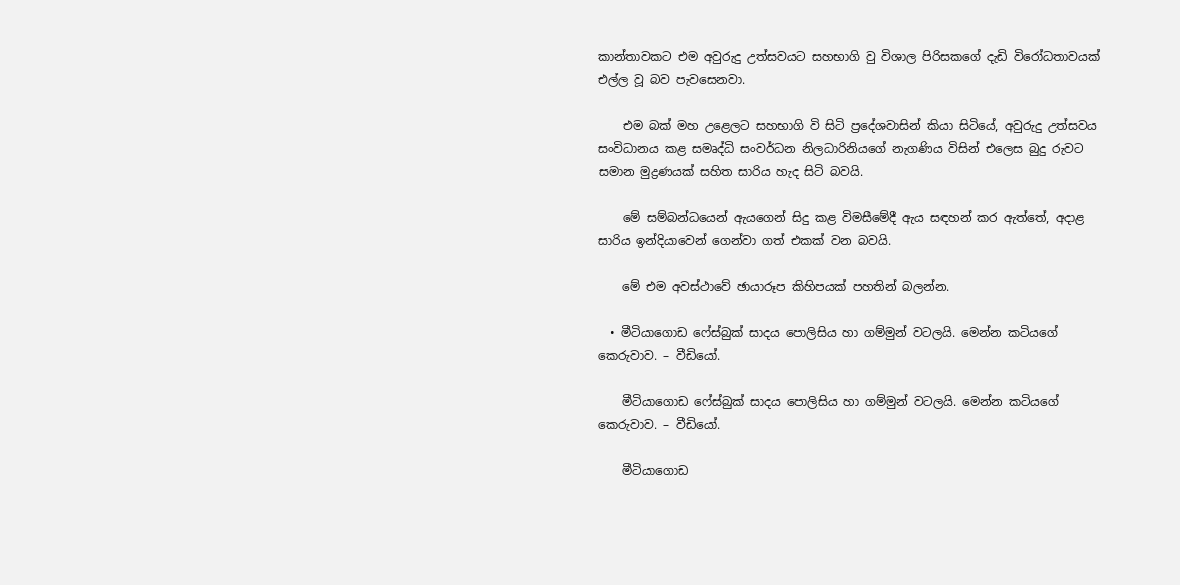කාන්තාවකට එම අවුරුදු උත්සවයට සහභාගි වු විශාල පිරිසකගේ දැඩි විරෝධතාවයක් එල්ල වූ බව පැවසෙනවා.

    එම බක් මහ උළෙලට සහභාගි වි සිටි ප්‍රදේශවාසින් කියා සිටියේ, අවුරුදු උත්සවය සංවිධානය කළ සමෘද්ධි සංවර්ධන නිලධාරිනියගේ නැගණිය විසින් එලෙස බුදු රුවට සමාන මුද්‍රණයක් සහිත සාරිය හැද සිටි බවයි.

    මේ සම්බන්ධයෙන් ඇයගෙන් සිදු කළ විමසීමේදී ඇය සඳහන් කර ඇත්තේ, අදාළ සාරිය ඉන්දියාවෙන් ගෙන්වා ගත් එකක් වන බවයි.

    මේ එම අවස්ථාවේ ඡායාරූප කිහිපයක් පහතින් බලන්න.

  • මීටියාගොඩ ෆේස්බුක් සාදය පොලිසිය හා ගම්මුන් වටලයි. මෙන්න කටියගේ කෙරුවාව. – වීඩියෝ.

    මීටියාගොඩ ෆේස්බුක් සාදය පොලිසිය හා ගම්මුන් වටලයි. මෙන්න කටියගේ කෙරුවාව. – වීඩියෝ.

    මීටියාගොඩ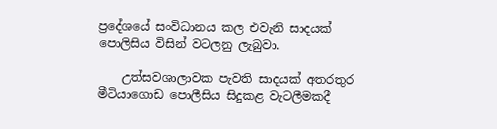ප්‍රදේශයේ සංවිධානය කල එවැනි සාදයක් පොලිසිය විසින් වටලනු ලැබුවා.

    උත්සවශාලාවක පැවති සාදයක් අතරතුර මීටියාගොඩ පොලීසිය සිදුකළ වැටලීමකදී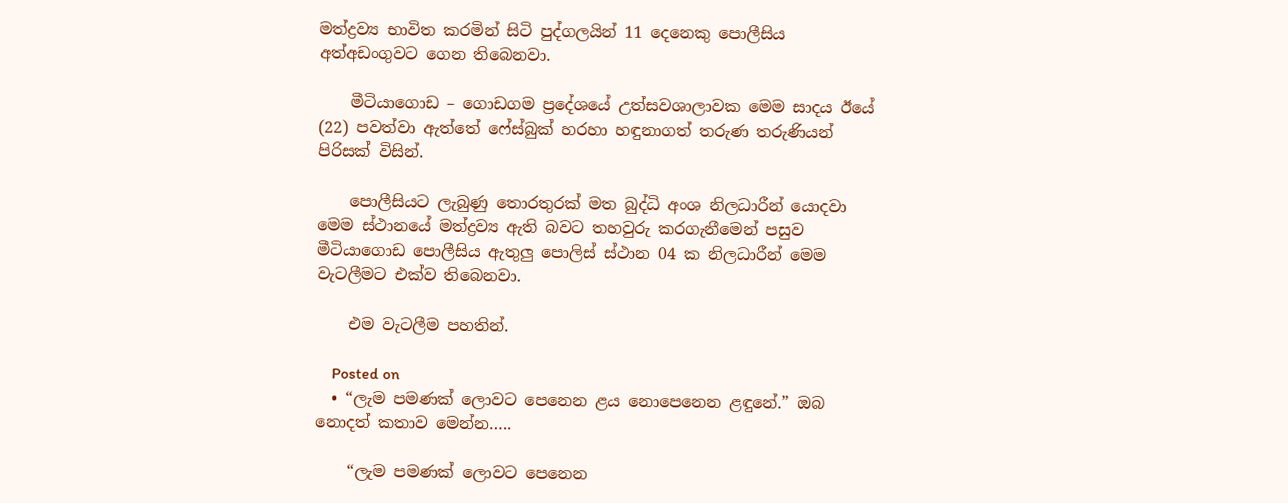මත්ද්‍රව්‍ය භාවිත කරමින් සිටි පුද්ගලයින් 11 දෙනෙකු පොලීසිය අත්අඩංගුවට ගෙන තිබෙනවා.

    මීටියාගොඩ – ගොඩගම ප්‍රදේශයේ උත්සවශාලාවක මෙම සාදය ඊයේ (22) පවත්වා ඇත්තේ ෆේස්බුක් හරහා හඳුනාගත් තරුණ තරුණියන් පිරිසක් විසින්.

    පොලීසියට ලැබුණු තොරතුරක් මත බුද්ධි අංශ නිලධාරීන් යොදවා මෙම ස්ථානයේ මත්ද්‍රව්‍ය ඇති බවට තහවුරු කරගැනීමෙන් පසුව මීටියාගොඩ පොලීසිය ඇතුලු පොලිස් ස්ථාන 04 ක නිලධාරීන් මෙම වැටලීමට එක්ව තිබෙනවා.

    එම වැටලීම පහතින්.

    Posted on
  • “ලැම පමණක් ලොවට පෙනෙන ළය නොපෙනෙන ළඳුනේ.” ඔබ නොදත් කතාව මෙන්න…..

    “ලැම පමණක් ලොවට පෙනෙන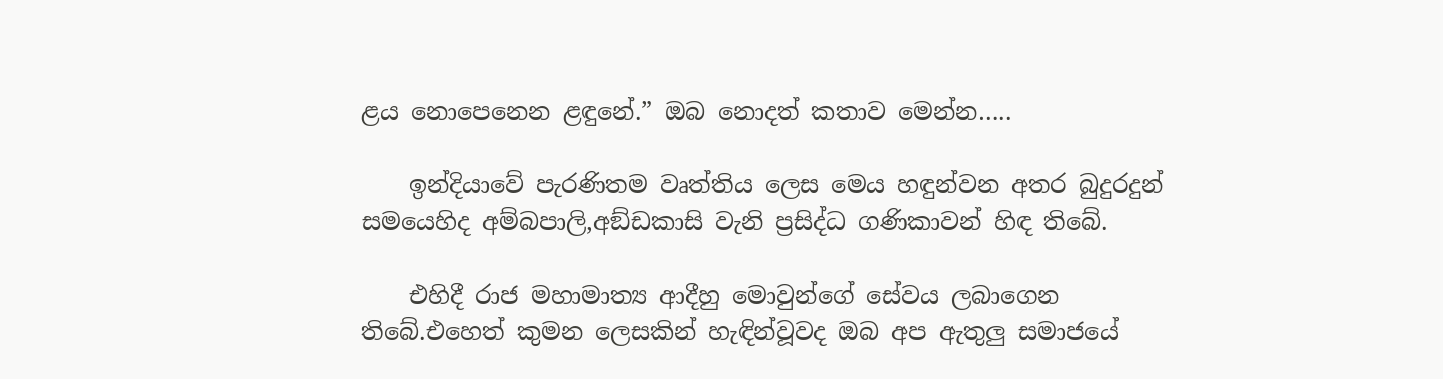ළය නොපෙනෙන ළඳුනේ.” ඔබ නොදත් කතාව මෙන්න…..

    ඉන්දියාවේ පැරණිතම වෘත්තිය ලෙස මෙය හඳුන්වන අතර බුදුරදුන් සමයෙහිද අම්බපාලි,අඞ්ඩකාසි වැනි ප්‍රසිද්ධ ගණිකාවන් හිඳ තිබේ.

    එහිදී රාජ මහාමාත්‍ය ආදීහු මොවුන්ගේ සේවය ලබාගෙන තිබේ.එහෙත් කුමන ලෙසකින් හැඳින්වූවද ඔබ අප ඇතුලු සමාජයේ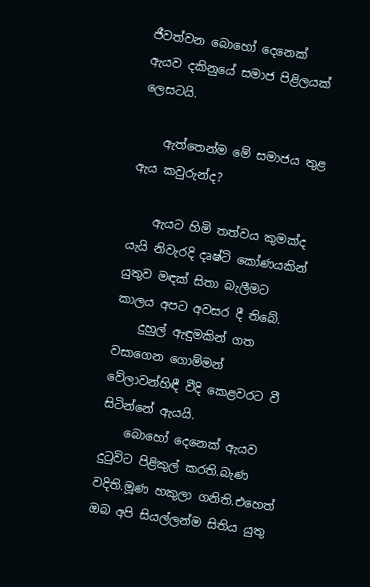ජීවත්වන බොහෝ දෙනෙක් ඇයව දකිනුයේ සමාජ පිළිලයක් ලෙසටයි.

    ඇත්තෙන්ම මේ සමාජය තුළ ඇය කවුරුන්ද?

    ඇයට හිමි තත්වය කුමක්ද යැයි නිවැරදි දෘෂ්ටි කෝණයකින් යුතුව මඳක් සිතා බැලීමට කාලය අපට අවසර දී තිබේ.
    දුහුල් ඇඳුමකින් ගත වසාගෙන ගොම්මන් වේලාවන්හිඳී වීදි කෙළවරට වී සිටින්නේ ඇයයි.
    බොහෝ දෙනෙක් ඇයව දුටුවිට පිළිකුල් කරති.බැණ වදිති.මූණ හකුලා ගනිති.එහෙත් ඔබ අපි සියල්ලන්ම සිතිය යුතු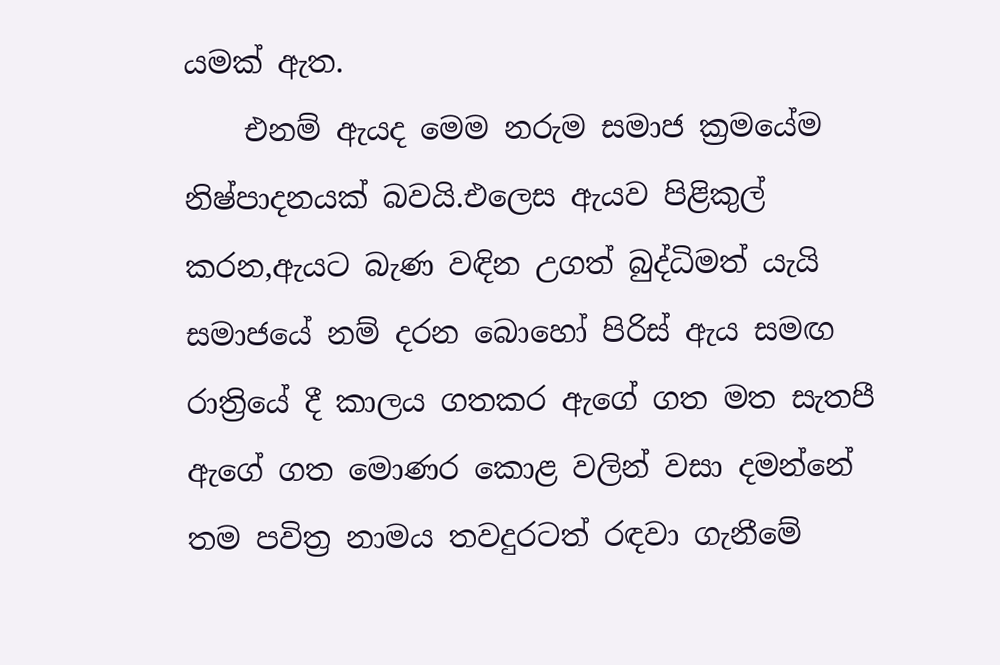යමක් ඇත.
    එනම් ඇයද මෙම නරුම සමාජ ක්‍රමයේම නිෂ්පාදනයක් බවයි.එලෙස ඇයව පිළිකුල් කරන,ඇයට බැණ වඳින උගත් බුද්ධිමත් යැයි සමාජයේ නම් දරන බොහෝ පිරිස් ඇය සමඟ රාත්‍රියේ දී කාලය ගතකර ඇගේ ගත මත සැතපී ඇගේ ගත මොණර කොළ වලින් වසා දමන්නේ තම පවිත්‍ර නාමය තවදුරටත් රඳවා ගැනීමේ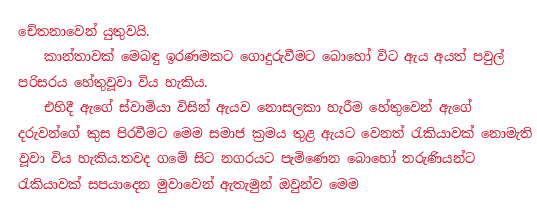චේතනාවෙන් යුතුවයි.
    කාන්තාවක් මෙබඳු ඉරණමකට ගොදුරුවීමට බොහෝ විට ඇය අයත් පවුල් පරිසරය හේතුවූවා විය හැකිය.
    එහිදී ඇගේ ස්වාමියා විසින් ඇයව නොසලකා හැරීම හේතුවෙන් ඇගේ දරුවන්ගේ කුස පිරවීමට මෙම සමාජ ක්‍රමය තුළ ඇයට වෙනත් රැකියාවක් නොමැති වූවා විය හැකිය.තවද ගමේ සිට නගරයට පැමිණෙන බොහෝ තරුණියන්ට රැකියාවක් සපයාදෙන මුවාවෙන් ඇතැමුන් ඔවුන්ව මෙම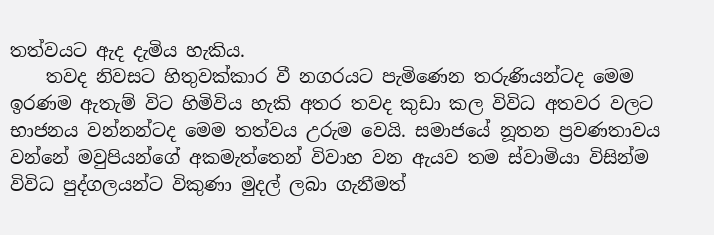තත්වයට ඇද දැමිය හැකිය.
    තවද නිවසට හිතුවක්කාර වී නගරයට පැමිණෙන තරුණියන්ටද මෙම ඉරණම ඇතැම් විට හිමිවිය හැකි අතර තවද කුඩා කල විවිධ අතවර වලට භාජනය වන්නන්ටද මෙම තත්වය උරුම වෙයි. සමාජයේ නූතන ප්‍රවණතාවය වන්නේ මවුපියන්ගේ අකමැත්තෙන් විවාහ වන ඇයව තම ස්වාමියා විසින්ම විවිධ පුද්ගලයන්ට විකුණා මුදල් ලබා ගැනීමත්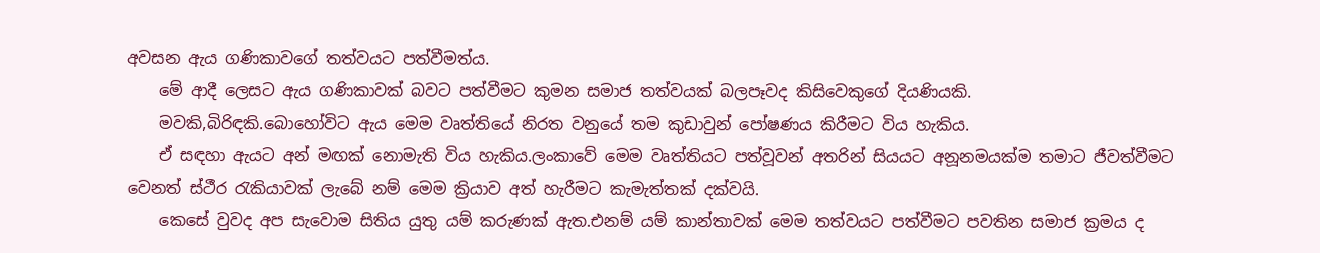අවසන ඇය ගණිකාවගේ තත්වයට පත්වීමත්ය.
    මේ ආදී ලෙසට ඇය ගණිකාවක් බවට පත්වීමට කුමන සමාජ තත්වයක් බලපෑවද කිසිවෙකුගේ දියණියකි.
    මවකි,බිරිඳකි.බොහෝවිට ඇය මෙම වෘත්තියේ නිරත වනුයේ තම කුඩාවුන් පෝෂණය කිරීමට විය හැකිය.
    ඒ සඳහා ඇයට අන් මඟක් නොමැති විය හැකිය.ලංකාවේ මෙම වෘත්තියට පත්වූවන් අතරින් සියයට අනූනමයක්ම තමාට ජීවත්වීමට වෙනත් ස්ථීර රැකියාවක් ලැබේ නම් මෙම ක්‍රියාව අත් හැරීමට කැමැත්තක් දක්වයි.
    කෙසේ වුවද අප සැවොම සිතිය යුතු යම් කරුණක් ඇත.එනම් යම් කාන්තාවක් මෙම තත්වයට පත්වීමට පවතින සමාජ ක්‍රමය ද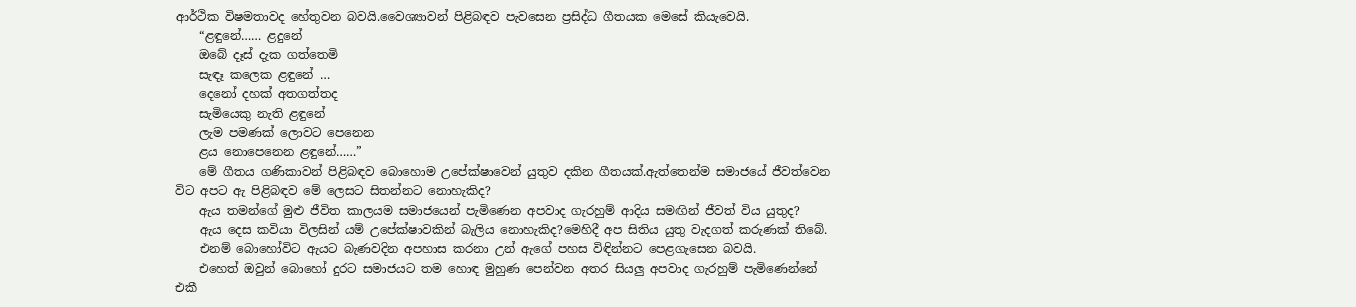ආර්ථික විෂමතාවද හේතුවන බවයි.වෛශ්‍යාවන් පිළිබඳව පැවසෙන ප්‍රසිද්ධ ගීතයක මෙසේ කියැවෙයි.
    “ළඳුනේ…… ළදුනේ
    ඔබේ දෑස් දැක ගත්තෙමි
    සැඳෑ කලෙක ළඳුනේ …
    දෙනෝ දහක් අතගත්තද
    සැමියෙකු නැති ළඳුනේ
    ලැම පමණක් ලොවට පෙනෙන
    ළය නොපෙනෙන ළඳුනේ……”
    මේ ගීතය ගණිකාවන් පිළිබඳව බොහොම උපේක්ෂාවෙන් යුතුව දකින ගීතයක්.ඇත්තෙන්ම සමාජයේ ජීවත්වෙන විට අපට ඇ පිළිබඳව මේ ලෙසට සිතන්නට නොහැකිද?
    ඇය තමන්ගේ මුළු ජීවිත කාලයම සමාජයෙන් පැමිණෙන අපවාද ගැරහුම් ආදිය සමඟින් ජීවත් විය යුතුද?
    ඇය දෙස කවියා විලසින් යම් උපේක්ෂාවකින් බැලිය නොහැකිද?මෙහිදී අප සිතිය යුතු වැදගත් කරුණක් තිබේ.
    එනම් බොහෝවිට ඇයට බැණවදින අපහාස කරනා උන් ඇගේ පහස විඳින්නට පෙළගැසෙන බවයි.
    එහෙත් ඔවුන් බොහෝ දුරට සමාජයට තම හොඳ මුහුණ පෙන්වන අතර සියලු අපවාද ගැරහුම් පැමිණෙන්නේ එකී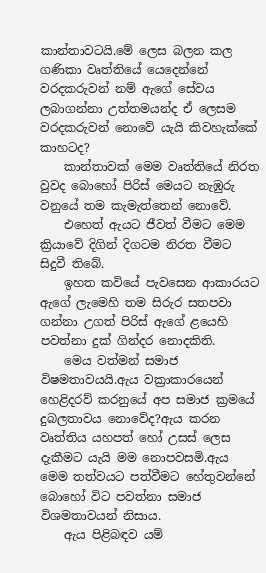කාන්තාවටයි.මේ ලෙස බලන කල ගණිකා වෘත්තියේ යෙදෙන්නේ වරදකරුවන් නම් ඇගේ සේවය ලබාගන්නා උත්තමයන්ද ඒ ලෙසම වරදකරුවන් නොවේ යැයි කිවහැක්කේ කාහටද?
    කාන්තාවක් මෙම වෘත්තියේ නිරත වුවද බොහෝ පිරිස් මෙයට නැඹුරු වනුයේ තම කැමැත්තෙන් නොවේ.
    එහෙත් ඇයට ජීවත් වීමට මෙම ක්‍රියාවේ දිගින් දිගටම නිරත වීමට සිදුවී තිබේ.
    ඉහත කවියේ පැවසෙන ආකාරයට ඇගේ ලැමෙහි තම සිරුර සතපවා ගන්නා උගත් පිරිස් ඇගේ ළයෙහි පවත්නා දුක් ගින්දර නොදකිති.
    මෙය වත්මන් සමාජ විෂමතාවයයි.ඇය වක්‍රාකාරයෙන් හෙළිදරව් කරනුයේ අප සමාජ ක්‍රමයේ දුබලතාවය නොවේද?ඇය කරන වෘත්තිය යහපත් හෝ උසස් ලෙස දැකීමට යැයි මම නොපවසමි.ඇය මෙම තත්වයට පත්වීමට හේතුවන්නේ බොහෝ විට පවත්නා සමාජ විශමතාවයන් නිසාය.
    ඇය පිළිබඳව යම්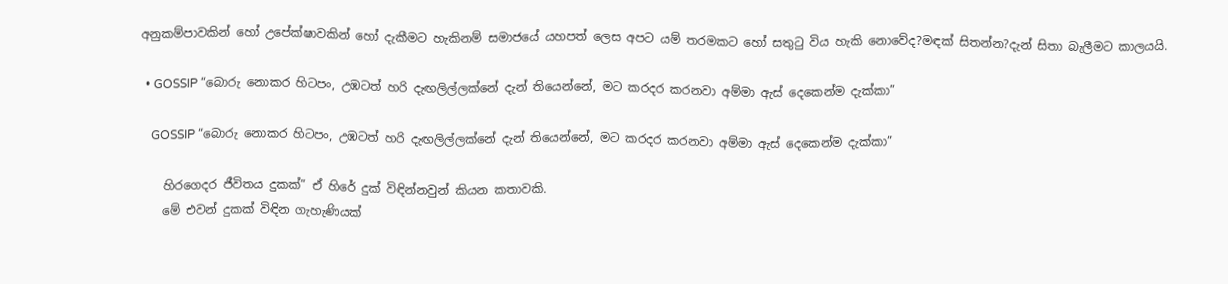අනුකම්පාවකින් හෝ උපේක්ෂාවකින් හෝ දැකීමට හැකිනම් සමාජයේ යහපත් ලෙස අපට යම් තරමකට හෝ සතුටු විය හැකි නොවේද?මඳක් සිතන්න?දැන් සිතා බැලීමට කාලයයි.

  • GOSSIP “බොරු නොකර හිටපං, උඹටත් හරි දැඟලිල්ලක්නේ දැන් තියෙන්නේ, මට කරදර කරනවා අම්මා ඇස් දෙකෙන්ම දැක්කා”

    GOSSIP “බොරු නොකර හිටපං, උඹටත් හරි දැඟලිල්ලක්නේ දැන් තියෙන්නේ, මට කරදර කරනවා අම්මා ඇස් දෙකෙන්ම දැක්කා”

    හිරගෙදර ජීවිතය දුකක්” ඒ හිරේ දුක් විඳින්නවුන් කියන කතාවකි.
    මේ එවන් දුකක් විඳින ගැහැණියක්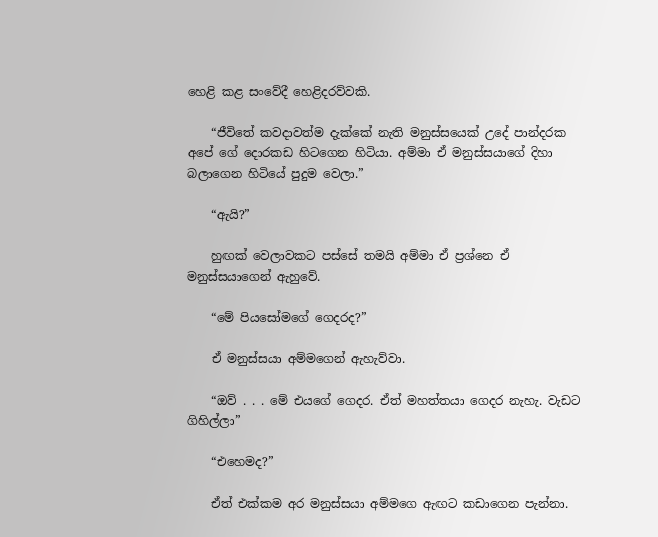හෙළි කළ සංවේදී හෙළිදරව්වකි.

    “ජීවිතේ කවදාවත්ම දැක්කේ නැති මනුස්සයෙක් උදේ පාන්දරක අපේ ගේ දොරකඩ හිටගෙන හිටියා. අම්මා ඒ මනුස්සයාගේ දිහා බලාගෙන හිටියේ පුදුම වෙලා.”

    “ඇයි?”

    හුඟක් වෙලාවකට පස්සේ තමයි අම්මා ඒ ප්‍රශ්නෙ ඒ මනුස්සයාගෙන් ඇහුවේ.

    “මේ පියසෝමගේ ගෙදරද?”

    ඒ මනුස්සයා අම්මගෙන් ඇහැව්වා.

    “ඔව් . . . මේ එයගේ ගෙදර. ඒත් මහත්තයා ගෙදර නැහැ. වැඩට ගිහිල්ලා”

    “එහෙමද?”

    ඒත් එක්කම අර මනුස්සයා අම්මගෙ ඇඟට කඩාගෙන පැන්නා.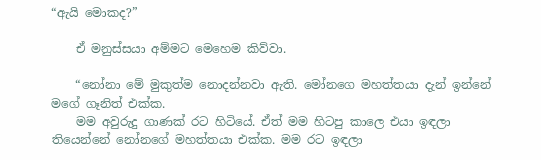“ඇයි මොකද?”

    ඒ මනුස්සයා අම්මට මෙහෙම කිව්වා.

    “නෝනා මේ මුකුත්ම නොදන්නවා ඇති. මෝනගෙ මහත්තයා දැන් ඉන්නේ මගේ ගෑනිත් එක්ක.
    මම අවුරුදු ගාණක් රට හිටියේ. ඒත් මම හිටපු කාලෙ එයා ඉඳලා තියෙන්නේ නෝන‍ගේ මහත්තයා එක්ක. මම රට ඉඳලා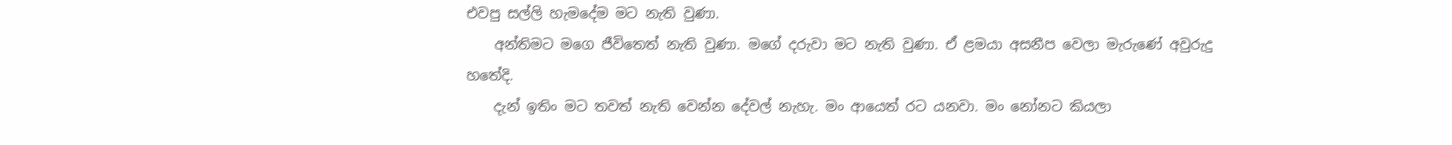එවපු සල්ලි හැමදේම මට නැති වුණා.
    අන්තිමට මගෙ ජීවිතෙත් නැති වුණා. මගේ දරුවා මට නැති වුණා. ඒ ළමයා අසනීප වෙලා මැරුණේ අවුරුදු හතේදි.
    දැන් ඉතිං මට තවත් නැති වෙන්න දේවල් නැහැ. මං ආයෙත් රට යනවා. මං නෝනට කියලා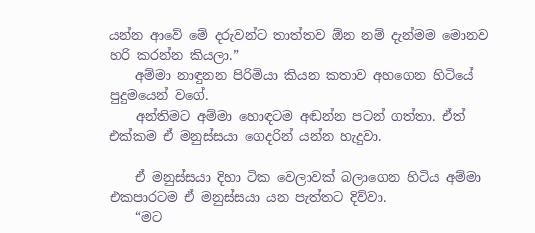යන්න ආවේ මේ දරුවන්ට තාත්තව ඕන නම් දැන්මම මොනව හරි කරන්න කියලා.”
    අම්මා නාඳුනන පිරිමියා කියන කතාව අහගෙන හිටියේ පුදුමයෙන් වගේ.
    අන්තිමට අම්මා හොඳටම අඬන්න පටන් ගත්තා. ඒත් එක්කම ඒ මනුස්සයා ගෙදරින් යන්න හැදුවා.

    ඒ මනුස්සයා දිහා ටික වෙලාවක් බලාගෙන හිටිය අම්මා එකපාරටම ඒ මනුස්සයා යන පැත්තට දිව්වා.
    “මට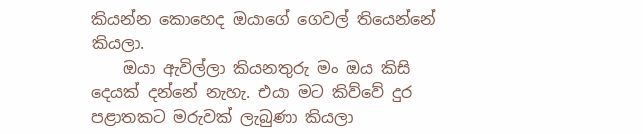කියන්න කොහෙද ඔයාගේ ගෙවල් තියෙන්නේ කියලා.
    ඔයා ඇවිල්ලා කියනතුරු මං ඔය කිසි දෙයක් දන්නේ නැහැ. එයා මට කිව්වේ දුර පළාතකට මරුවක් ලැබුණා කියලා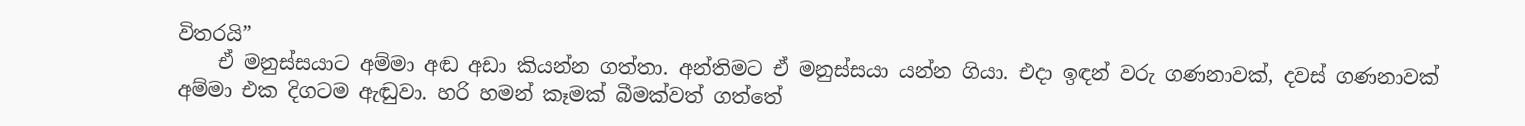විතරයි”
    ඒ මනුස්සයාට අම්මා අඬ අඩා කියන්න ගත්තා. අන්තිමට ඒ මනුස්සයා යන්න ගියා. එදා ඉඳන් වරු ගණනාවක්, දවස් ගණනාවක් අම්මා එක දිගටම ඇඬුවා. හරි හමන් කෑමක් බීමක්වත් ගත්තේ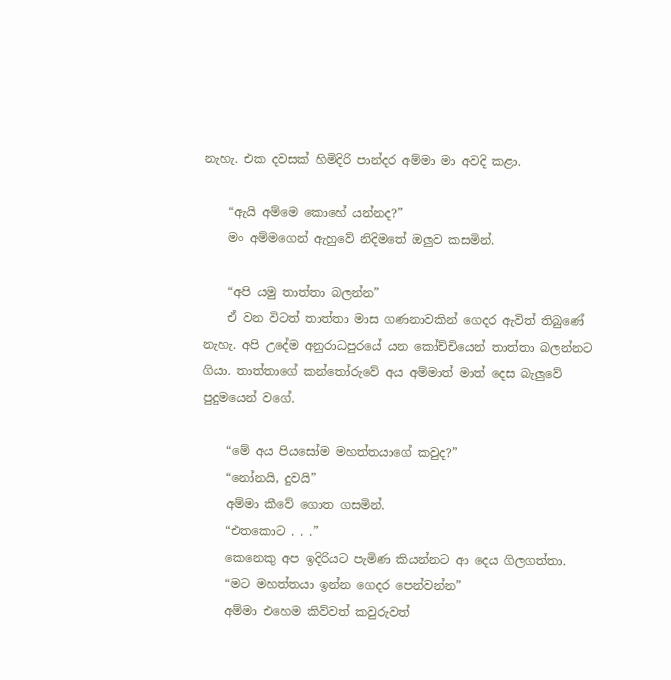නැහැ. එක දවසක් හිමිදිරි පාන්දර අම්මා මා අවදි කළා.

    “ඇයි අම්මෙ කොහේ යන්නද?”
    මං අම්මගෙන් ඇහුවේ නිදිමතේ ඔලුව කසමින්.

    “අපි යමු තාත්තා බලන්න”
    ඒ වන විටත් තාත්තා මාස ගණනාවකින් ගෙදර ඇවිත් තිබුණේ නැහැ. අපි උදේම අනුරාධපුරයේ යන කෝච්චියෙන් තාත්තා බලන්නට ගියා. තාත්තාගේ කන්තෝරුවේ අය අම්මාත් මාත් දෙස බැලුවේ පුදුමයෙන් වගේ.

    “මේ අය පියසෝම මහත්තයාගේ කවුද?”
    “නෝනයි, දුවයි”
    අම්මා කීවේ ගොත ගසමින්.
    “එතකොට . . .”
    කෙනෙකු අප ඉදිරියට පැමිණ කියන්නට ආ දෙය ගිලගත්තා.
    “මට මහත්තයා ඉන්න ගෙදර පෙන්වන්න”
    අම්මා එහෙම කිව්වත් කවුරුවත්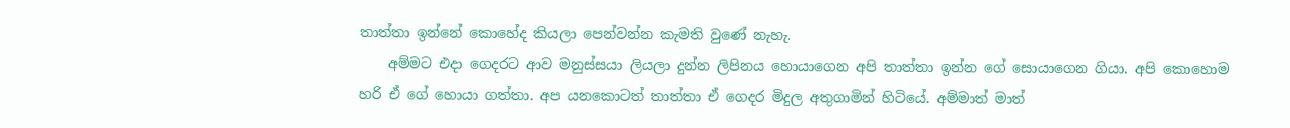තාත්තා ඉන්නේ කොහේද කියලා පෙන්වන්න කැමති වුණේ නැහැ.
    අම්මට එදා ගෙදරට ආව මනුස්සයා ලියලා දුන්න ලිපිනය හොයාගෙන අපි තාත්තා ඉන්න ගේ සොයාගෙන ගියා. අපි කොහොම හරි ඒ ගේ හොයා ගත්තා. අප යනකොටත් තාත්තා ඒ ගෙදර මිදුල අතුගාමින් හිටියේ. අම්මාත් මාත්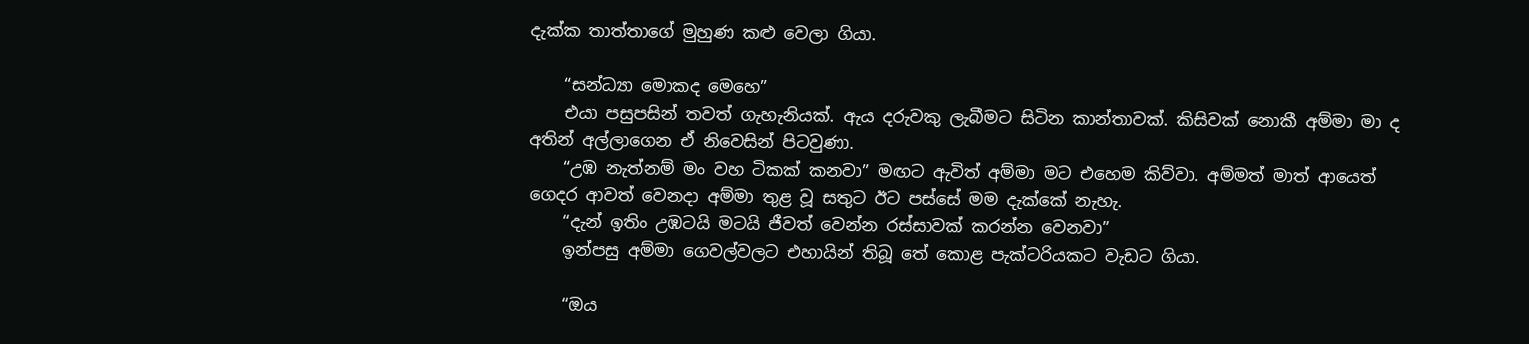දැක්ක තාත්තාගේ මුහුණ කළු වෙලා ගියා.

    “සන්ධ්‍යා මොකද මෙහෙ”
    එයා පසුපසින් තවත් ගැහැනියක්. ඇය දරුවකු ලැබීමට සිටින කාන්තාවක්. කිසිවක් නොකී අම්මා මා ද අතින් අල්ලාගෙන ඒ නිවෙසින් පිටවුණා.
    “උඹ නැත්නම් මං වහ ටිකක් කනවා” මඟට ඇවිත් අම්මා මට එහෙම කිව්වා. අම්මත් මාත් ආයෙත් ගෙදර ආවත් වෙනදා අම්මා තුළ වූ සතුට ඊට පස්සේ මම දැක්කේ නැහැ.
    “දැන් ඉතිං උඹටයි මටයි ජීවත් වෙන්න රස්සාවක් කරන්න වෙනවා”
    ඉන්පසු අම්මා ගෙවල්වලට එහායින් තිබූ තේ කොළ පැක්ටරියකට වැඩට ගියා.

    “ඔය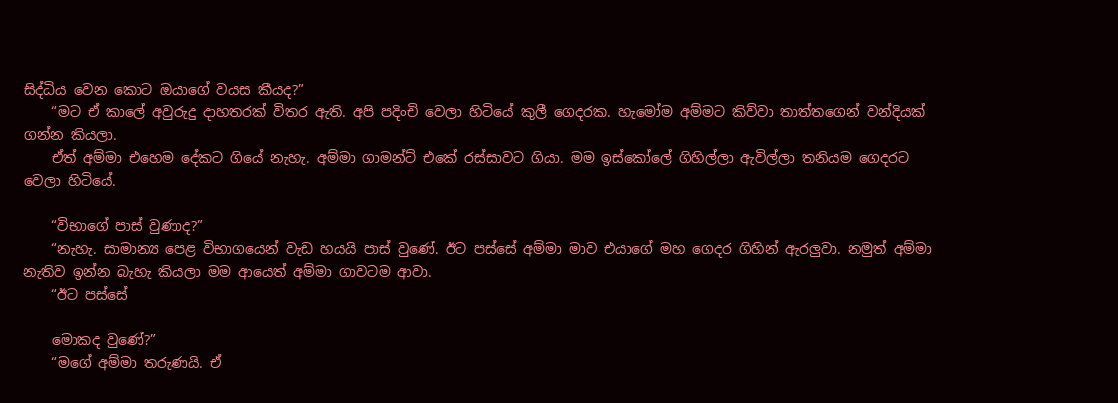සිද්ධිය වෙන කොට ඔයාගේ වයස කීයද?”
    “මට ඒ කාලේ අවුරුදු දාහතරක් විතර ඇති. අපි පදිංචි වෙලා හිටියේ කුලී ගෙදරක. හැමෝම අම්මට කිව්වා තාත්තගෙන් වන්දියක් ගන්න කියලා.
    ඒත් අම්මා එහෙම දේකට ගියේ නැහැ. අම්මා ගාමන්ට් එකේ රස්සාවට ගියා. මම ඉස්කෝලේ ගිහිල්ලා ඇවිල්ලා තනියම ගෙදරට වෙලා හිටියේ.

    “විභාගේ පාස් වුණාද?”
    “නැහැ. සාමාන්‍ය පෙළ විභාගයෙන් වැඩ හයයි පාස් වුණේ. ඊට පස්සේ අම්මා මාව එයාගේ මහ ගෙදර ගිහින් ඇරලුවා. නමුත් අම්මා නැතිව ඉන්න බැහැ කියලා මම ආයෙත් අම්මා ගාවටම ආවා.
    “ඊට පස්සේ

    මොකද වුණේ?”
    “මගේ අම්මා තරුණයි. ඒ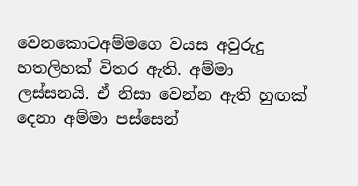වෙනකොටඅම්මගෙ වයස අවුරුදු හතලිහක් විතර ඇති. අම්මා ලස්සනයි. ඒ නිසා වෙන්න ඇති හුඟක් දෙනා අම්මා පස්සෙන්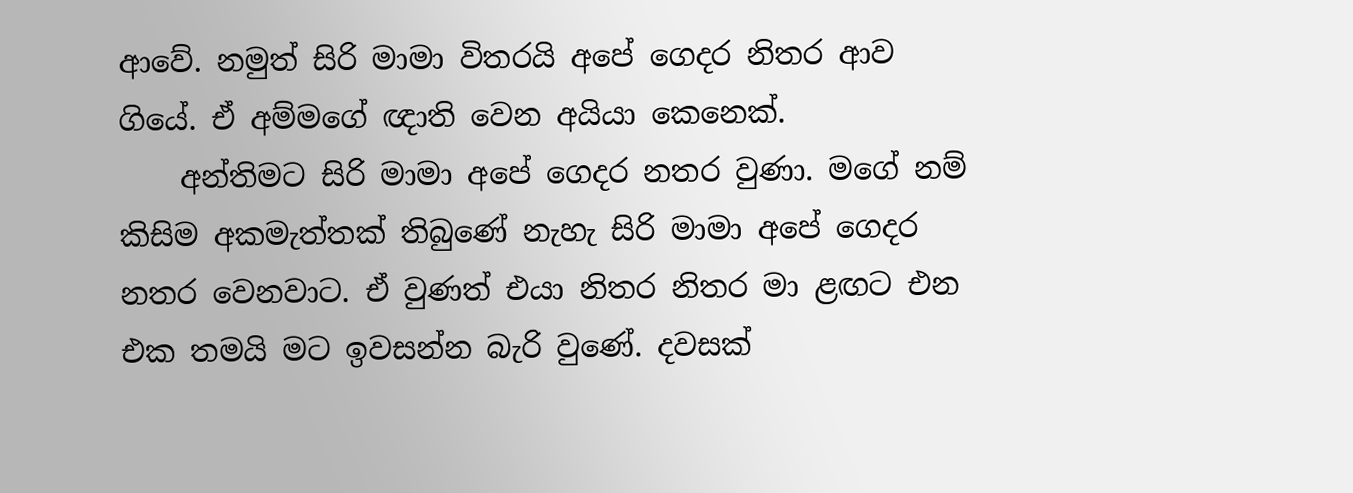ආවේ. නමුත් සිරි මාමා විතරයි අපේ ගෙදර නිතර ආව ගියේ. ඒ අම්මගේ ඥාති වෙන අයියා කෙනෙක්.
    අන්තිමට සිරි මාමා අපේ ගෙදර නතර වුණා. මගේ නම් කිසිම අකමැත්තක් තිබුණේ නැහැ සිරි මාමා අපේ ගෙදර නතර වෙනවාට. ඒ වුණත් එයා නිතර නිතර මා ළඟට එන එක තමයි මට ඉවසන්න බැරි වුණේ. දවසක්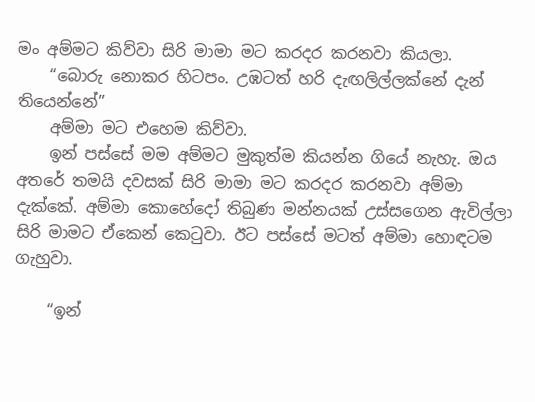මං අම්මට කිව්වා සිරි මාමා මට කරදර කරනවා කියලා.
    “බොරු නොකර හිටපං. උඹටත් හරි දැඟලිල්ලක්නේ දැන් තියෙන්නේ”
    අම්මා මට එහෙම කිව්වා.
    ඉන් පස්සේ මම අම්මට මුකුත්ම කියන්න ගියේ නැහැ. ඔය අතරේ තමයි දවසක් සිරි මාමා මට කරදර කරනවා අම්මා දැක්කේ. අම්මා කොහේදෝ තිබුණ මන්නයක් උස්සගෙන ඇවිල්ලා සිරි මාමට ඒකෙන් කෙටුවා. ඊට පස්සේ මටත් අම්මා හොඳටම ගැහුවා.

    “ඉන්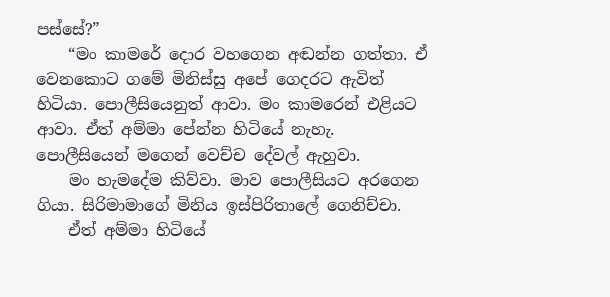පස්සේ?”
    “මං කාමරේ දොර වහගෙන අඬන්න ගත්තා. ඒ වෙනකොට ගමේ මිනිස්සු අපේ ගෙදරට ඇවිත් හිටියා. පොලීසියෙනුත් ආවා. මං කාමරෙන් එළියට ආවා. ඒත් අම්මා පේන්න හිටියේ නැහැ. පොලීසියෙන් මගෙන් වෙච්ච දේවල් ඇහුවා.
    මං හැමදේම කිව්වා. මාව පොලීසියට අරගෙන ගියා. සිරිමාමාගේ මිනිය ඉස්පිරිතාලේ ගෙනිච්චා.
    ඒත් අම්මා හිටියේ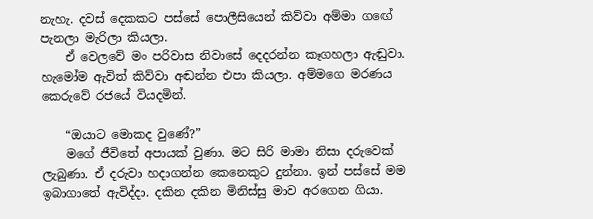නැහැ. දවස් දෙකකට පස්සේ පොලීසියෙන් කිව්වා අම්මා ගඟේ පැනලා මැරිලා කියලා.
    ඒ වෙලවේ මං පරිවාස නිවාසේ දෙදරන්න කෑගහලා ඇඬුවා. හැමෝම ඇවිත් කිව්වා අඬන්න එපා කියලා. අම්මගෙ මරණය කෙරුවේ රජයේ වියදමින්.

    “ඔයාට මොකද වුණේ?”
    මගේ ජීවිතේ අපායක් වුණා. මට සිරි මාමා නිසා දරුවෙක් ලැබුණා. ඒ දරුවා හදාගන්න කෙනෙකුට දුන්නා. ඉන් පස්සේ මම ඉබාගාතේ ඇවිද්දා. දකින දකින මිනිස්සු මාව අරගෙන ගියා.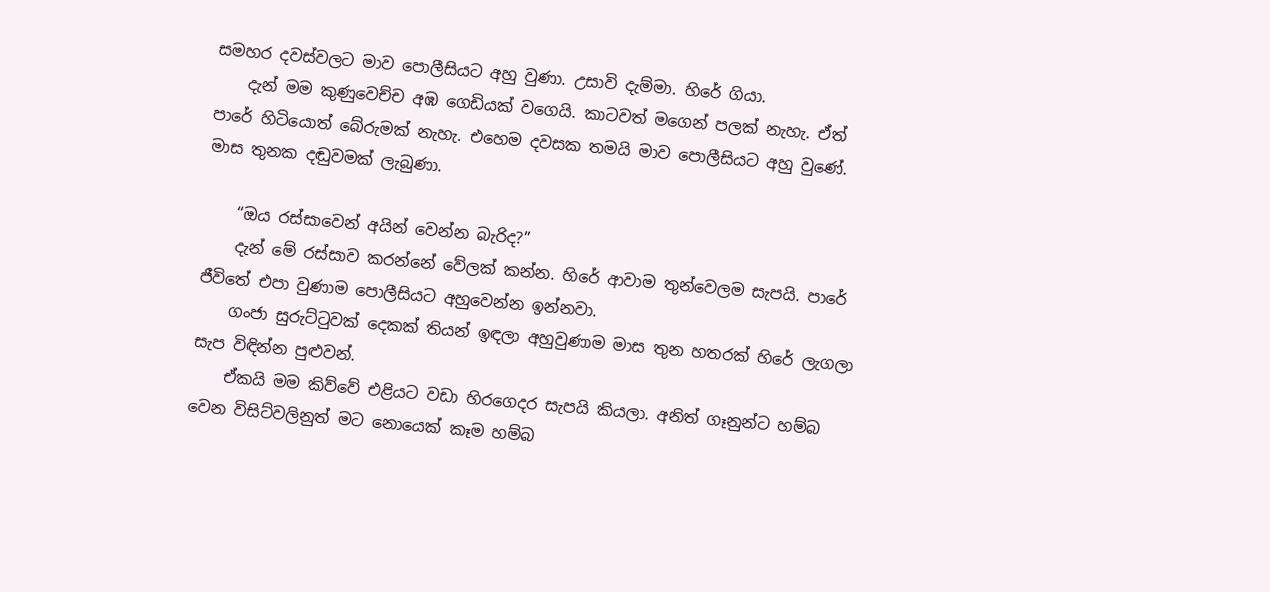සමහර දවස්වලට මාව පොලීසියට අහු වුණා. උසාවි දැම්මා. හිරේ ගියා.
    දැන් මම කුණුවෙච්ච අඹ ගෙඩියක් වගෙයි. කාටවත් මගෙන් පලක් නැහැ. ඒත් පාරේ හිටියොත් බේරුමක් නැහැ. එහෙම දවසක තමයි මාව පොලීසියට අහු වුණේ. මාස තුනක දඬුවමක් ලැබුණා.

    “ඔය රස්සාවෙන් අයින් වෙන්න බැරිද?”
    දැන් මේ රස්සාව කරන්නේ වේලක් කන්න. හිරේ ආවාම තුන්වෙලම සැපයි. පාරේ ජීවිතේ එපා වුණාම පොලීසියට අහුවෙන්න ඉන්නවා.
    ගංජා සුරුට්ටුවක් දෙකක් තියන් ඉඳලා අහුවුණාම මාස තුන හතරක් හිරේ ලැගලා සැප විඳින්න පුළුවන්.
    ඒකයි මම කිව්වේ එළියට වඩා හිරගෙදර සැපයි කියලා. අනිත් ගෑනුන්ට හම්බ වෙන විසිට්වලිනුත් මට නොයෙක් කෑම හම්බ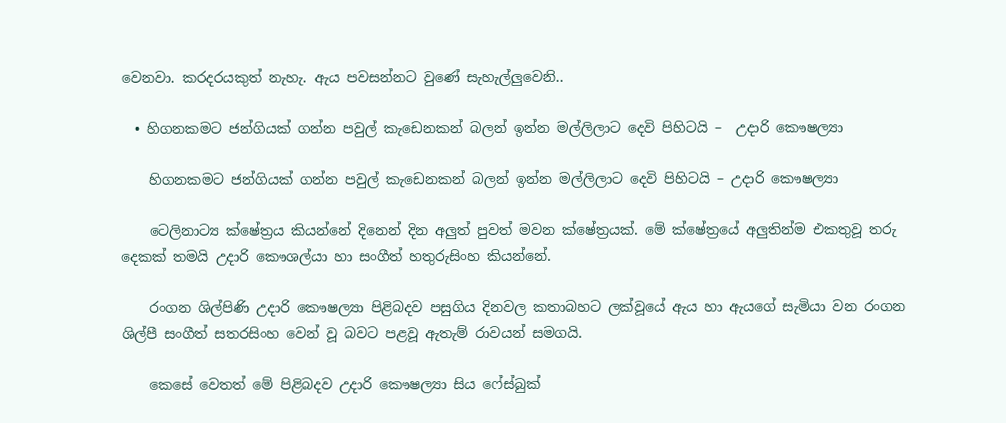වෙනවා. කරදරයකුත් නැහැ. ඇය පවසන්නට වුණේ සැහැල්ලුවෙනි..

  • හිගනකමට ජන්ගියක් ගන්න පවුල් කැඩෙනකන් බලන් ඉන්න මල්ලිලාට දෙවි පිහිටයි –  උදාරි කෞෂල්‍යා

    හිගනකමට ජන්ගියක් ගන්න පවුල් කැඩෙනකන් බලන් ඉන්න මල්ලිලාට දෙවි පිහිටයි – උදාරි කෞෂල්‍යා

    ටෙලිනාට්‍ය ක්ෂේත්‍රය කියන්නේ දිනෙන් දින අලුත් පුවත් මවන ක්ෂේත්‍රයක්. මේ ක්ෂේත්‍රයේ අලුතින්ම එකතුවූ තරු දෙකක් තමයි උදාරි කෞශල්යා හා සංගීත් හතුරුසිංහ කියන්නේ.

    රංගන ශිල්පිණි උදාරි කෞෂල්‍යා පිළිබදව පසුගිය දිනවල කතාබහට ලක්වූයේ ඇය හා ඇයගේ සැමියා වන රංගන ශිල්පී සංගීත් සතරසිංහ වෙන් වූ බවට පළවූ ඇතැම් රාවයන් සමගයි.

    කෙසේ වෙතත් මේ පිළිබදව උදාරි කෞෂල්‍යා සිය ෆේස්බුක්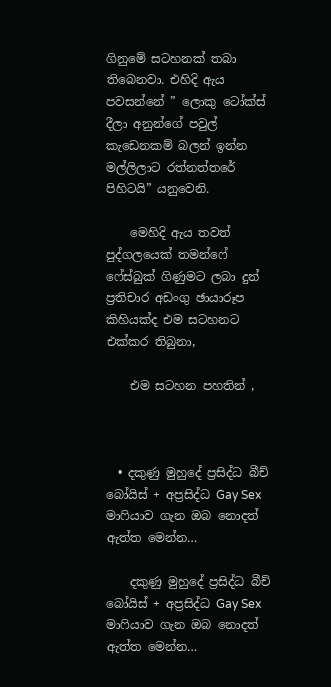ගිනුමේ සටහනක් තබා තිබෙනවා. එහිදි ඇය පවසන්නේ ” ලොකු ටෝක්ස් දීලා අනුන්ගේ පවුල් කැඩෙනකම් බලන් ඉන්න මල්ලිලාට රත්නත්තරේ පිහිටයි” යනුවෙනි.

    මෙහිදි ඇය තවත් පුද්ගලයෙක් තමන්ෆේ ෆේස්බුක් ගිණුමට ලබා දුන් ප්‍රතිචාර අඩංගු ඡායාරූප කිහියක්ද එම සටහනට එක්කර තිබුනා,

    එම සටහන පහතින් ,



  • දකුණු මුහුදේ ප්‍රසිද්ධ බීච් බෝයිස් + අප්‍රසිද්ධ Gay Sex මාෆියාව ගැන ඔබ නොදත් ඇත්ත මෙන්න…

    දකුණු මුහුදේ ප්‍රසිද්ධ බීච් බෝයිස් + අප්‍රසිද්ධ Gay Sex මාෆියාව ගැන ඔබ නොදත් ඇත්ත මෙන්න…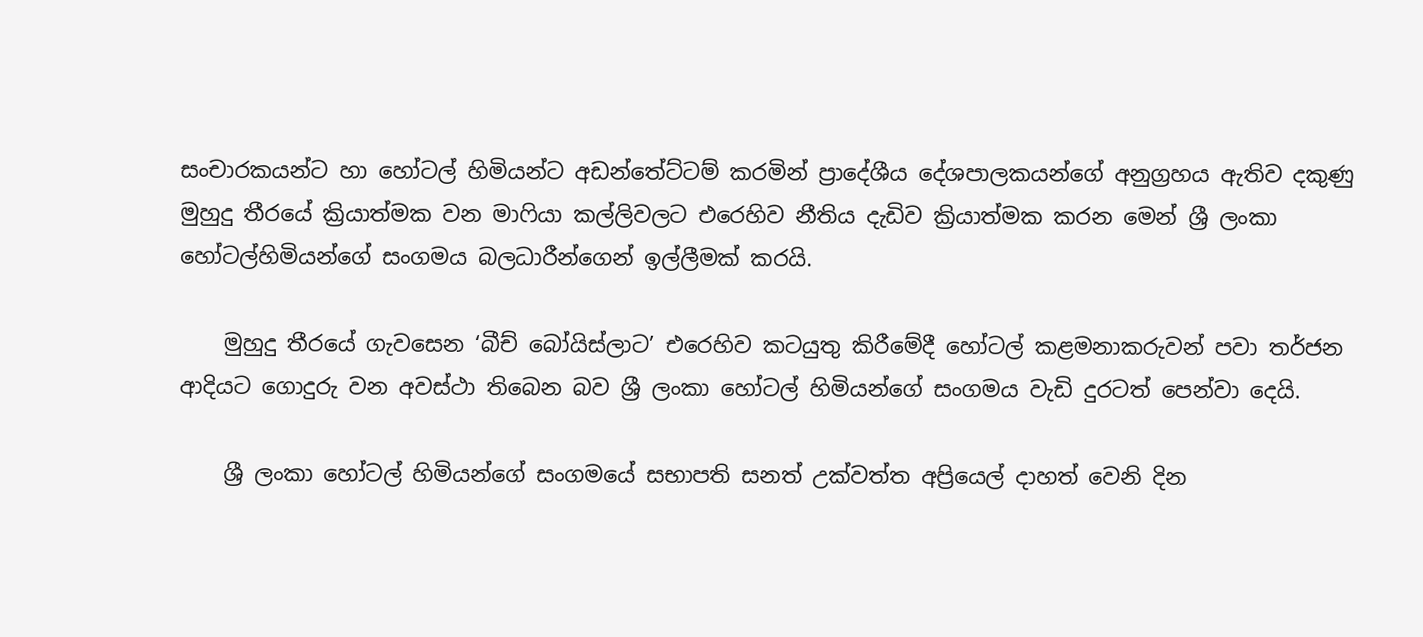සංචාරකයන්ට හා හෝටල් හිමියන්ට අඩන්තේට්ටම් කරමින් ප්‍රාදේශීය දේශපාලකයන්ගේ අනුග්‍රහය ඇතිව දකුණු මුහුදු තීරයේ ක්‍රියාත්මක වන මාෆියා කල්ලිවලට එරෙහිව නීතිය දැඩිව ක්‍රියාත්මක කරන මෙන් ශ්‍රී ලංකා හෝටල්හිමියන්ගේ සංගමය බලධාරීන්ගෙන් ඉල්ලීමක් කරයි.

    මුහුදු තීරයේ ගැවසෙන ‘බීච් බෝයිස්ලාට’ එරෙහිව කටයුතු කිරීමේදී හෝටල් කළමනාකරුවන් පවා තර්ජන ආදියට ගොදුරු වන අවස්ථා තිබෙන බව ශ්‍රී ලංකා හෝටල් හිමියන්ගේ සංගමය වැඩි දුරටත් පෙන්වා දෙයි.

    ශ්‍රී ලංකා හෝටල් හිමියන්ගේ සංගමයේ සභාපති සනත් උක්වත්ත අප්‍රියෙල් දාහත් වෙනි දින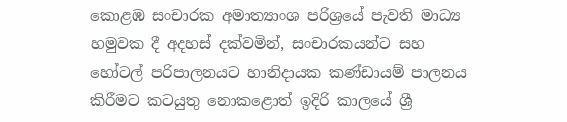කොළඹ සංචාරක අමාත්‍යාංශ පරිශ්‍රයේ පැවති මාධ්‍ය හමුවක දී අදහස් දක්වමින්, සංචාරකයන්ට සහ හෝටල් පරිපාලනයට හානිදායක කණ්ඩායම් පාලනය කිරීමට කටයුතු නොකළොත් ඉදිරි කාලයේ ශ්‍රී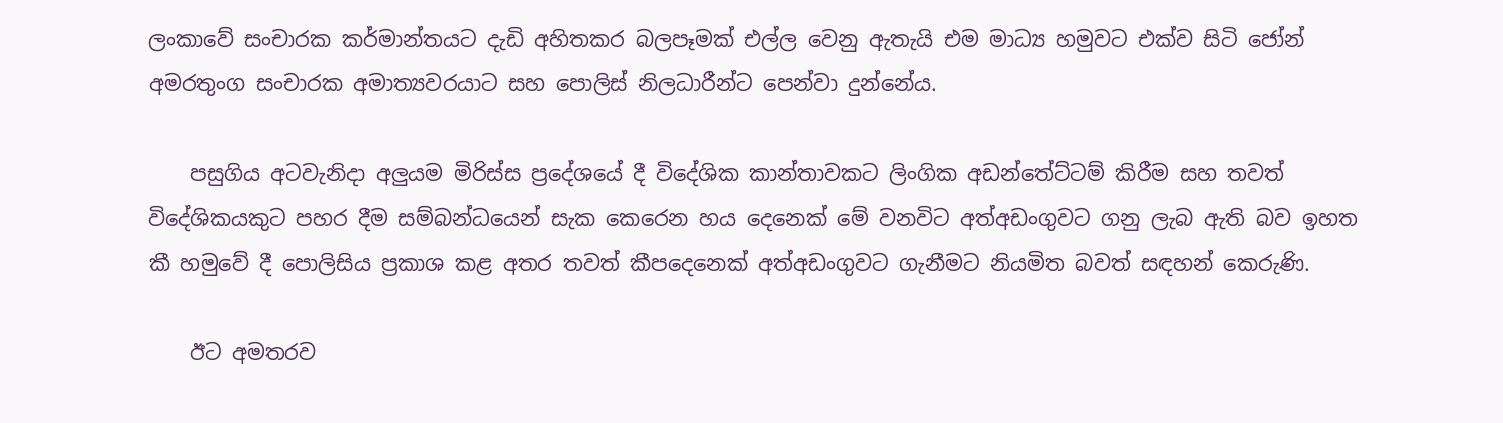ලංකාවේ සංචාරක කර්මාන්තයට දැඩි අහිතකර බලපෑමක් එල්ල වෙනු ඇතැයි එම මාධ්‍ය හමුවට එක්ව සිටි ජෝන් අමරතුංග සංචාරක අමාත්‍යවරයාට සහ පොලිස් නිලධාරීන්ට පෙන්වා දුන්නේය.

    පසුගිය අටවැනිදා අලුයම මිරිස්ස ප්‍රදේශයේ දී විදේශික කාන්තාවකට ලිංගික අඩන්තේට්ටම් කිරීම සහ තවත් විදේශිකයකුට පහර දීම සම්බන්ධයෙන් සැක කෙරෙන හය දෙනෙක් මේ වනවිට අත්අඩංගුවට ගනු ලැබ ඇති බව ඉහත කී හමුවේ දී පොලිසිය ප්‍රකාශ කළ අතර තවත් කීපදෙනෙක් අත්අඩංගුවට ගැනීමට නියමිත බවත් සඳහන් කෙරුණි.

    ඊට අමතරව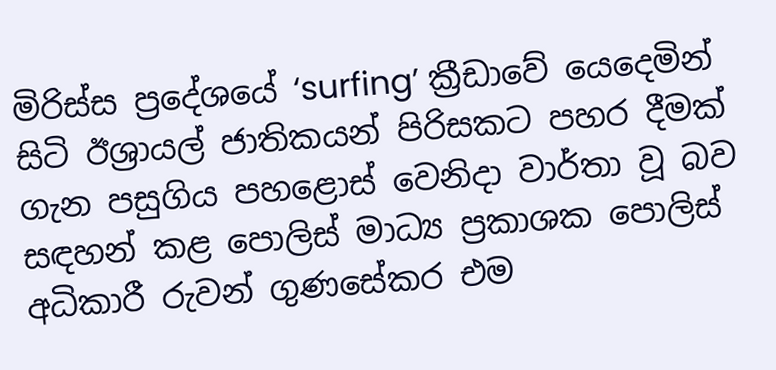මිරිස්ස ප්‍රදේශයේ ‘surfing’ ක්‍රීඩාවේ යෙදෙමින් සිටි ඊශ්‍රායල් ජාතිකයන් පිරිසකට පහර දීමක් ගැන පසුගිය පහළොස් වෙනිදා වාර්තා වූ බව සඳහන් කළ පොලිස් මාධ්‍ය ප්‍රකාශක පොලිස් අධිකාරී රුවන් ගුණසේකර එම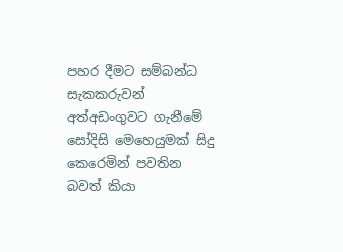පහර දීමට සම්බන්ධ සැකකරුවන් අත්අඩංගුවට ගැනීමේ සෝදිසි මෙහෙයුමක් සිදු කෙරෙමින් පවතින බවත් කියා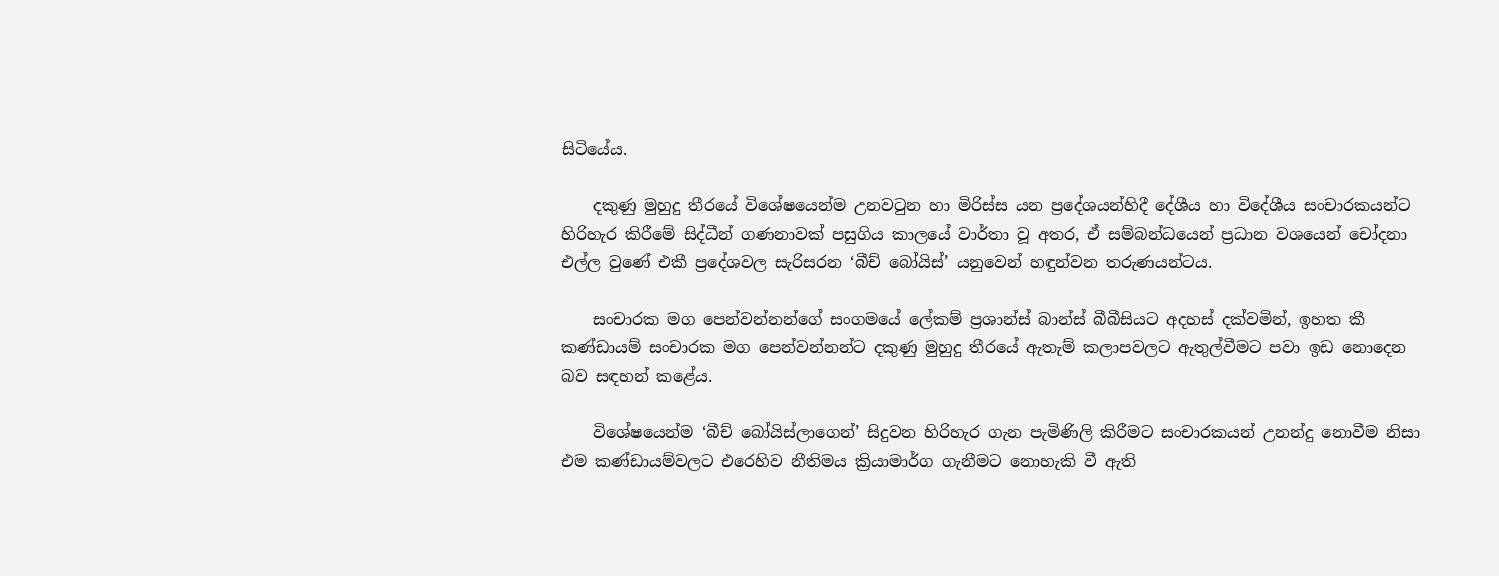සිටියේය.

    දකුණු මුහුදු තීරයේ විශේෂයෙන්ම උනවටුන හා මිරිස්ස යන ප්‍රදේශයන්හිදී දේශීය හා විදේශීය සංචාරකයන්ට හිරිහැර කිරීමේ සිද්ධීන් ගණනාවක් පසුගිය කාලයේ වාර්තා වූ අතර, ඒ සම්බන්ධයෙන් ප්‍රධාන වශයෙන් චෝදනා එල්ල වුණේ එකී ප්‍රදේශවල සැරිසරන ‘බීච් බෝයිස්’ යනුවෙන් හඳුන්වන තරුණයන්ටය.

    සංචාරක මග පෙන්වන්නන්ගේ සංගමයේ ලේකම් ප්‍රශාන්ස් බාන්ස් බීබීසියට අදහස් දක්වමින්, ඉහත කී කණ්ඩායම් සංචාරක මග පෙන්වන්නන්ට දකුණු මුහුදු තීරයේ ඇතැම් කලාපවලට ඇතුල්වීමට පවා ඉඩ නොදෙන බව සඳහන් කළේය.

    විශේෂයෙන්ම ‘බීච් බෝයිස්ලාගෙන්’ සිදුවන හිරිහැර ගැන පැමිණිලි කිරීමට සංචාරකයන් උනන්දු නොවීම නිසා එම කණ්ඩායම්වලට එරෙහිව නීතිමය ක්‍රියාමාර්ග ගැනීමට නොහැකි වී ඇති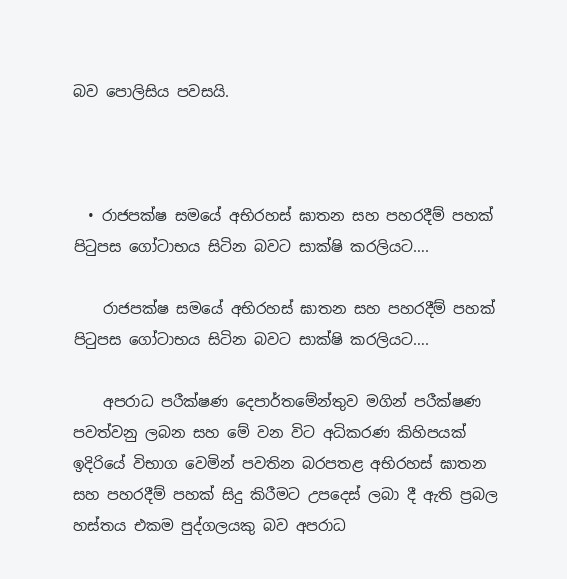බව පොලිසිය පවසයි.



  • රාජපක්ෂ සමයේ අභිරහස් ඝාතන සහ පහරදීම් පහක් පිටුපස ගෝටාභය සිටින බවට සාක්ෂි කරලියට….

    රාජපක්ෂ සමයේ අභිරහස් ඝාතන සහ පහරදීම් පහක් පිටුපස ගෝටාභය සිටින බවට සාක්ෂි කරලියට….

    අපරාධ පරීක්ෂණ දෙපාර්තමේන්තුව මගින් පරීක්ෂණ පවත්වනු ලබන සහ මේ වන විට අධිකරණ කිහිපයක් ඉදිරියේ විභාග වෙමින් පවතින බරපතළ අභිරහස් ඝාතන සහ පහරදීම් පහක් සිදු කිරීමට උපදෙස් ලබා දී ඇති ප්‍රබල හස්තය එකම පුද්ගලයකු බව අපරාධ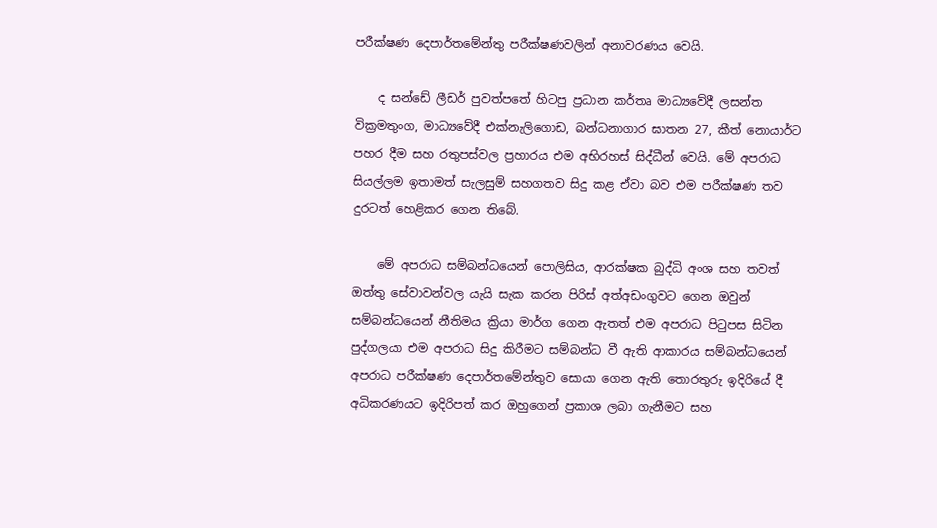පරීක්ෂණ දෙපාර්තමේන්තු පරීක්ෂණවලින් අනාවරණය වෙයි.

    ද සන්ඩේ ලීඩර් පුවත්පතේ හිටපු ප්‍රධාන කර්තෘ මාධ්‍යවේදී ලසන්ත වික්‍රමතුංග, මාධ්‍යවේදී එක්නැලිගොඩ, බන්ධනාගාර ඝාතන 27, කීත් නොයාර්ට පහර දීම සහ රතුපස්වල ප්‍රහාරය එම අභිරහස් සිද්ධීන් වෙයි. මේ අපරාධ සියල්ලම ඉතාමත් සැලසුම් සහගතව සිදු කළ ඒවා බව එම පරීක්ෂණ තව දුරටත් හෙළිකර ගෙන තිබේ.

    මේ අපරාධ සම්බන්ධයෙන් පොලිසිය, ආරක්ෂක බුද්ධි අංශ සහ තවත් ඔත්තු සේවාවන්වල යැයි සැක කරන පිරිස් අත්අඩංගුවට ගෙන ඔවුන් සම්බන්ධයෙන් නීතිමය ක්‍රියා මාර්ග ගෙන ඇතත් එම අපරාධ පිටුපස සිටින පුද්ගලයා එම අපරාධ සිදු කිරීමට සම්බන්ධ වී ඇති ආකාරය සම්බන්ධයෙන් අපරාධ පරීක්ෂණ දෙපාර්තමේන්තුව සොයා ගෙන ඇති තොරතුරු ඉදිරියේ දී අධිකරණයට ඉදිරිපත් කර ඔහුගෙන් ප්‍රකාශ ලබා ගැනීමට සහ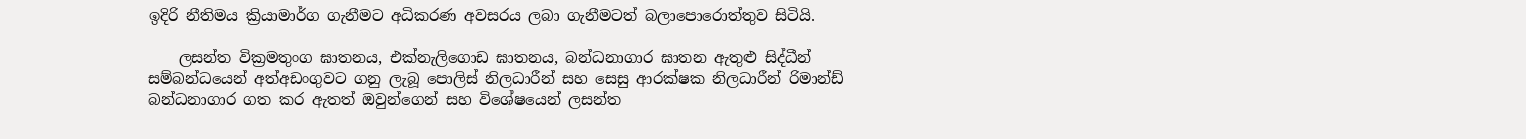ඉදිරි නීතිමය ක්‍රියාමාර්ග ගැනීමට අධිකරණ අවසරය ලබා ගැනීමටත් බලාපොරොත්තුව සිටියි.

    ලසන්ත වික්‍රමතුංග ඝාතනය, එක්නැලිගොඩ ඝාතනය, බන්ධනාගාර ඝාතන ඇතුළු සිද්ධීන් සම්බන්ධයෙන් අත්අඩංගුවට ගනු ලැබූ පොලිස් නිලධාරීන් සහ සෙසු ආරක්ෂක නිලධාරීන් රිමාන්ඩ් බන්ධනාගාර ගත කර ඇතත් ඔවුන්ගෙන් සහ විශේෂයෙන් ලසන්ත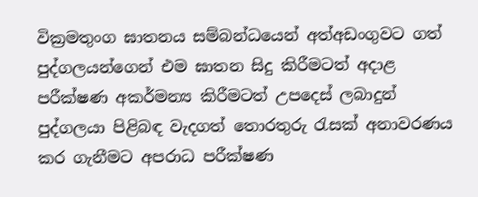වික්‍රමතුංග ඝාතනය සම්බන්ධයෙන් අත්අඩංගුවට ගත් පුද්ගලයන්ගෙන් එම ඝාතන සිදු කිරීමටත් අදාළ පරීක්ෂණ අකර්මන්‍ය කිරීමටත් උපදෙස් ලබාදුන් පුද්ගලයා පිළිබඳ වැදගත් තොරතුරු රැසක් අනාවරණය කර ගැනීමට අපරාධ පරීක්ෂණ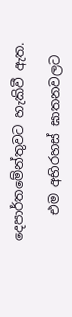දෙපාර්තමේන්තුවට හැකිවී ඇත‍.

    එම අභිරහස් ඝාතනවලට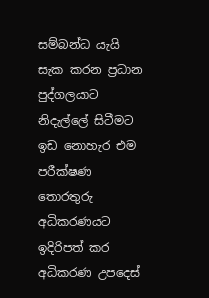සම්බන්ධ යැයි සැක කරන ප්‍රධාන පුද්ගලයාට නිදැල්ලේ සිටීමට ඉඩ නොහැර එම පරීක්ෂණ තොරතුරු අධිකරණයට ඉදිරිපත් කර අධිකරණ උපදෙස්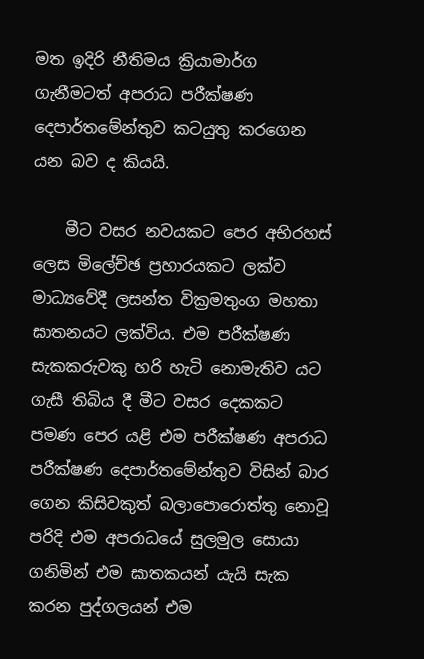මත ඉදිරි නීතිමය ක්‍රියාමාර්ග ගැනීමටත් අපරාධ පරීක්ෂණ දෙපාර්තමේන්තුව කටයුතු කරගෙන යන බව ද කියයි.

    මීට වසර නවයකට පෙර අභිරහස් ලෙස මිලේච්ඡ ප්‍රහාරයකට ලක්ව මාධ්‍යවේදී ලසන්ත වික්‍රමතුංග මහතා ඝාතනයට ලක්විය. එම පරීක්ෂණ සැකකරුවකු හරි හැටි නොමැතිව යට ගැසී තිබිය දී මීට වසර දෙකකට පමණ පෙර යළි එම පරීක්ෂණ අපරාධ පරීක්ෂණ දෙපාර්තමේන්තුව විසින් බාර ගෙන කිසිවකුත් බලාපොරොත්තු නොවූ පරිදි එම අපරාධයේ සුලමුල සොයා ගනිමින් එම ඝාතකයන් යැයි සැක කරන පුද්ගලයන් එම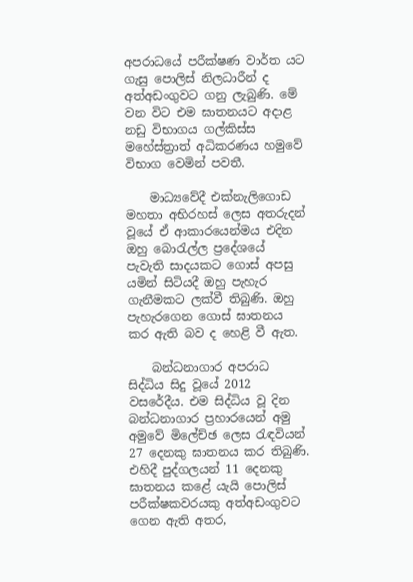අපරාධයේ පරීක්ෂණ වාර්ත යට ගැසු පොලිස් නිලධාරීන් ද අත්අඩංගුවට ගනු ලැබුණි. මේ වන විට එම ඝාතනයට අදාළ නඩු විභාගය ගල්කිස්ස මහේස්ත්‍රාත් අධිකරණය හමුවේ විභාග වෙමින් පවතී.

    මාධ්‍යවේදී එක්නැලිගොඩ මහතා අභිරහස් ලෙස අතරුදන් වූයේ ඒ ආකාරයෙන්මය එදින ඔහු බොරැල්ල ප්‍රදේශයේ පැවැති සාදයකට ගොස් අපසු යමින් සිටියදී ඔහු පැහැර ගැනීමකට ලක්වී තිබුණි. ඔහු පැහැරගෙන ගොස් ඝාතනය කර ඇති බව ද හෙළි වී ඇත.

    බන්ධනාගාර අපරාධ සිද්ධිය සිදු වූයේ 2012 වසරේදීය. එම සිද්ධිය වූ දින බන්ධනාගාර ප්‍රහාරයෙන් අමු අමුවේ මිලේච්ඡ ලෙස රැඳවියන් 27 දෙනකු ඝාතනය කර තිබුණි. එහිදී පුද්ගලයන් 11 දෙනකු ඝාතනය කළේ යැයි පොලිස් පරීක්ෂකවරයකු අත්අඩංගුවට ගෙන ඇති අතර,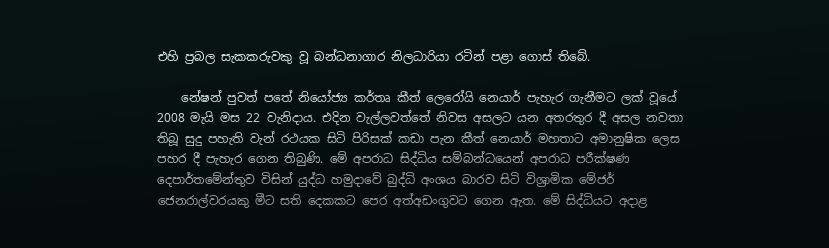එහි ප්‍රබල සැකකරුවකු වූ බන්ධනාගාර නිලධාරියා රටින් පළා ගොස් තිබේ.

    නේෂන් පුවත් පතේ නියෝජ්‍ය කර්තෘ කීත් ලෙරෝයි නෙයාර් පැහැර ගැනීමට ලක් වූයේ 2008 මැයි මස 22 වැනිදාය. එදින වැල්ලවත්තේ නිවස අසලට යන අතරතුර දී අසල නවතා තිබූ සුදු පහැති වැන් රථයක සිටි පිරිසක් කඩා පැන කීත් නෙයාර් මහතාට අමානුෂික ලෙස පහර දී පැහැර ගෙන තිබුණි. මේ අපරාධ සිද්ධිය සම්බන්ධයෙන් අපරාධ පරීක්ෂණ දෙපාර්තමේන්තුව විසින් යුද්ධ හමුදාවේ බුද්ධි අංශය බාරව සිටි විශ්‍රාමික මේජර් ජෙනරාල්වරයකු මීට සති දෙකකට පෙර අත්අඩංගුවට ගෙන ඇත. මේ සිද්ධියට අදාළ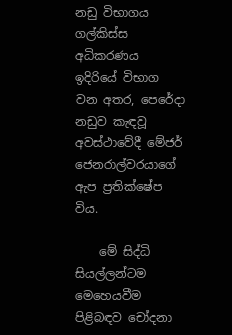නඩු විභාගය ගල්කිස්ස අධිකරණය ඉදිරියේ විභාග වන අතර, පෙරේදා නඩුව කැඳවූ අවස්ථාවේදී මේජර් ජෙනරාල්වරයාගේ ඇප ප්‍රතික්ෂේප විය.

    මේ සිද්ධි සියල්ලන්ටම මෙහෙයවීම පිළිබඳව චෝදනා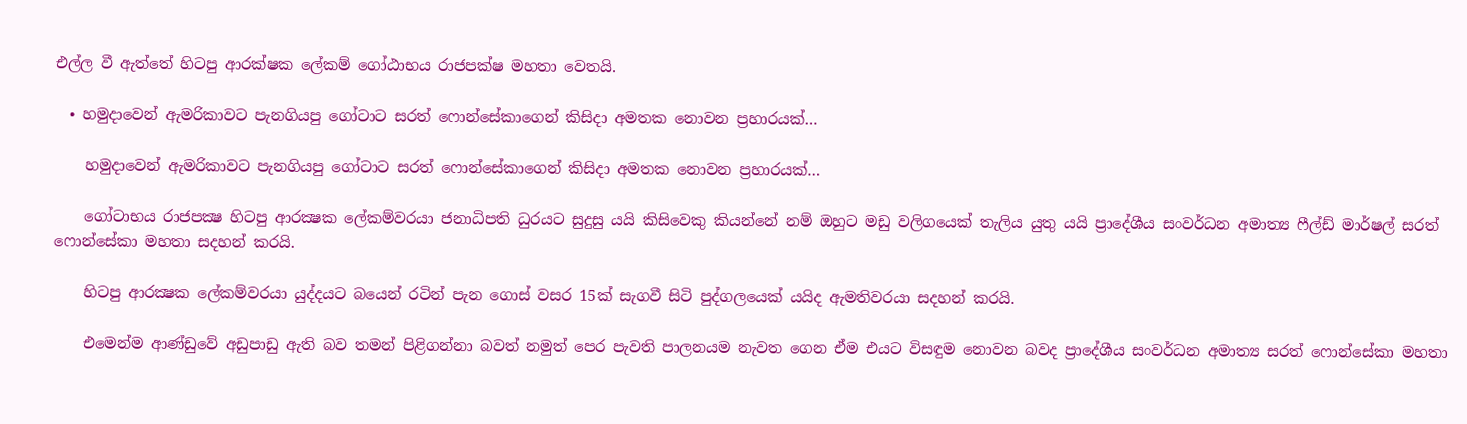එල්ල වී ඇත්තේ හිටපු ආරක්ෂක ලේකම් ගෝඨාභය රාජපක්ෂ මහතා වෙතයි.

  • හමුදාවෙන් ඇමරිකාවට පැනගියපු ගෝටාට සරත් ෆොන්සේකාගෙන් කිසිදා අමතක නොවන ප්‍රහාරයක්…

    හමුදාවෙන් ඇමරිකාවට පැනගියපු ගෝටාට සරත් ෆොන්සේකාගෙන් කිසිදා අමතක නොවන ප්‍රහාරයක්…

    ගෝටාභය රාජපක්‍ෂ හිටපු ආරක්‍ෂක ලේකම්වරයා ජනාධිපති ධුරයට සුදුසු යයි කිසිවෙකු කියන්නේ නම් ඔහුට මඩු වලිගයෙක් තැලිය යුතු යයි ප්‍රාදේශීය සංවර්ධන අමාත්‍ය ෆීල්ඩ් මාර්ෂල් සරත් ෆොන්සේකා මහතා සදහන් කරයි.

    හිටපු ආරක්‍ෂක ලේකම්වරයා යුද්දයට බයෙන් රටින් පැන ගොස් වසර 15ක් සැගවී සිටි පුද්ගලයෙක් යයිද ඇමතිවරයා සදහන් කරයි.

    එමෙන්ම ආණ්ඩුවේ අඩුපාඩු ඇති බව තමන් පිළිගන්නා බවත් නමුත් පෙර පැවති පාලනයම නැවත ගෙන ඒම එයට විසඳුම නොවන බවද ප්‍රාදේශීය සංවර්ධන අමාත්‍ය සරත් ෆොන්සේකා මහතා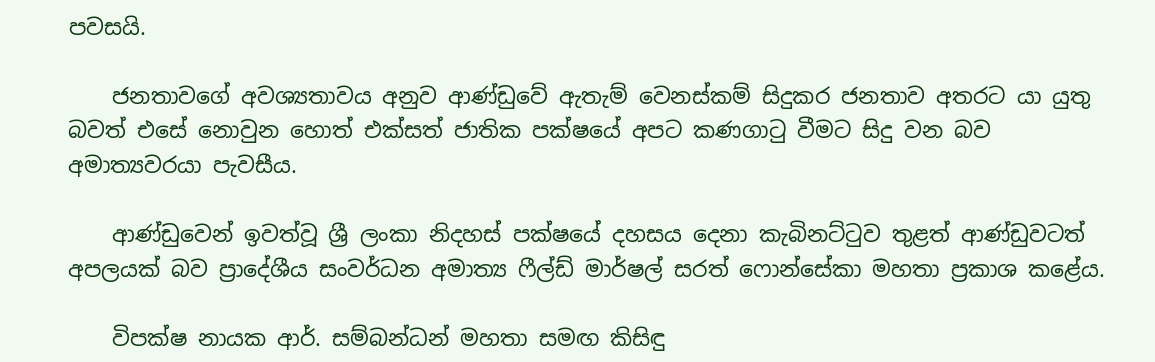පවසයි.

    ජනතාවගේ අවශ්‍යතාවය අනුව ආණ්ඩුවේ ඇතැම් වෙනස්කම් සිදුකර ජනතාව අතරට යා යුතු බවත් එසේ නොවුන හොත් එක්සත් ජාතික පක්ෂයේ අපට කණගාටු වීමට සිදු වන බව අමාත්‍යවරයා පැවසීය.

    ආණ්ඩුවෙන් ඉවත්වූ ශ්‍රී ලංකා නිදහස් පක්ෂයේ දහසය දෙනා කැබිනට්ටුව තුළත් ආණ්ඩුවටත් අපලයක් බව ප්‍රාදේශීය සංවර්ධන අමාත්‍ය ෆීල්ඩ් මාර්ෂල් සරත් ෆොන්සේකා මහතා ප්‍රකාශ කළේය.

    විපක්ෂ නායක ආර්. සම්බන්ධන් මහතා සමඟ කිසිඳු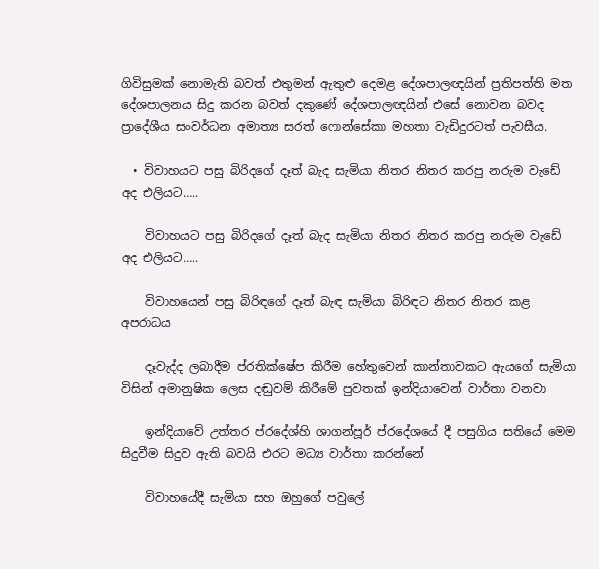ගිවිසුමක් නොමැති බවත් එතුමන් ඇතුළු දෙමළ දේශපාලඥයින් ප්‍රතිපත්ති මත දේශපාලනය සිදු කරන බවත් දකුණේ දේශපාලඥයින් එසේ නොවන බවද ප්‍රාදේශීය සංවර්ධන අමාත්‍ය සරත් ෆොන්සේකා මහතා වැඩිදුරටත් පැවසීය.

  • විවාහයට පසු බිරිදගේ දෑත් බැද සැමියා නිතර නිතර කරපු නරුම වැඩේ අද එලියට…..

    විවාහයට පසු බිරිදගේ දෑත් බැද සැමියා නිතර නිතර කරපු නරුම වැඩේ අද එලියට…..

    විවාහයෙන් පසු බිරිඳගේ දෑත් බැඳ සැමියා බිරිඳට නිතර නිතර කළ අපරාධය

    දෑවැද්ද ලබාදීම ප්රතික්ෂේප කිරීම හේතුවෙන් කාන්තාවකට ඇයගේ සැමියා විසින් අමානුෂික ලෙස දඬුවම් කිරීමේ පුවතක් ඉන්දියාවෙන් වාර්තා වනවා

    ඉන්දියාවේ උත්තර ප්රදේශ්හි ශාගන්පූර් ප්රදේශයේ දී පසුගිය සතියේ මෙම සිදුවීම සිදුව ඇති බවයි එරට මධ්‍ය වාර්තා කරන්නේ

    විවාහයේදී සැමියා සහ ඔහුගේ පවුලේ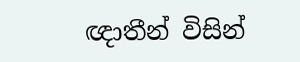ඥාතීන් විසින්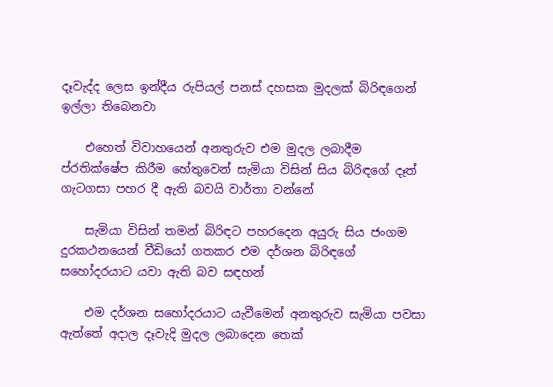දෑවැද්ද ලෙස ඉන්දීය රුපියල් පනස් දහසක මුදලක් බිරිඳගෙන් ඉල්ලා තිබෙනවා

    එහෙත් විවාහයෙන් අනතුරුව එම මුදල ලබාදීම ප්රතික්ෂේප කිරීම හේතුවෙන් සැමියා විසින් සිය බිරිඳගේ දෑත් ගැටගසා පහර දී ඇති බවයි වාර්තා වන්නේ

    සැමියා විසින් තමන් බිරිඳට පහරදෙන අයුරු සිය ජංගම දුරකථනයෙන් වීඩියෝ ගතකර එම දර්ශන බිරිඳගේ සහෝදරයාට යවා ඇති බව සඳහන්

    එම දර්ශන සහෝදරයාට යැවීමෙන් අනතුරුව සැමියා පවසා ඇත්තේ අදාල දෑවැදි මුදල ලබාදෙන තෙක්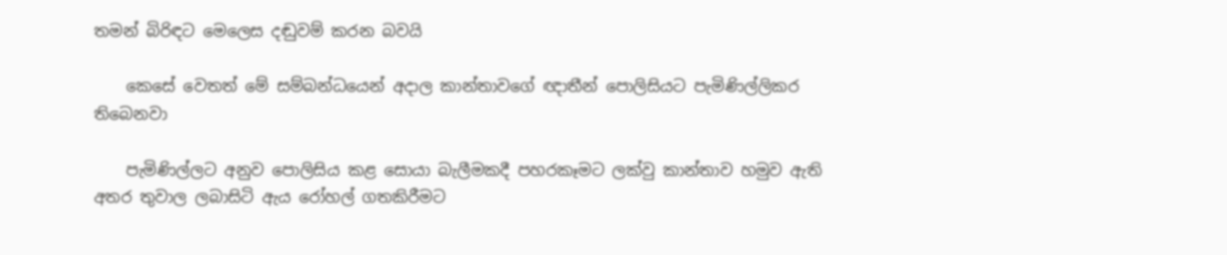තමන් බිරිඳට මෙලෙස දඬුවම් කරන බවයි

    කෙසේ වෙතත් මේ සම්බන්ධයෙන් අදාල කාන්තාවගේ ඥාතීන් පොලිසියට පැමිණිල්ලිකර තිබෙනවා

    පැමිණිල්ලට අනුව පොලිසිය කළ සොයා බැලීමකදී පහරකෑමට ලක්වු කාන්තාව හමුව ඇති අතර තුවාල ලබාසිටි ඇය රෝහල් ගතකිරීමට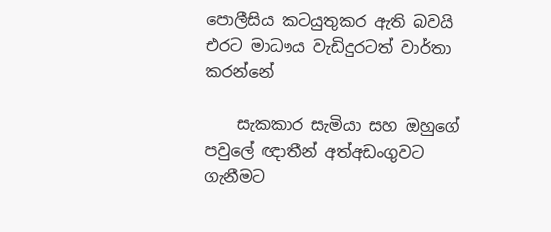පොලීසිය කටයුතුකර ඇති බවයි එරට මාධෟය වැඩිදුරටත් වාර්තා කරන්නේ

    සැකකාර සැමියා සහ ඔහුගේ පවුලේ ඥාතීන් අත්අඩංගුවට ගැනීමට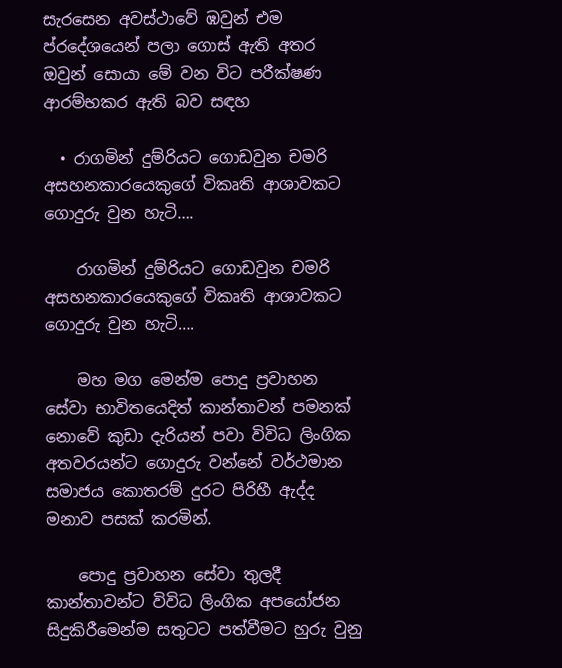සැරසෙන අවස්ථාවේ ඹවුන් එම ප්රදේශයෙන් පලා ගොස් ඇති අතර ඔවුන් සොයා මේ වන විට පරීක්ෂණ ආරම්භකර ඇති බව සඳහ

  • රාගමින් දුම්රියට ගොඩවුන චමරි අසහනකාරයෙකුගේ විකෘති ආශාවකට ගොදුරු වුන හැටි….

    රාගමින් දුම්රියට ගොඩවුන චමරි අසහනකාරයෙකුගේ විකෘති ආශාවකට ගොදුරු වුන හැටි….

    මහ මග මෙන්ම පොදු ප්‍රවාහන සේවා භාවිතයෙදිත් කාන්තාවන් පමනක් නොවේ කුඩා දැරියන් පවා විවිධ ලිංගික අතවරයන්ට ගොදුරු වන්නේ වර්ථමාන සමාජය කොතරම් දුරට පිරිහී ඇද්ද මනාව පසක් කරමින්.

    පොදු ප්‍රවාහන සේවා තුලදී කාන්තාවන්ට විවිධ ලිංගික අපයෝජන සිදුකිරීමෙන්ම සතුටට පත්වීමට හුරු වුනු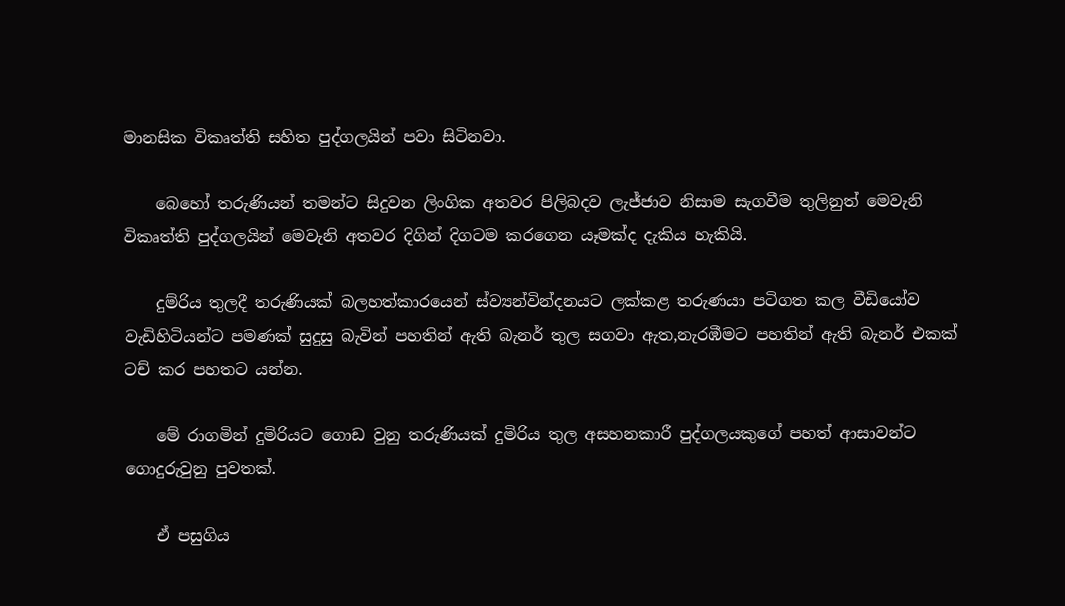මානසික විකෘත්ති සහිත පුද්ගලයින් පවා සිටිනවා.

    බෙහෝ තරුණියන් තමන්ට සිදුවන ලිංගික අතවර පිලිබදව ලැජ්ජාව නිසාම සැගවීම තුලිනුත් මෙවැනි විකෘත්ති පුද්ගලයින් මෙවැනි අතවර දිගින් දිගටම කරගෙන යෑමක්ද දැකිය හැකියි.

    දුම්රිය තුලදී තරුණියක් බලහත්කාරයෙන් ස්ව්‍යන්වින්දනයට ලක්කළ තරුණයා පටිගත කල වීඩියෝව වැඩිහිටියන්ට පමණක් සුදුසු බැවින් පහතින් ඇති බැනර් තුල සගවා ඇත,නැරඹීමට පහතින් ඇති බැනර් එකක් ටච් කර පහතට යන්න.

    මේ රාගමින් දුමිරියට ගොඩ වුනු තරුණියක් දුමිරිය තුල අසහනකාරී පුද්ගලයකුගේ පහත් ආසාවන්ට ගොදුරුවුනු පුවතක්.

    ඒ පසුගිය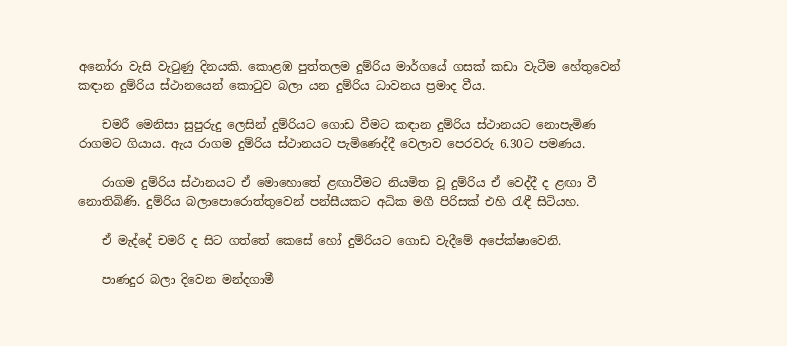අනෝරා වැසි වැටුණු දිනයකි. කොළඹ පුත්තලම දුම්රිය මාර්ගයේ ගසක් කඩා වැටීම හේතුවෙන් කඳාන දුම්රිය ස්ථානයෙන් කොටුව බලා යන දුම්රිය ධාවනය ප්‍රමාද වීය.

    චමරී මෙනිසා සුපුරුදු ලෙසින් දුම්රියට ගොඩ වීමට කඳාන දුම්රිය ස්ථානයට නොපැමිණ රාගමට ගියාය. ඇය රාගම දුම්රිය ස්ථානයට පැමිණෙද්දී වෙලාව පෙරවරු 6.30ට පමණය.

    රාගම දුම්රිය ස්ථානයට ඒ මොහොතේ ළඟාවීමට නියමිත වූ දුම්රිය ඒ වෙද්දී ද ළඟා වී නොතිබිණි. දුම්රිය බලාපොරොත්තුවෙන් පන්සීයකට අධික මගී පිරිසක් එහි රැඳී සිටියහ.

    ඒ මැද්දේ චමරි ද සිට ගත්තේ කෙසේ හෝ දුම්රියට ගොඩ වැදීමේ අපේක්ෂාවෙනි.

    පාණදුර බලා දිවෙන මන්දගාමී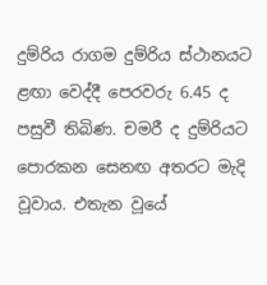දුම්රිය රාගම දුම්රිය ස්ථානයට ළඟා වෙද්දී පෙරවරු 6.45 ද පසුවී තිබිණ. චමරී ද දුම්රියට පොරකන සෙනඟ අතරට මැදි වූවාය. එතැන වූයේ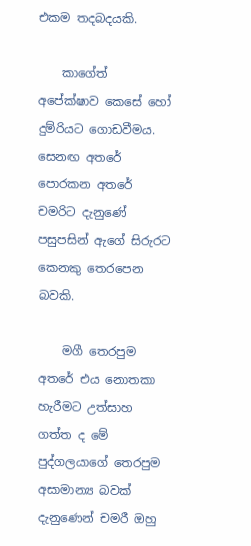එකම තදබදයකි.

    කාගේත් අපේක්ෂාව කෙසේ හෝ දුම්රියට ගොඩවීමය. සෙනඟ අතරේ පොරකන අතරේ චමරිට දැනුණේ පසුපසින් ඇගේ සිරුරට කෙනකු තෙරපෙන බවකි.

    මගී තෙරපුම අතරේ එය නොතකා හැරීමට උත්සාහ ගත්ත ද මේ පුද්ගලයාගේ තෙරපුම අසාමාන්‍ය බවක් දැනුණෙන් චමරී ඔහු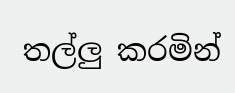තල්ලු කරමින්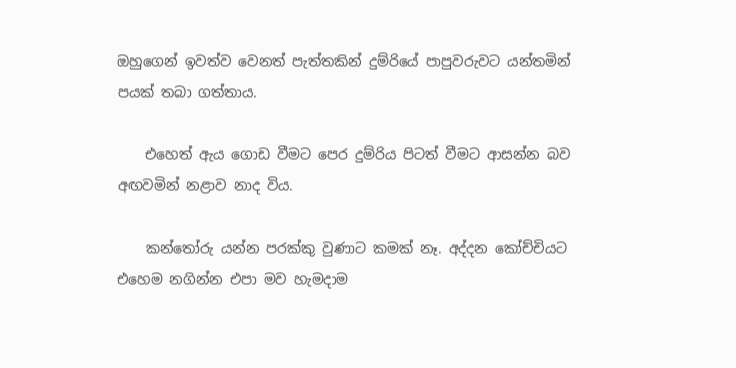ඔහුගෙන් ඉවත්ව වෙනත් පැත්තකින් දුම්රියේ පාපුවරුවට යන්තමින් පයක් තබා ගත්තාය.

    එහෙත් ඇය ගොඩ වීමට පෙර දුම්රිය පිටත් වීමට ආසන්න බව අඟවමින් නළාව නාද විය.

    කන්තෝරු යන්න පරක්කු වුණාට කමක් නෑ. අද්දන කෝච්චියට එහෙම නගින්න එපා මව හැමදාම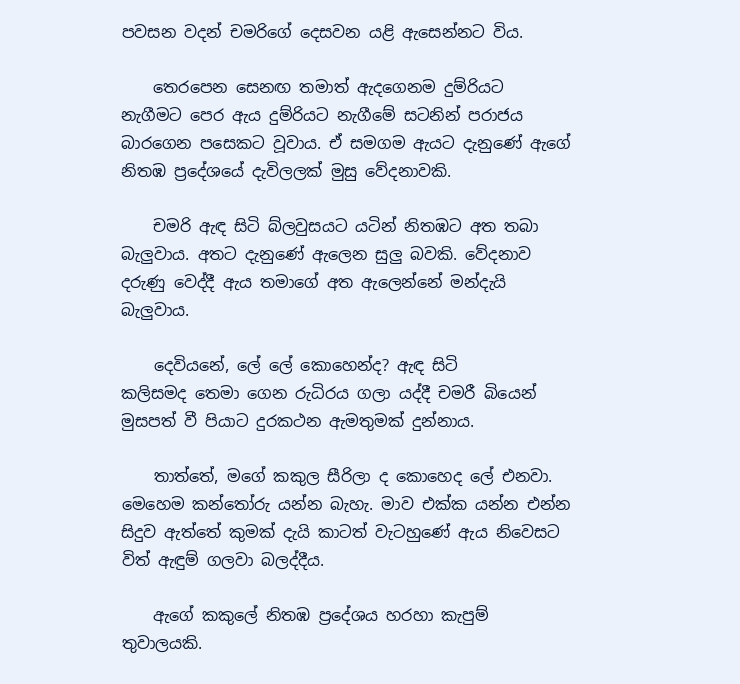පවසන වදන් චමරිගේ දෙසවන යළි ඇසෙන්නට විය.

    තෙරපෙන සෙනඟ තමාත් ඇදගෙනම දුම්රියට නැගීමට පෙර ඇය දුම්රියට නැගීමේ සටනින් පරාජය බාරගෙන ‍පසෙකට වූවාය. ඒ සමගම ඇයට දැනුණේ ඇගේ නිතඹ ප්‍රදේශයේ දැවිලලක් මුසු වේදනාවකි.

    චමරි ඇඳ සිටි බ්ලවුසයට යටින් නිතඹට අත තබා බැලුවාය. අතට දැනුණේ ඇලෙන සුලු බවකි. වේදනාව දරුණු වෙද්දී ඇය තමාගේ අත ඇලෙන්නේ මන්දැයි බැලුවාය.

    දෙවියනේ, ලේ ලේ කොහෙන්ද? ඇඳ සිටි කලිසමද ‍තෙමා ගෙන රුධිරය ගලා යද්දී චමරී බියෙන් මුසපත් වී පියාට දුරකථන ඇමතුමක් දුන්නාය.

    තාත්තේ, මගේ කකුල සීරිලා ද කොහෙද ලේ එනවා. මෙහෙම කන්තෝරු යන්න බැහැ. මාව එක්ක යන්න එන්න සිදුව ඇත්තේ කුමක් දැයි කාටත් වැටහුණේ ඇය නිවෙසට විත් ඇඳුම් ගලවා බලද්දීය.

    ඇගේ කකුලේ නිතඹ ප්‍රදේශය හරහා කැපුම් තුවාලයකි.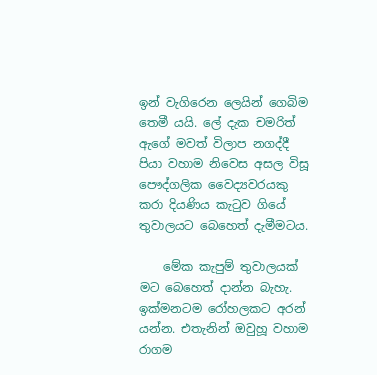ඉන් වැගිරෙන ලෙයින් ගෙබිම තෙමී යයි. ලේ දැක චමරිත් ඇගේ මවත් විලාප නගද්දී පියා‍ වහාම නිවෙස අසල විසූ පෞද්ගලික වෛද්‍යවරයකු කරා දියණිය කැටුව ගියේ තුවාලයට බෙහෙත් දැමීමටය.

    මේක කැපුම් තුවාලයක් මට බෙහෙත් දාන්න බැහැ. ඉක්මනටම රෝහලකට අරන් යන්න. එතැනින් ඔවුහූ වහාම රාගම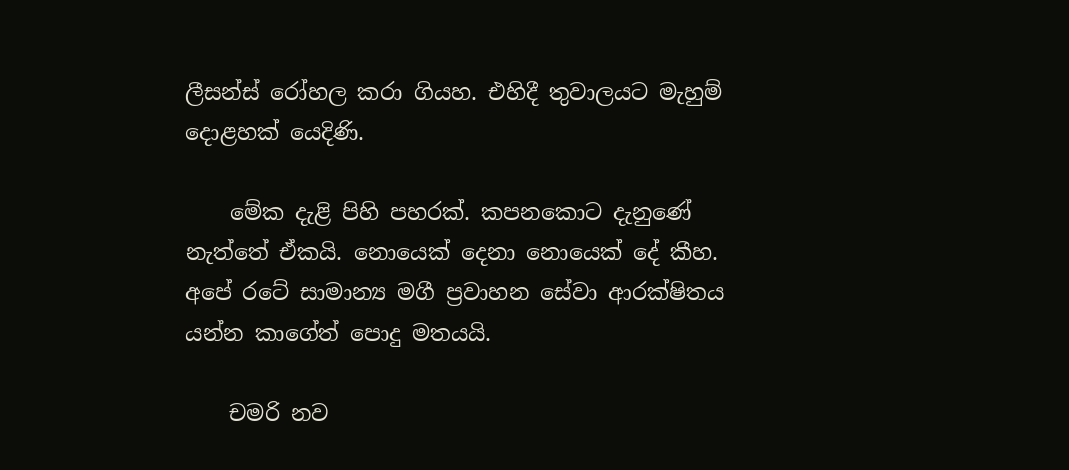ලීසන්ස් රෝහල කරා ගියහ. එහිදී තුවාලයට මැහුම් දොළහක් යෙදිණි.

    මේක දැළි පිහි පහරක්. කපනකොට දැනුණේ නැත්තේ ඒකයි. නොයෙක් දෙනා නොයෙක් දේ කීහ. අපේ රටේ සාමාන්‍ය මගී ප්‍රවාහන සේවා ආරක්ෂිතය යන්න කාගේත් පොදු මතයයි.

    චමරි නව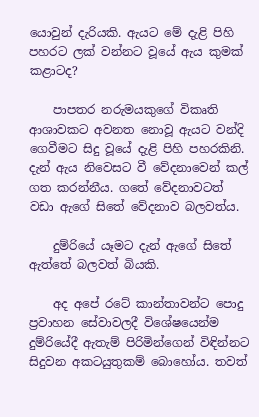යොවුන් දැරියකි. ඇයට මේ දැළි පිහි පහරට ලක් වන්නට වූයේ ඇය කුමක් කළාටද?

    පාපතර නරුමයකුගේ විකෘති ආශාවකට අවනත නොවූ ඇයට වන්දි ගෙවීමට සිදු වූයේ දැළි පිහි පහරකිනි. දැන් ඇය නිවෙසට වී වේදනාවෙන් කල් ගත කරන්නීය. ගතේ වේදනාවටත් වඩා ඇගේ සිතේ වේදනාව බලවත්ය.

    දුම්රියේ යෑමට දැන් ඇගේ සිතේ ඇත්තේ බලවත් බියකි.

    අද අපේ රටේ කාන්තාවන්ට පොදු ප්‍රවාහන සේවාවලදී විශේෂයෙන්ම දුම්රියේදී ඇතැම් පිරිමින්ගෙන් විඳින්නට සිදුවන අකටයුතුකම් ‍බො‍හෝය. තවත්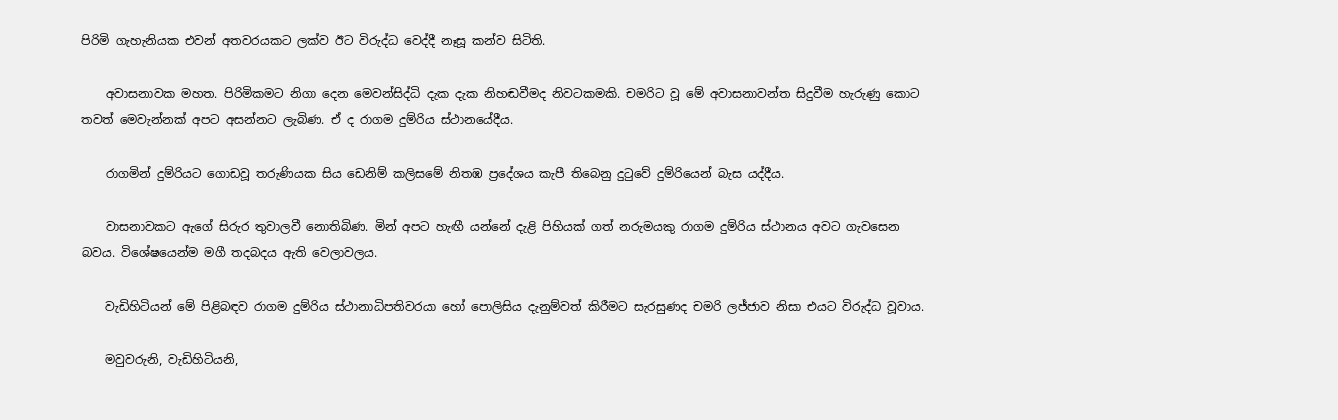පිරිමි ගැහැනියක එවන් අතවරයකට ලක්ව ඊට විරුද්ධ වෙද්දී නෑසූ කන්ව සිටිති.

    අවාසනාවක මහත‍. පිරිමිකමට නිගා දෙන මෙවන්සිද්ධි දැක දැක නිහඬවීමද නිවටකමකි. චමරිට වූ මේ අවාසනාවන්ත සිදුවීම හැරුණු කොට තවත් මෙවැන්නක් අපට අසන්නට ලැබිණ. ඒ ද රාගම දුම්රිය ස්ථානයේදීය.

    රාගමින් දුම්රියට ගොඩවූ තරුණියක සිය ඩෙනිම් කලිසමේ නිතඹ ප්‍රදේශය කැපී තිබෙනු දුටුවේ දුම්රියෙන් බැස යද්දීය.

    වාසනාවකට ඇගේ සිරුර තුවාලවී නොතිබිණ. මින් අපට හැඟී යන්නේ දැළි පිහියක් ගත් නරුමයකු රාගම දුම්රිය ස්ථානය අවට ගැවසෙන බවය. විශේෂයෙන්ම මගී තදබදය ඇති වෙලාවලය.

    වැඩිහිටියන් මේ පිළිබඳව රාගම දුම්රිය ස්ථානාධිපතිවරයා හෝ පොලිසිය දැනුම්වත් කිරීමට සැරසුණද චමරි ලජ්ජාව නිසා එයට විරුද්ධ වූවාය.

    මවුවරුනි, වැඩිහිටියනි,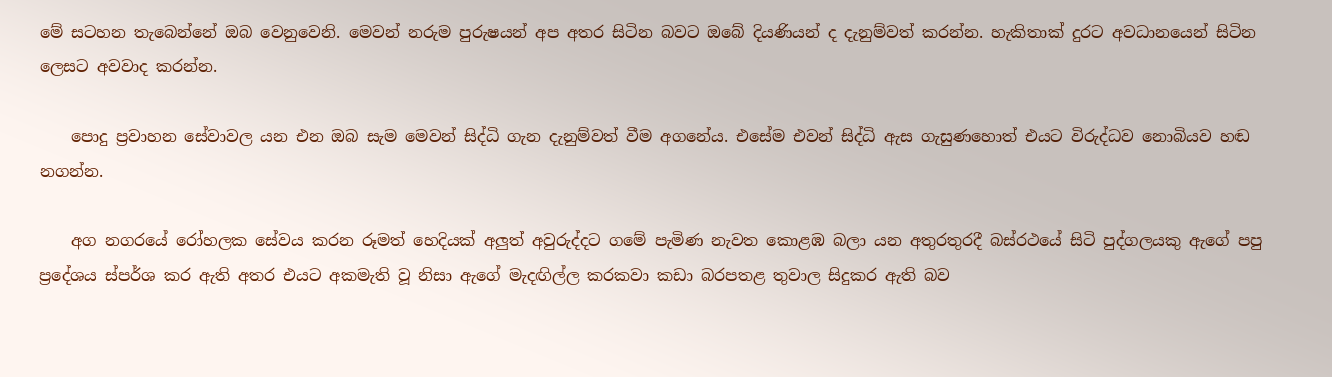මේ සටහන තැබෙන්නේ ඔබ වෙනුවෙනි. මෙවන් නරුම පුරුෂයන් අප අතර සිටින බවට ඔබේ දියණියන් ද දැනුම්වත් කරන්න. හැකිතාක් දුරට අවධානයෙන් සිටින ලෙසට අවවාද කරන්න.

    පොදු ප්‍රවාහන සේවාවල යන එන ඔබ සැම මෙවන් සිද්ධි ගැන දැනුම්වත් වීම අගනේය. එසේම එවන් සිද්ධි ඇස ගැසුණහොත් එයට විරුද්ධව නොබියව හඬ නගන්න.

    අග නගරයේ රෝහලක සේවය කරන රූමත් හෙදියක්‌ අලුත් අවුරුද්දට ගමේ පැමිණ නැවත කොළඹ බලා යන අතුරතුරදී බස්‌රථයේ සිටි පුද්ගලයකු ඇගේ පපු ප්‍රදේශය ස්‌පර්ශ කර ඇති අතර එයට අකමැති වූ නිසා ඇගේ මැදඟිල්ල කරකවා කඩා බරපතළ තුවාල සිදුකර ඇති බව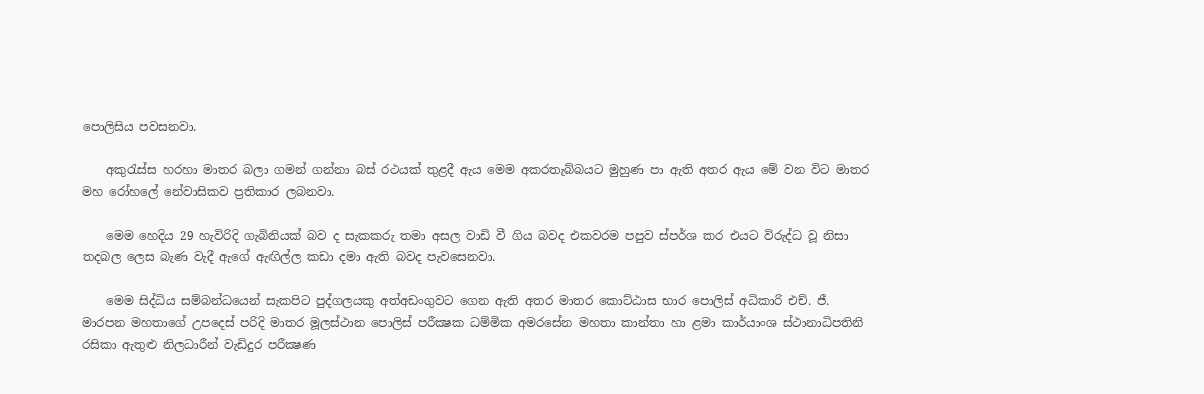පොලිසිය පවසනවා.

    අකුරැස්‌ස හරහා මාතර බලා ගමන් ගන්නා බස්‌ රථයක්‌ තුළදී ඇය මෙම අකරතැබ්බයට මුහුණ පා ඇති අතර ඇය මේ වන විට මාතර මහ රෝහලේ නේවාසිකව ප්‍රතිකාර ලබනවා.

    මෙම හෙදිය 29 හැවිරිදි ගැබිනියක්‌ බව ද සැකකරු තමා අසල වාඩි වී ගිය බවද එකවරම පපුව ස්‌පර්ශ කර එයට විරුද්ධ වූ නිසා තදබල ලෙස බැණ වැදී ඇගේ ඇඟිල්ල කඩා දමා ඇති බවද පැවසෙනවා.

    මෙම සිද්ධිය සම්බන්ධයෙන් සැකපිට පුද්ගලයකු අත්අඩංගුවට ගෙන ඇති අතර මාතර කොට්‌ඨාස භාර පොලිස්‌ අධිකාරි එච්. ජී. මාරපන මහතාගේ උපදෙස්‌ පරිදි මාතර මූලස්‌ථාන පොලිස්‌ පරීක්‍ෂක ධම්මික අමරසේන මහතා කාන්තා හා ළමා කාර්යාංශ ස්‌ථානාධිපතිනි රසිකා ඇතුළු නිලධාරීන් වැඩිදුර පරීක්‍ෂණ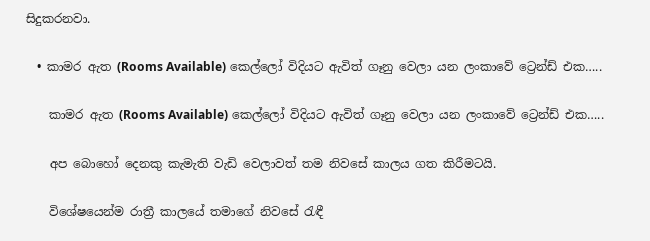සිදුකරනවා.

  • කාමර ඇත (Rooms Available) කෙල්ලෝ විදියට ඇවිත් ගෑනු වෙලා යන ලංකාවේ ට්‍රෙන්ඩ් එක…..

    කාමර ඇත (Rooms Available) කෙල්ලෝ විදියට ඇවිත් ගෑනු වෙලා යන ලංකාවේ ට්‍රෙන්ඩ් එක…..

    අප බොහෝ දෙනකු කැමැති වැඩි වෙලාවත් තම නිවසේ කාලය ගත කිරීමටයි.

    විශේෂයෙන්ම රාත්‍රී කාලයේ තමාගේ නිවසේ රැඳී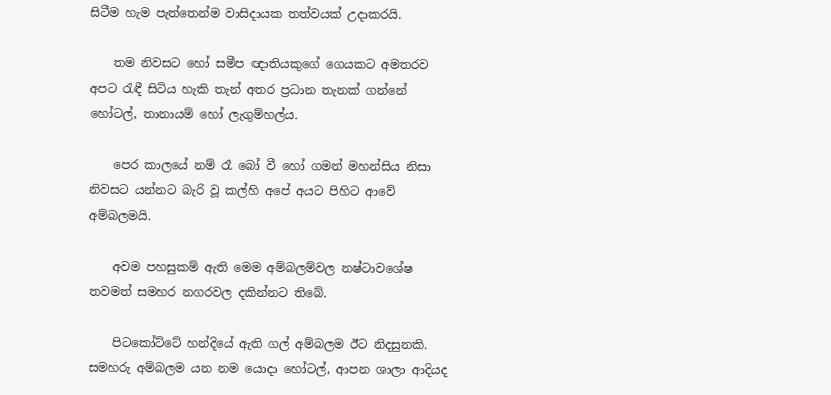සිටීම හැම පැත්තෙන්ම වාසිදායක තත්වයක්‌ උදාකරයි.

    තම නිවසට හෝ සමීප ඥාතියකුගේ ගෙයකට අමතරව අපට රැඳී සිටිය හැකි තැන් අතර ප්‍රධාන තැනක්‌ ගන්නේ හෝටල්, තානායම් හෝ ලැගුම්හල්ය.

    පෙර කාලයේ නම් රෑ බෝ වී හෝ ගමන් මහන්සිය නිසා නිවසට යන්නට බැරි වූ කල්හි අපේ අයට පිහිට ආවේ අම්බලමයි.

    අවම පහසුකම් ඇති මෙම අම්බලම්වල නෂ්ටාවශේෂ තවමත් සමහර නගරවල දකින්නට තිබේ.

    පිටකෝට්‌ටේ හන්දියේ ඇති ගල් අම්බලම ඊට නිදසුනකි. සමහරු අම්බලම යන නම යොදා හෝටල්, ආපන ශාලා ආදියද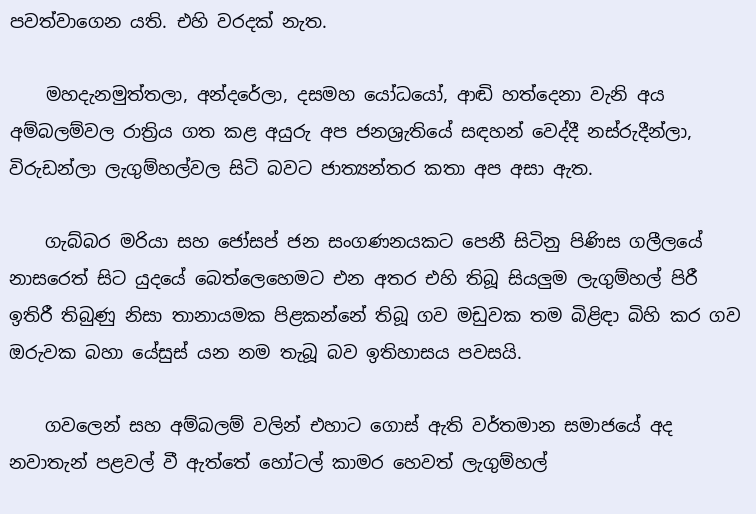පවත්වාගෙන යති. එහි වරදක්‌ නැත.

    මහදැනමුත්තලා, අන්දරේලා, දසමහ යෝධයෝ, ආඬි හත්දෙනා වැනි අය අම්බලම්වල රාත්‍රිය ගත කළ අයුරු අප ජනශ්‍රැතියේ සඳහන් වෙද්දී නස්‌රුදීන්ලා, විරුඩන්ලා ලැගුම්හල්වල සිටි බවට ජාත්‍යන්තර කතා අප අසා ඇත.

    ගැබ්බර මරියා සහ ජෝසප් ජන සංගණනයකට පෙනී සිටිනු පිණිස ගලීලයේ නාසරෙත් සිට යුදයේ බෙත්ලෙහෙමට එන අතර එහි තිබූ සියලුම ලැගුම්හල් පිරී ඉතිරී තිබුණු නිසා තානායමක පිළකන්නේ තිබූ ගව මඩුවක තම බිළිඳා බිහි කර ගව ඔරුවක බහා යේසුස්‌ යන නම තැබූ බව ඉතිහාසය පවසයි.

    ගවලෙන් සහ අම්බලම් වලින් එහාට ගොස්‌ ඇති වර්තමාන සමාජයේ අද නවාතැන් පළවල් වී ඇත්තේ හෝටල් කාමර හෙවත් ලැගුම්හල්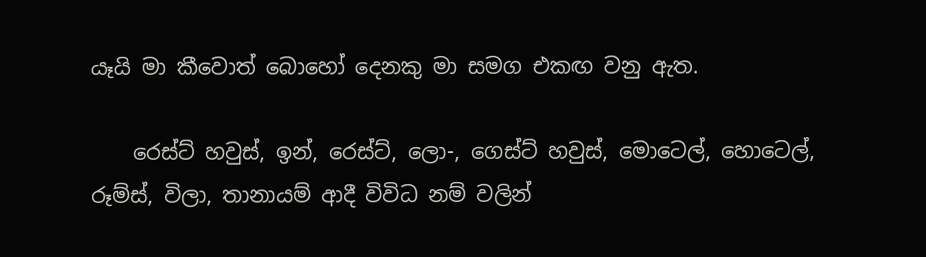යෑයි මා කීවොත් බොහෝ දෙනකු මා සමග එකඟ වනු ඇත.

    රෙස්‌ට්‌ හවුස්‌, ඉන්, රෙස්‌ට්‌, ලො-, ගෙස්‌ට්‌ හවුස්‌, මොටෙල්, හොටෙල්, රූම්ස්‌, විලා, තානායම් ආදී විවිධ නම් වලින්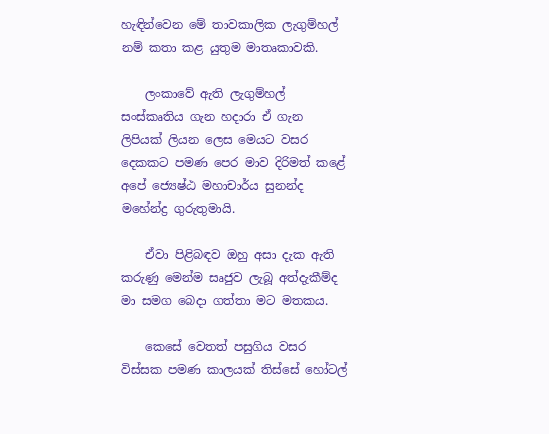හැඳින්වෙන මේ තාවකාලික ලැගුම්හල් නම් කතා කළ යුතුම මාතෘකාවකි.

    ලංකාවේ ඇති ලැගුම්හල් සංස්‌කෘතිය ගැන හදාරා ඒ ගැන ලිපියක්‌ ලියන ලෙස මෙයට වසර දෙකකට පමණ පෙර මාව දිරිමත් කළේ අපේ ජ්‍යෙෂ්ඨ මහාචාර්ය සුනන්ද මහේන්ද්‍ර ගුරුතුමායි.

    ඒවා පිළිබඳව ඔහු අසා දැක ඇති කරුණු මෙන්ම සෘජුව ලැබූ අත්දැකීම්ද මා සමග බෙදා ගත්තා මට මතකය.

    කෙසේ වෙතත් පසුගිය වසර විස්‌සක පමණ කාලයක්‌ තිස්‌සේ හෝටල්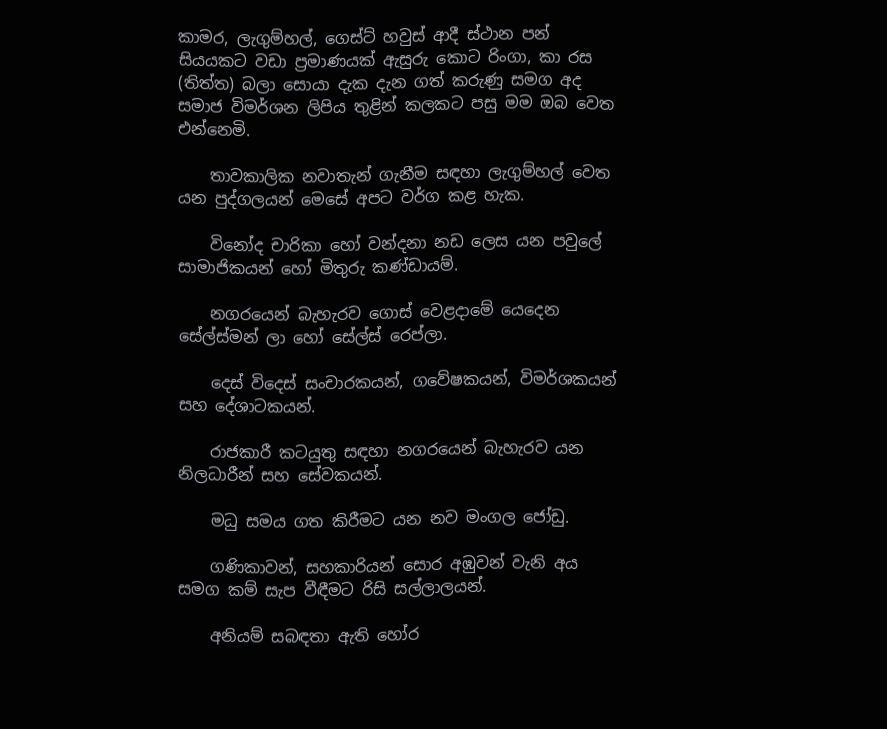කාමර, ලැගුම්හල්, ගෙස්‌ට්‌ හවුස්‌ ආදී ස්‌ථාන පන් සියයකට වඩා ප්‍රමාණයක්‌ ඇසුරු කොට රිංගා, කා රස (තිත්ත) බලා සොයා දැක දැන ගත් කරුණු සමග අද සමාජ විමර්ශන ලිපිය තුළින් කලකට පසු මම ඔබ වෙත එන්නෙමි.

    තාවකාලික නවාතැන් ගැනීම සඳහා ලැගුම්හල් වෙත යන පුද්ගලයන් මෙසේ අපට වර්ග කළ හැක.

    විනෝද චාරිකා හෝ වන්දනා නඩ ලෙස යන පවුලේ සාමාජිකයන් හෝ මිතුරු කණ්‌ඩායම්.

    නගරයෙන් බැහැරව ගොස්‌ වෙළදාමේ යෙදෙන සේල්ස්‌මන් ලා හෝ සේල්ස්‌ රෙප්ලා.

    දෙස්‌ විදෙස්‌ සංචාරකයන්, ගවේෂකයන්, විමර්ශකයන් සහ දේශාටකයන්.

    රාජකාරී කටයුතු සඳහා නගරයෙන් බැහැරව යන නිලධාරීන් සහ සේවකයන්.

    මධු සමය ගත කිරීමට යන නව මංගල ජෝඩු.

    ගණිකාවන්, සහකාරියන් සොර අඹුවන් වැනි අය සමග කම් සැප වීඳීමට රිසි සල්ලාලයන්.

    අනියම් සබඳතා ඇති හෝර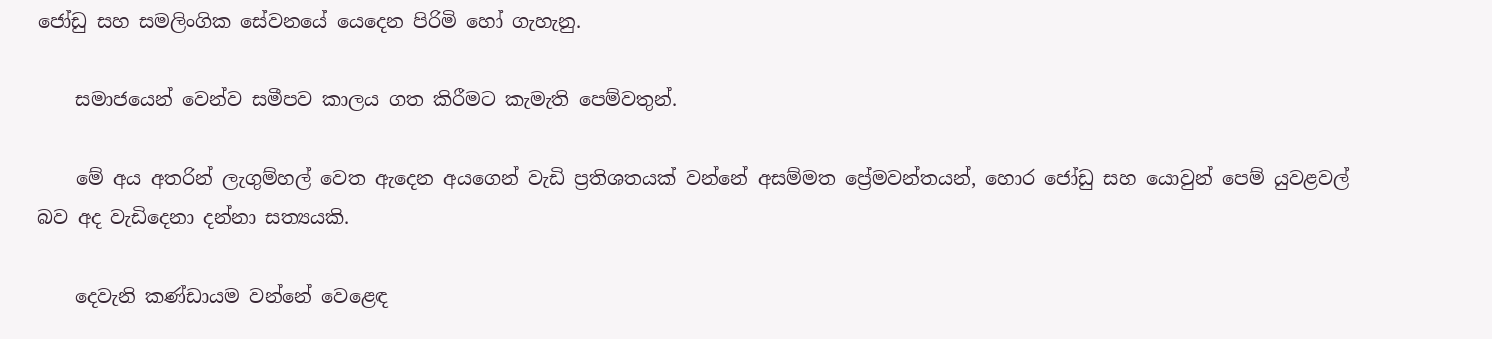ජෝඩු සහ සමලිංගික සේවනයේ යෙදෙන පිරිමි හෝ ගැහැනු.

    සමාජයෙන් වෙන්ව සමීපව කාලය ගත කිරීමට කැමැති පෙම්වතුන්.

    මේ අය අතරින් ලැගුම්හල් වෙත ඇදෙන අයගෙන් වැඩි ප්‍රතිශතයක්‌ වන්නේ අසම්මත ප්‍රේමවන්තයන්, හොර ජෝඩු සහ යොවුන් පෙම් යුවළවල් බව අද වැඩිදෙනා දන්නා සත්‍යයකි.

    දෙවැනි කණ්‌ඩායම වන්නේ වෙළෙඳ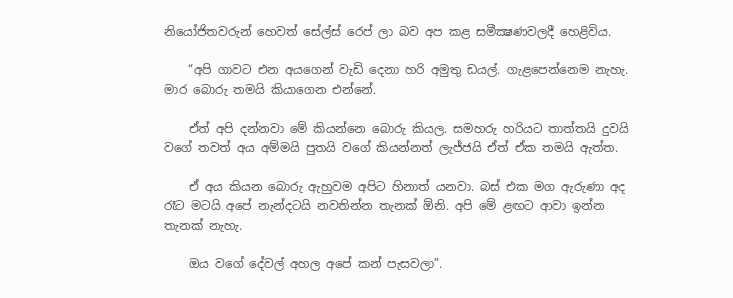නියෝජිතවරුන් හෙවත් සේල්ස්‌ රෙප් ලා බව අප කළ සමීක්‍ෂණවලදී හෙළිවිය.

    “අපි ගාවට එන අයගෙන් වැඩි දෙනා හරි අමුතු ඩයල්. ගැළපෙන්නෙම නැහැ. මාර බොරු තමයි කියාගෙන එන්නේ.

    ඒත් අපි දන්නවා මේ කියන්නෙ බොරු කියල. සමහරු හරියට තාත්තයි දුවයි වගේ තවත් අය අම්මයි පුතයි වගේ කියන්නත් ලැජ්ජයි ඒත් ඒක තමයි ඇත්ත.

    ඒ අය කියන බොරු ඇහුවම අපිට හිනාත් යනවා. බස්‌ එක මග ඇරුණා අද රෑට මටයි අපේ නැන්දටයි නවතින්න තැනක්‌ ඕනි. අපි මේ ළඟට ආවා ඉන්න තැනක්‌ නැහැ.

    ඔය වගේ දේවල් අහල අපේ කන් පැසවලා”.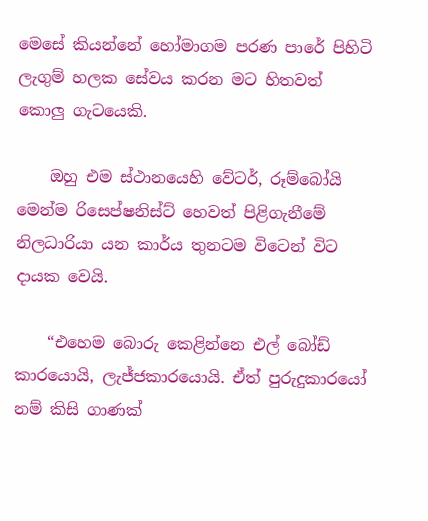මෙසේ කියන්නේ හෝමාගම පරණ පාරේ පිහිටි ලැගුම් හලක සේවය කරන මට හිතවත් කොලු ගැටයෙකි.

    ඔහු එම ස්‌ථානයෙහි වේටර්, රූම්බෝයි මෙන්ම රිසෙප්ෂනිස්‌ට්‌ හෙවත් පිළිගැනීමේ නිලධාරියා යන කාර්ය තුනටම විටෙන් විට දායක වෙයි.

    “එහෙම බොරු කෙළින්නෙ එල් බෝඩ් කාරයොයි, ලැජ්ජකාරයොයි. ඒත් පුරුදුකාරයෝ නම් කිසි ගාණක්‌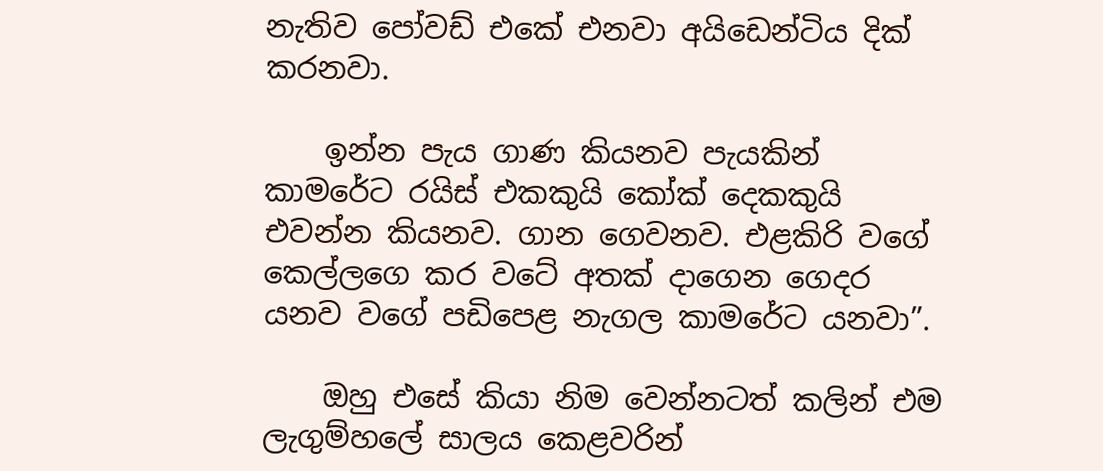නැතිව පෝවඩ් එකේ එනවා අයිඩෙන්ටිය දික්‌ කරනවා.

    ඉන්න පැය ගාණ කියනව පැයකින් කාමරේට රයිස්‌ එකකුයි කෝක්‌ දෙකකුයි එවන්න කියනව. ගාන ගෙවනව. එළකිරි වගේ කෙල්ලගෙ කර වටේ අතක්‌ දාගෙන ගෙදර යනව වගේ පඩිපෙළ නැගල කාමරේට යනවා”.

    ඔහු එසේ කියා නිම වෙන්නටත් කලින් එම ලැගුම්හලේ සාලය කෙළවරින්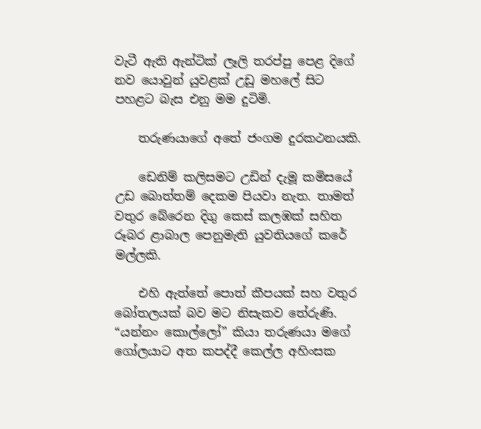වැටී ඇති ඇන්ටික්‌ ලෑලි තරප්පු පෙළ දිගේ නව යොවුන් යුවළක්‌ උඩු මහලේ සිට පහළට බැස එනු මම දුටිමි.

    තරුණයාගේ අතේ ජංගම දුරකථනයකි.

    ඩෙනිම් කලිසමට උඩින් දැමූ කමිසයේ උඩ බොත්තම් දෙකම පියවා නැත. තාමත් වතුර බේරෙන දිගු කෙස්‌ කලඹක්‌ සහිත රූබර ළාබාල පෙනුමැති යුවතියගේ කරේ මල්ලකි.

    එහි ඇත්තේ පොත් කීපයක්‌ සහ වතුර බෝතලයක්‌ බව මට නිසැකව තේරුණි. “යන්නං කොල්ලෝ” කියා තරුණයා මගේ ගෝලයාට අත කපද්දී කෙල්ල අහිංසක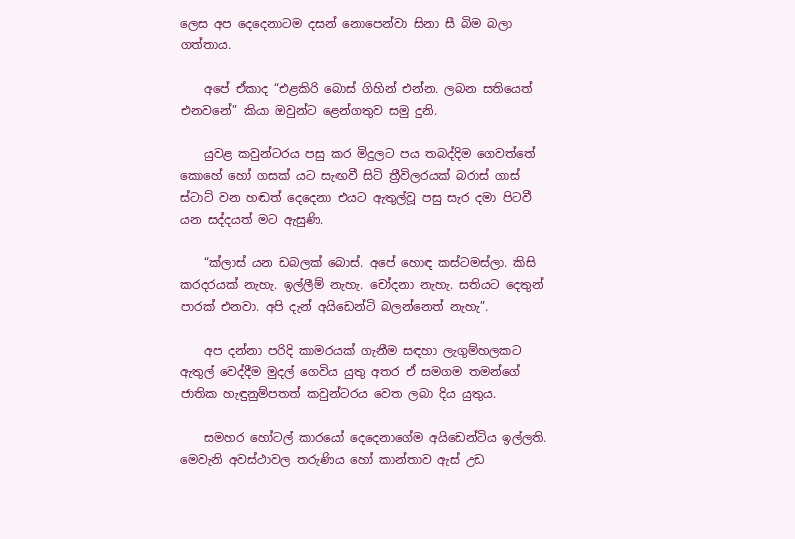ලෙස අප දෙදෙනාටම දසන් නොපෙන්වා සිනා සී බිම බලා ගත්තාය.

    අපේ ඒකාද “එළකිරි බොස්‌ ගිහින් එන්න. ලබන සතියෙත් එනවනේ” කියා ඔවුන්ට ළෙන්ගතුව සමු දුනි.

    යුවළ කවුන්ටරය පසු කර මිදුලට පය තබද්දිම ගෙවත්තේ කොහේ හෝ ගසක්‌ යට සැඟවී සිටි ත්‍රීවිලරයක්‌ බරාස්‌ ගාස්‌ ස්‌ටාට්‌ වන හඬත් දෙදෙනා එයට ඇතුල්වූ පසු සැර දමා පිටවී යන සද්දයත් මට ඇසුණි.

    “ක්‌ලාස්‌ යන ඩබලක්‌ බොස්‌. අපේ හොඳ කස්‌ටමස්‌ලා. කිසි කරදරයක්‌ නැහැ. ඉල්ලීම් නැහැ. චෝදනා නැහැ. සතියට දෙතුන් පාරක්‌ එනවා. අපි දැන් අයිඩෙන්ටි බලන්නෙත් නැහැ”.

    අප දන්නා පරිදි කාමරයක්‌ ගැනීම සඳහා ලැගුම්හලකට ඇතුල් වෙද්දීම මුදල් ගෙවිය යුතු අතර ඒ සමගම තමන්ගේ ජාතික හැඳුනුම්පතත් කවුන්ටරය වෙත ලබා දිය යුතුය.

    සමහර හෝටල් කාරයෝ දෙදෙනාගේම අයිඩෙන්ටිය ඉල්ලති. මෙවැනි අවස්‌ථාවල තරුණිය හෝ කාන්තාව ඇස්‌ උඩ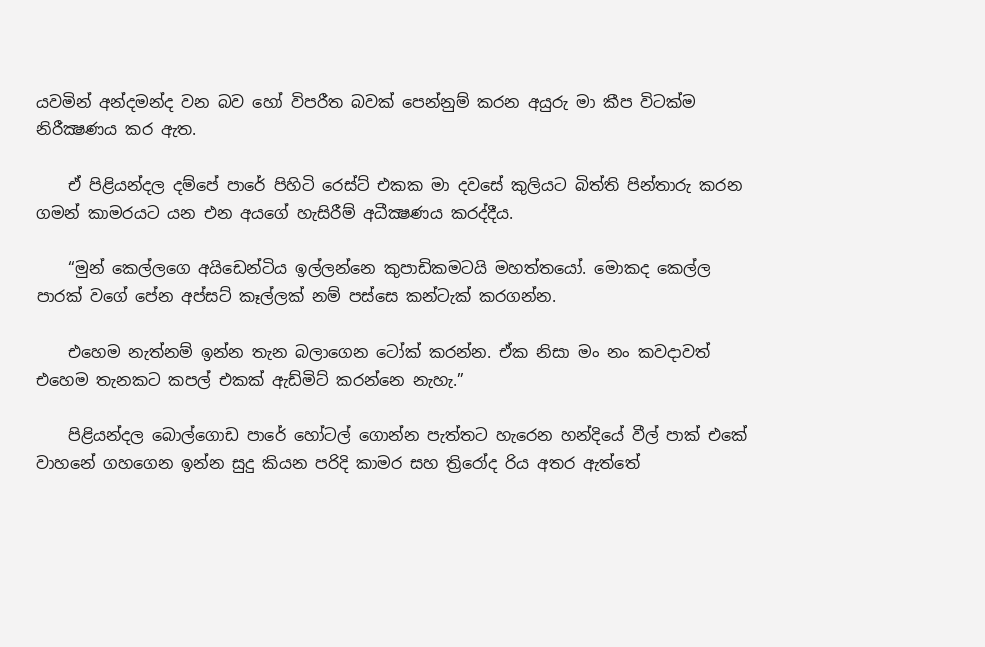යවමින් අන්දමන්ද වන බව හෝ විපරීත බවක්‌ පෙන්නුම් කරන අයුරු මා කීප විටක්‌ම නිරීක්‍ෂණය කර ඇත.

    ඒ පිළියන්දල දම්පේ පාරේ පිහිටි රෙස්‌ට්‌ එකක මා දවසේ කුලියට බිත්ති පින්තාරු කරන ගමන් කාමරයට යන එන අයගේ හැසිරීම් අධීක්‍ෂණය කරද්දීය.

    “මුන් කෙල්ලගෙ අයිඩෙන්ටිය ඉල්ලන්නෙ කුපාඩිකමටයි මහත්තයෝ. මොකද කෙල්ල පාරක්‌ වගේ පේන අප්සට් කෑල්ලක්‌ නම් පස්‌සෙ කන්ටැක්‌ කරගන්න.

    එහෙම නැත්නම් ඉන්න තැන බලාගෙන ටෝක්‌ කරන්න. ඒක නිසා මං නං කවදාවත් එහෙම තැනකට කපල් එකක්‌ ඇඩ්මිට්‌ කරන්නෙ නැහැ.”

    පිළියන්දල බොල්ගොඩ පාරේ හෝටල් ගොන්න පැත්තට හැරෙන හන්දියේ වීල් පාක්‌ එකේ වාහනේ ගහගෙන ඉන්න සුදු කියන පරිදි කාමර සහ ත්‍රිරෝද රිය අතර ඇත්තේ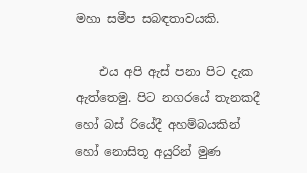මහා සමීප සබඳතාවයකි.

    එය අපි ඇස්‌ පනා පිට දැක ඇත්තෙමු. පිට නගරයේ තැනකදී හෝ බස්‌ රියේදී අහම්බයකින් හෝ නොසිතූ අයුරින් මුණ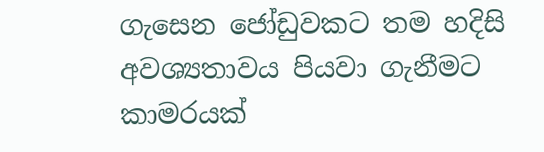ගැසෙන ජෝඩුවකට තම හදිසි අවශ්‍යතාවය පියවා ගැනීමට කාමරයක්‌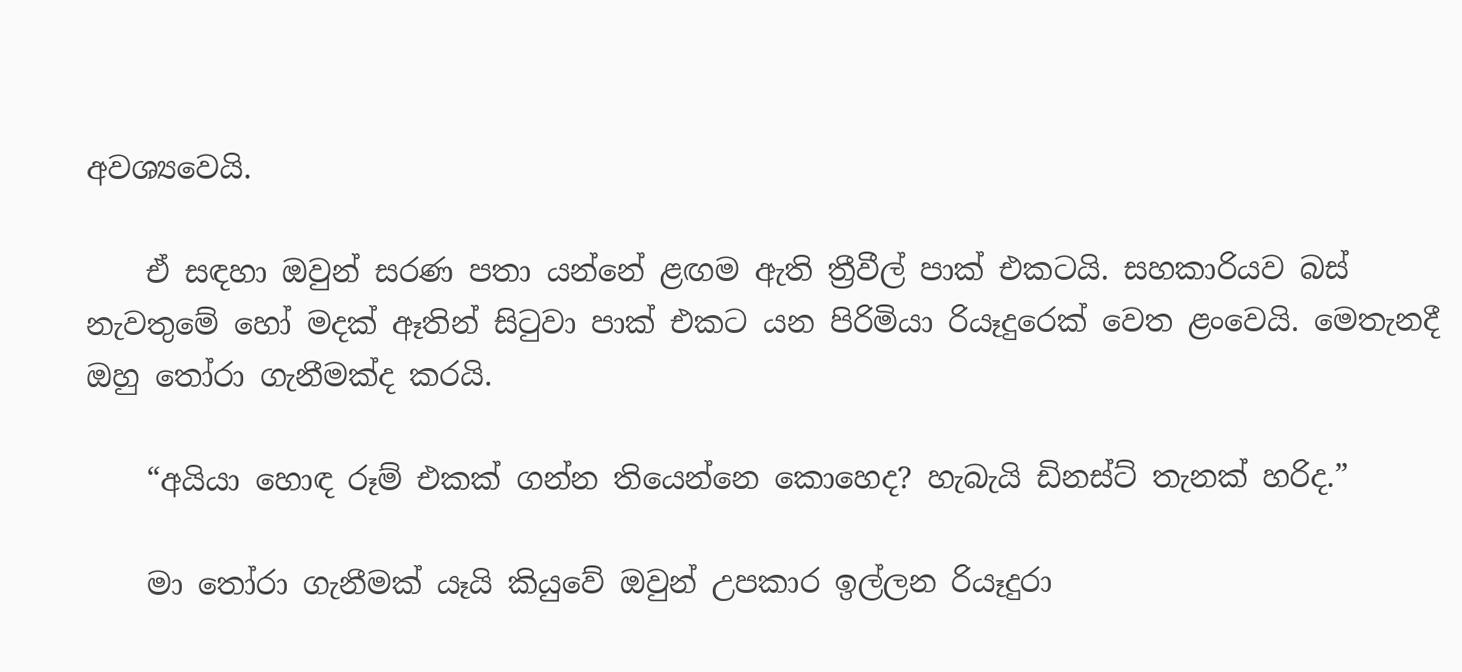අවශ්‍යවෙයි.

    ඒ සඳහා ඔවුන් සරණ පතා යන්නේ ළඟම ඇති ත්‍රීවීල් පාක්‌ එකටයි. සහකාරියව බස්‌ නැවතුමේ හෝ මදක්‌ ඈතින් සිටුවා පාක්‌ එකට යන පිරිමියා රියෑදුරෙක්‌ වෙත ළංවෙයි. මෙතැනදී ඔහු තෝරා ගැනීමක්‌ද කරයි.

    “අයියා හොඳ රූම් එකක්‌ ගන්න තියෙන්නෙ කොහෙද? හැබැයි ඩිනස්‌ට්‌ තැනක්‌ හරිද.”

    මා තෝරා ගැනීමක්‌ යෑයි කියුවේ ඔවුන් උපකාර ඉල්ලන රියෑදුරා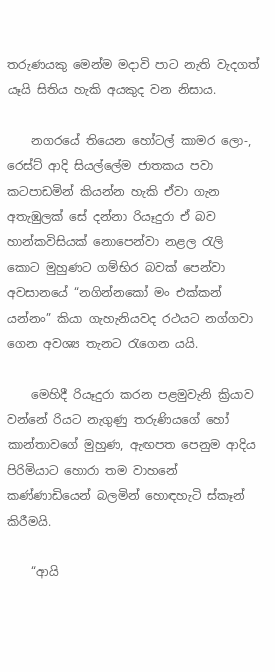තරුණයකු මෙන්ම මදාවි පාට නැති වැදගත් යෑයි සිතිය හැකි අයකුද වන නිසාය.

    නගරයේ තියෙන හෝටල් කාමර ලො-, රෙස්‌ට්‌ ආදි සියල්ලේම ජාතකය පවා කටපාඩමින් කියන්න හැකි ඒවා ගැන අතැඹුලක්‌ සේ දන්නා රියෑදුරා ඒ බව හාන්කවිසියක්‌ නොපෙන්වා නළල රැලි කොට මුහුණට ගම්භිර බවක්‌ පෙන්වා අවසානයේ “නගින්නකෝ මං එක්‌කන් යන්නං” කියා ගැහැනියවද රථයට නග්ගවා ගෙන අවශ්‍ය තැනට රැගෙන යයි.

    මෙහිදී රියෑදුරා කරන පළමුවැනි ක්‍රියාව වන්නේ රියට නැගුණු තරුණියගේ හෝ කාන්තාවගේ මුහුණ, ඇඟපත පෙනුම ආදිය පිරිමියාට හොරා තම වාහනේ කණ්‌ණාඩියෙන් බලමින් හොඳහැටි ස්‌කෑන් කිරීමයි.

    “ආයි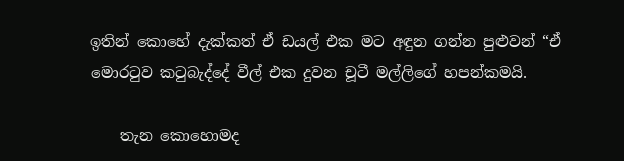ඉතින් කොහේ දැක්‌කත් ඒ ඩයල් එක මට අඳුන ගන්න පුළුවන් “ඒ මොරටුව කටුබැද්දේ වීල් එක දුවන චූටී මල්ලිගේ හපන්කමයි.

    තැන කොහොමද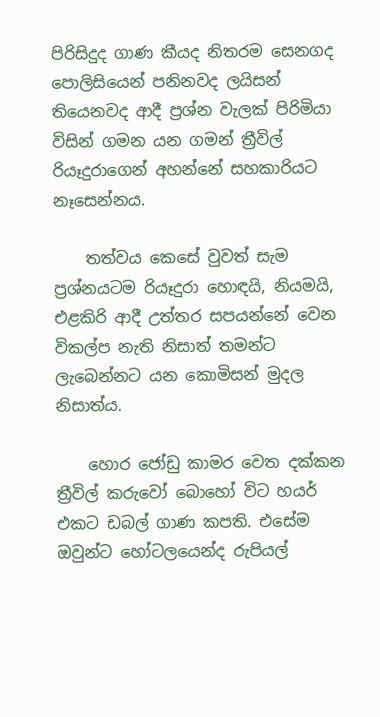පිරිසිදුද ගාණ කීයද නිතරම සෙනගද පොලිසියෙන් පනිනවද ලයිසන් තියෙනවද ආදී ප්‍රශ්න වැලක්‌ පිරිමියා විසින් ගමන යන ගමන් ත්‍රීවිල් රියෑදුරාගෙන් අහන්නේ සහකාරියට නෑසෙන්නය.

    තත්වය කෙසේ වුවත් සැම ප්‍රශ්නයටම රියෑදුරා හොඳයි, නියමයි, එළකිරි ආදී උත්තර සපයන්නේ වෙන විකල්ප නැති නිසාත් තමන්ට ලැබෙන්නට යන කොමිසන් මුදල නිසාත්ය.

    හොර ජෝඩු කාමර වෙත දක්‌කන ත්‍රීවිල් කරුවෝ බොහෝ විට හයර් එකට ඩබල් ගාණ කපති. එසේම ඔවුන්ට හෝටලයෙන්ද රුපියල්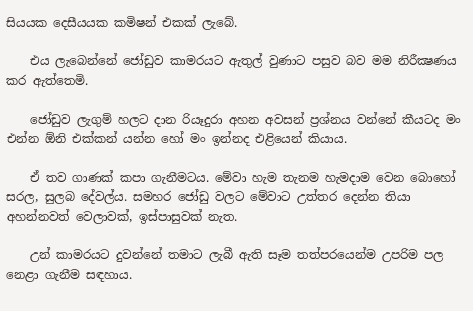සියයක දෙසීයයක කමිෂන් එකක්‌ ලැබේ.

    එය ලැබෙන්නේ ජෝඩුව කාමරයට ඇතුල් වුණාට පසුව බව මම නිරීක්‍ෂණය කර ඇත්තෙමි.

    ජෝඩුව ලැගුම් හලට දාන රියෑදුරා අහන අවසන් ප්‍රශ්නය වන්නේ කීයටද මං එන්න ඕනි එක්‌කන් යන්න හෝ මං ඉන්නද එළියෙන් කියාය.

    ඒ තව ගාණක්‌ කපා ගැනීමටය. මේවා හැම තැනම හැමදාම වෙන බොහෝ සරල, සුලබ දේවල්ය. සමහර ජෝඩු වලට මේවාට උත්තර දෙන්න තියා අහන්නවත් වෙලාවක්‌, ඉස්‌පාසුවක්‌ නැත.

    උන් කාමරයට දුවන්නේ තමාට ලැබී ඇති සෑම තත්පරයෙන්ම උපරිම පල නෙළා ගැනීම සඳහාය.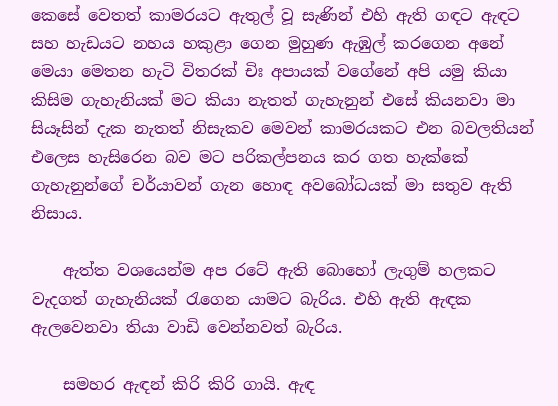කෙසේ වෙතත් කාමරයට ඇතුල් වූ සැණින් එහි ඇති ගඳට ඇඳට සහ හැඩයට නහය හකුළා ගෙන මුහුණ ඇඹුල් කරගෙන අනේ මෙයා මෙතන හැටි විතරක්‌ චිඃ අපායක්‌ වගේනේ අපි යමු කියා කිසිම ගැහැනියක්‌ මට කියා නැතත් ගැහැනුන් එසේ කියනවා මා සියෑසින් දැක නැතත් නිසැකව මෙවන් කාමරයකට එන බවලතියන් එලෙස හැසිරෙන බව මට පරිකල්පනය කර ගත හැක්‌කේ ගැහැනුන්ගේ චර්යාවන් ගැන හොඳ අවබෝධයක්‌ මා සතුව ඇති නිසාය.

    ඇත්ත වශයෙන්ම අප රටේ ඇති බොහෝ ලැගුම් හලකට වැදගත් ගැහැනියක්‌ රැගෙන යාමට බැරිය. එහි ඇති ඇඳක ඇලවෙනවා තියා වාඩි වෙන්නවත් බැරිය.

    සමහර ඇඳන් කිරි කිරි ගායි. ඇඳ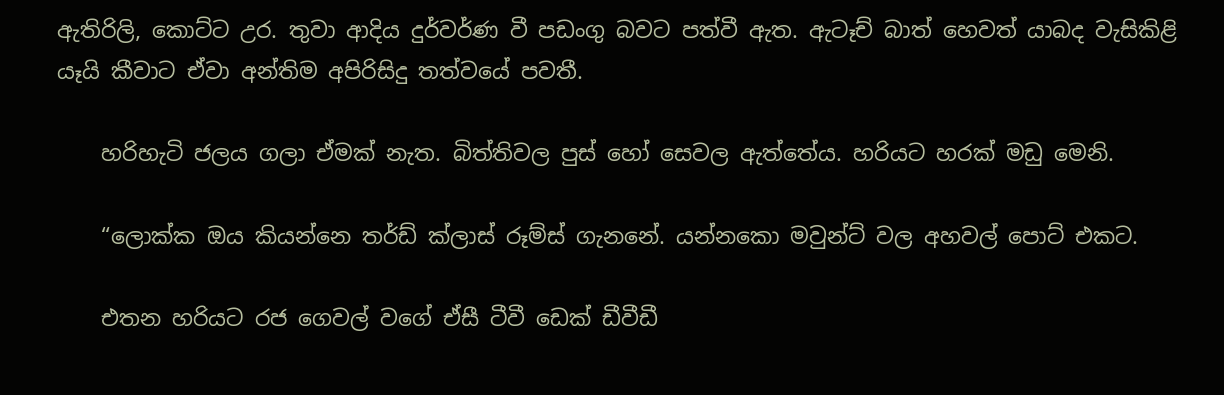ඇතිරිලි, කොට්‌ට උර. තුවා ආදිය දුර්වර්ණ වී පඩංගු බවට පත්වී ඇත. ඇටෑච් බාත් හෙවත් යාබද වැසිකිළි යෑයි කීවාට ඒවා අන්තිම අපිරිසිදු තත්වයේ පවතී.

    හරිහැටි ජලය ගලා ඒමක්‌ නැත. බිත්තිවල පුස්‌ හෝ සෙවල ඇත්තේය. හරියට හරක්‌ මඩු මෙනි.

    “ලොක්‌ක ඔය කියන්නෙ තර්ඩ් ක්‌ලාස්‌ රූම්ස්‌ ගැනනේ. යන්නකො මවුන්ට්‌ වල අහවල් පොට්‌ එකට.

    එතන හරියට රජ ගෙවල් වගේ ඒසී ටීවී ඩෙක්‌ ඩීවීඩී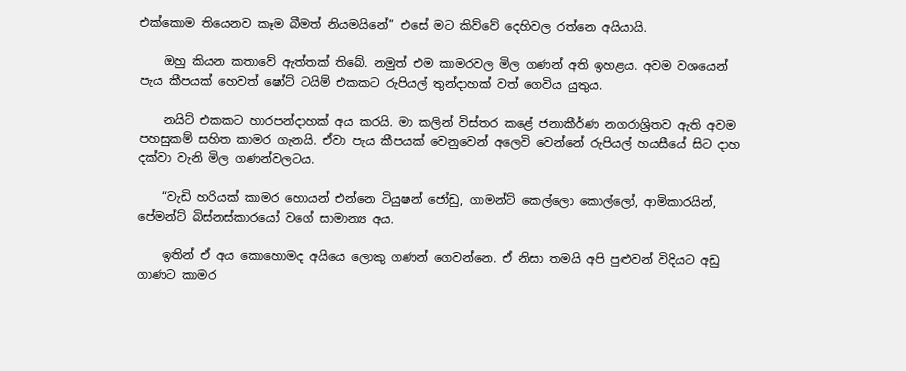එක්‌කොම තියෙනව කෑම බීමත් නියමයිනේ” එසේ මට කිව්වේ දෙහිවල රත්නෙ අයියායි.

    ඔහු කියන කතාවේ ඇත්තක්‌ තිබේ. නමුත් එම කාමරවල මිල ගණන් අති ඉහළය. අවම වශයෙන් පැය කීපයක්‌ හෙවත් ෂෝට්‌ ටයිම් එකකට රුපියල් තුන්දාහක්‌ වත් ගෙවිය යුතුය.

    නයිට්‌ එකකට හාරපන්දාහක්‌ අය කරයි. මා කලින් විස්‌තර කළේ ජනාකීර්ණ නගරාශ්‍රිතව ඇති අවම පහසුකම් සහිත කාමර ගැනයි. ඒවා පැය කීපයක්‌ වෙනුවෙන් අලෙවි වෙන්නේ රුපියල් හයසීයේ සිට දාහ දක්‌වා වැනි මිල ගණන්වලටය.

    “වැඩි හරියක්‌ කාමර හොයන් එන්නෙ ටියුෂන් ජෝඩු, ගාමන්ට්‌ කෙල්ලො කොල්ලෝ, ආමිකාරයින්, පේමන්ට්‌ බිස්‌නස්‌කාරයෝ වගේ සාමාන්‍ය අය.

    ඉතින් ඒ අය කොහොමද අයියෙ ලොකු ගණන් ගෙවන්නෙ. ඒ නිසා තමයි අපි පුළුවන් විදියට අඩු ගාණට කාමර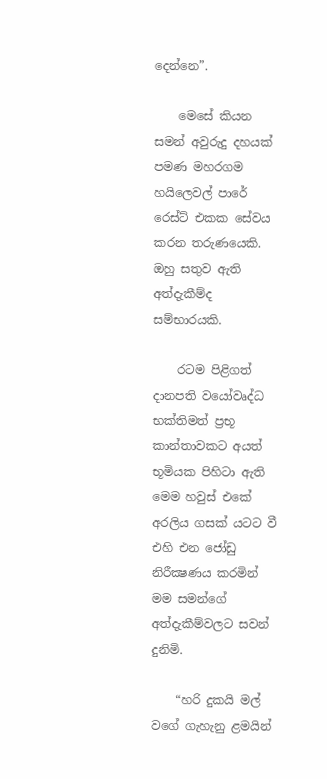දෙන්නෙ”.

    මෙසේ කියන සමන් අවුරුදු දහයක්‌ පමණ මහරගම හයිලෙවල් පාරේ රෙස්‌ට්‌ එකක සේවය කරන තරුණයෙකි. ඔහු සතුව ඇති අත්දැකීම්ද සම්භාරයකි.

    රටම පිළිගත් දානපති වයෝවෘද්ධ භක්‌තිමත් ප්‍රභූ කාන්තාවකට අයත් භූමියක පිහිටා ඇති මෙම හවුස්‌ එකේ අරලිය ගසක්‌ යටට වී එහි එන ජෝඩු නිරීක්‍ෂණය කරමින් මම සමන්ගේ අත්දැකීම්වලට සවන් දුනිමි.

    “හරි දුකයි මල් වගේ ගැහැනු ළමයින්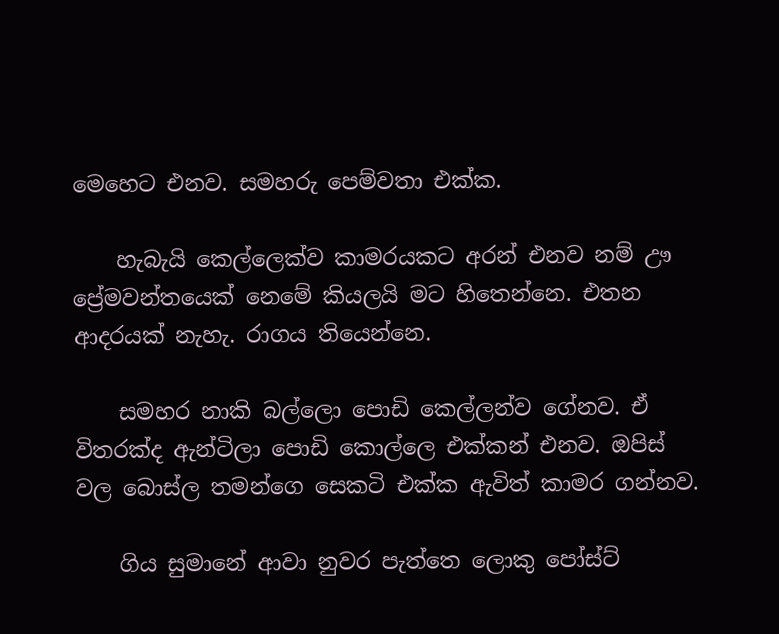මෙහෙට එනව. සමහරු පෙම්වතා එක්‌ක.

    හැබැයි කෙල්ලෙක්‌ව කාමරයකට අරන් එනව නම් ඌ ප්‍රේමවන්තයෙක්‌ නෙමේ කියලයි මට හිතෙන්නෙ. එතන ආදරයක්‌ නැහැ. රාගය තියෙන්නෙ.

    සමහර නාකි බල්ලො පොඩි කෙල්ලන්ව ගේනව. ඒ විතරක්‌ද ඇන්ටිලා පොඩි කොල්ලෙ එක්‌කන් එනව. ඔපිස්‌ වල බොස්‌ල තමන්ගෙ සෙකටි එක්‌ක ඇවිත් කාමර ගන්නව.

    ගිය සුමානේ ආවා නුවර පැත්තෙ ලොකු පෝස්‌ට්‌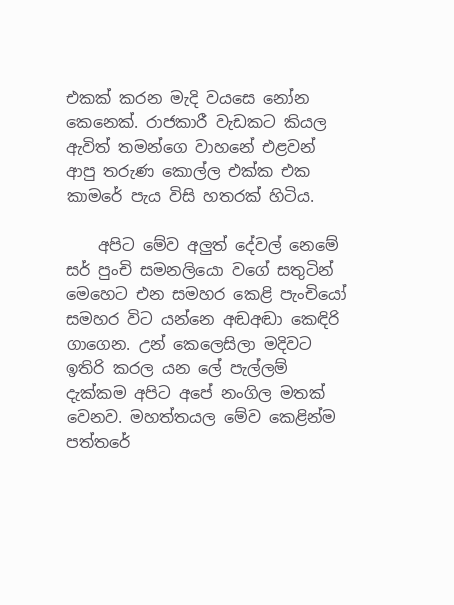එකක්‌ කරන මැදි වයසෙ නෝන කෙනෙක්‌. රාජකාරී වැඩකට කියල ඇවිත් තමන්ගෙ වාහනේ එළවන් ආපු තරුණ කොල්ල එක්‌ක එක කාමරේ පැය විසි හතරක්‌ හිටිය.

    අපිට මේව අලුත් දේවල් නෙමේ සර් පුංචි සමනලියො වගේ සතුටින් මෙහෙට එන සමහර කෙළි පැංචියෝ සමහර විට යන්නෙ අඬඅඬා කෙඳිරි ගාගෙන. උන් කෙලෙසිලා මදිවට ඉතිරි කරල යන ලේ පැල්ලම් දැක්‌කම අපිට අපේ නංගිල මතක්‌ වෙනව. මහත්තයල මේව කෙළින්ම පත්තරේ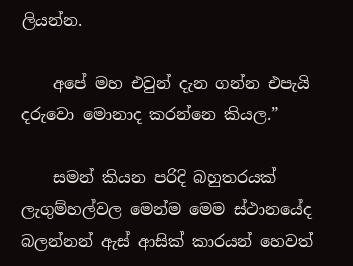ලියන්න.

    අපේ මහ එවුන් දැන ගන්න එපැයි දරුවො මොනාද කරන්නෙ කියල.”

    සමන් කියන පරිදි බහුතරයක්‌ ලැගුම්හල්වල මෙන්ම මෙම ස්‌ථානයේද බලන්නන් ඇස්‌ ආසික්‌ කාරයන් හෙවත්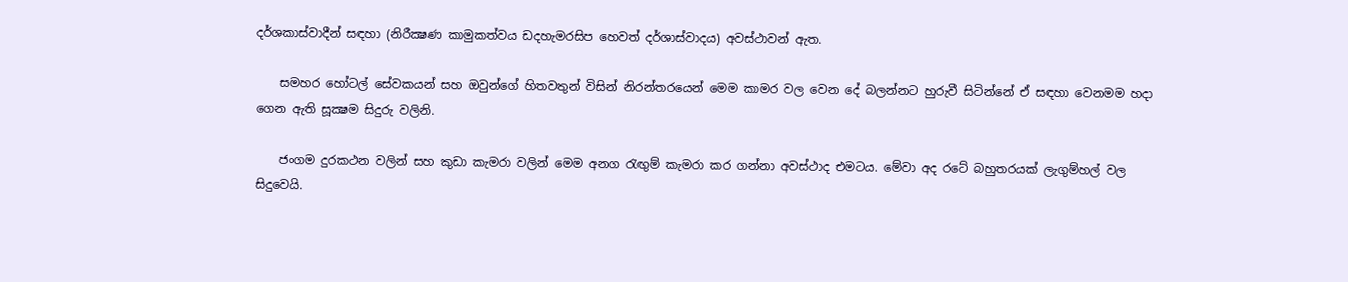දර්ශකාස්‌වාදීන් සඳහා (නිරීක්‍ෂණ කාමුකත්වය ඩදහැමරසිප හෙවත් දර්ශාස්‌වාදය) අවස්‌ථාවන් ඇත.

    සමහර හෝටල් සේවකයන් සහ ඔවුන්ගේ හිතවතුන් විසින් නිරන්තරයෙන් මෙම කාමර වල වෙන දේ බලන්නට හුරුවී සිටින්නේ ඒ සඳහා වෙනමම හදා ගෙන ඇති සූක්‍ෂම සිදුරු වලිනි.

    ජංගම දුරකථන වලින් සහ කුඩා කැමරා වලින් මෙම අනග රැඟුම් කැමරා කර ගන්නා අවස්‌ථාද එමටය. මේවා අද රටේ බහුතරයක්‌ ලැගුම්හල් වල සිදුවෙයි.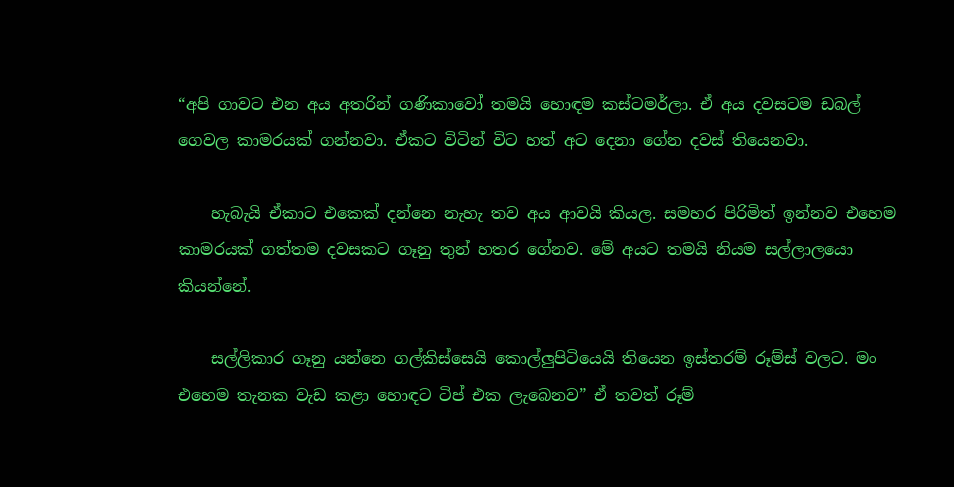“අපි ගාවට එන අය අතරින් ගණිකාවෝ තමයි හොඳම කස්‌ටමර්ලා. ඒ අය දවසටම ඩබල් ගෙවල කාමරයක්‌ ගන්නවා. ඒකට විටින් විට හත් අට දෙනා ගේන දවස්‌ තියෙනවා.

    හැබැයි ඒකාට එකෙක්‌ දන්නෙ නැහැ තව අය ආවයි කියල. සමහර පිරිමිත් ඉන්නව එහෙම කාමරයක්‌ ගත්තම දවසකට ගෑනු තුන් හතර ගේනව. මේ අයට තමයි නියම සල්ලාලයො කියන්නේ.

    සල්ලිකාර ගෑනු යන්නෙ ගල්කිස්‌සෙයි කොල්ලුපිටියෙයි තියෙන ඉස්‌තරම් රූම්ස්‌ වලට. මං එහෙම තැනක වැඩ කළා හොඳට ටිප් එක ලැබෙනව” ඒ තවත් රූම්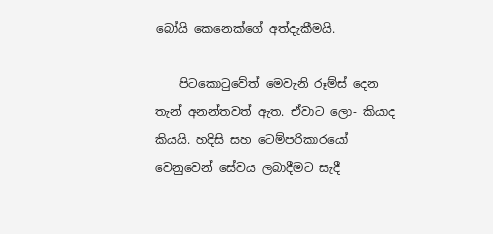බෝයි කෙනෙක්‌ගේ අත්දැකීමයි.

    පිටකොටුවේත් මෙවැනි රූම්ස්‌ දෙන තැන් අනන්තවත් ඇත. ඒවාට ලො- කියාද කියයි. හදිසි සහ ටෙම්පරිකාරයෝ වෙනුවෙන් සේවය ලබාදීමට සැදී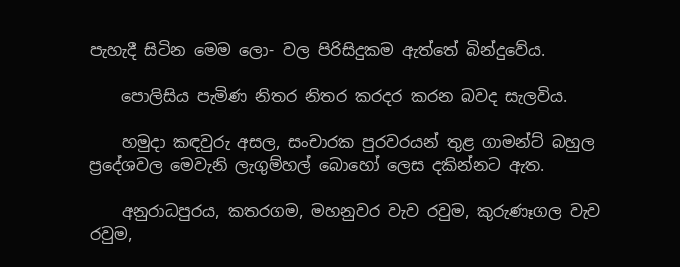පැහැදී සිටින මෙම ලො- වල පිරිසිදුකම ඇත්තේ බින්දුවේය.

    පොලිසිය පැමිණ නිතර නිතර කරදර කරන බවද සැලවිය.

    හමුදා කඳවුරු අසල, සංචාරක පුරවරයන් තුළ ගාමන්ට්‌ බහුල ප්‍රදේශවල මෙවැනි ලැගුම්හල් බොහෝ ලෙස දකින්නට ඇත.

    අනුරාධපුරය, කතරගම, මහනුවර වැව රවුම, කුරුණෑගල වැව රවුම,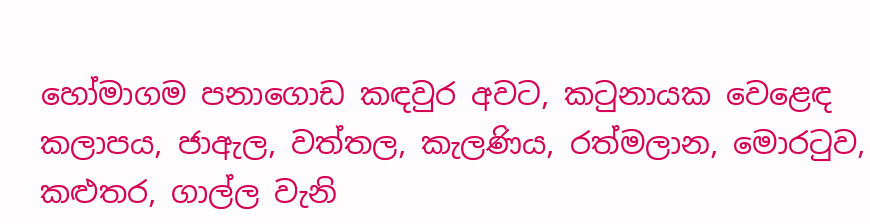හෝමාගම පනාගොඩ කඳවුර අවට, කටුනායක වෙළෙඳ කලාපය, ජාඇල, වත්තල, කැලණිය, රත්මලාන, මොරටුව, කළුතර, ගාල්ල වැනි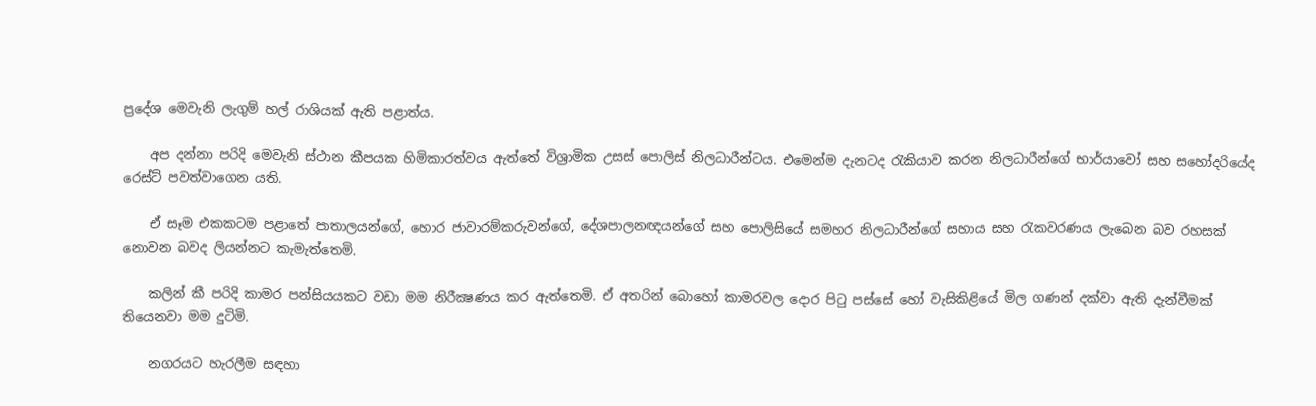ප්‍රදේශ මෙවැනි ලැගුම් හල් රාශියක්‌ ඇති පළාත්ය.

    අප දන්නා පරිදි මෙවැනි ස්‌ථාන කීපයක හිමිකාරත්වය ඇත්තේ විශ්‍රාමික උසස්‌ පොලිස්‌ නිලධාරීන්ටය. එමෙන්ම දැනටද රැකියාව කරන නිලධාරීන්ගේ භාර්යාවෝ සහ සහෝදරියේද රෙස්‌ට්‌ පවත්වාගෙන යති.

    ඒ සෑම එකකටම පළාතේ පාතාලයන්ගේ, හොර ජාවාරම්කරුවන්ගේ, දේශපාලනඥයන්ගේ සහ පොලිසියේ සමහර නිලධාරීන්ගේ සහාය සහ රැකවරණය ලැබෙන බව රහසක්‌ නොවන බවද ලියන්නට කැමැත්තෙමි.

    කලින් කී පරිදි කාමර පන්සියයකට වඩා මම නිරීක්‍ෂණය කර ඇත්තෙමි. ඒ අතරින් බොහෝ කාමරවල දොර පිටු පස්‌සේ හෝ වැසිකිළියේ මිල ගණන් දක්‌වා ඇති දැන්වීමක්‌ තියෙනවා මම දුටිමි.

    නගරයට හැරලීම සඳහා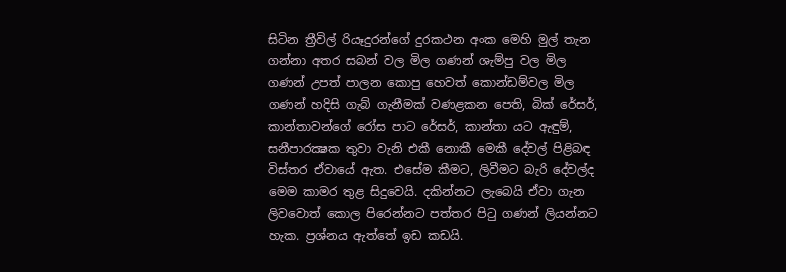සිටින ත්‍රීවිල් රියෑදුරන්ගේ දුරකථන අංක මෙහි මුල් තැන ගන්නා අතර සබන් වල මිල ගණන් ශැම්පු වල මිල ගණන් උපත් පාලන කොපු හෙවත් කොන්ඩම්වල මිල ගණන් හදිසි ගැබ් ගැනීමක්‌ වණළකන පෙති, බික්‌ රේසර්, කාන්තාවන්ගේ රෝස පාට රේසර්, කාන්තා යට ඇඳුම්, සනීපාරක්‍ෂක තුවා වැනි එකී නොකී මෙකී දේවල් පිළිබඳ විස්‌තර ඒවායේ ඇත. එසේම කීමට, ලිවීමට බැරි දේවල්ද මෙම කාමර තුළ සිදුවෙයි. දකින්නට ලැබෙයි ඒවා ගැන ලිවවොත් කොල පිරෙන්නට පත්තර පිටු ගණන් ලියන්නට හැක. ප්‍රශ්නය ඇත්තේ ඉඩ කඩයි.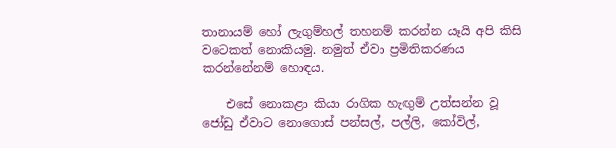තානායම් හෝ ලැගුම්හල් තහනම් කරන්න යෑයි අපි කිසි වටෙකත් නොකියමු. නමුත් ඒවා ප්‍රමිතිකරණය කරන්නේනම් හොඳය.

    එසේ නොකළා කියා රාගික හැඟුම් උත්සන්න වූ ජෝඩු ඒවාට නොගොස්‌ පන්සල්, පල්ලි, කෝවිල්,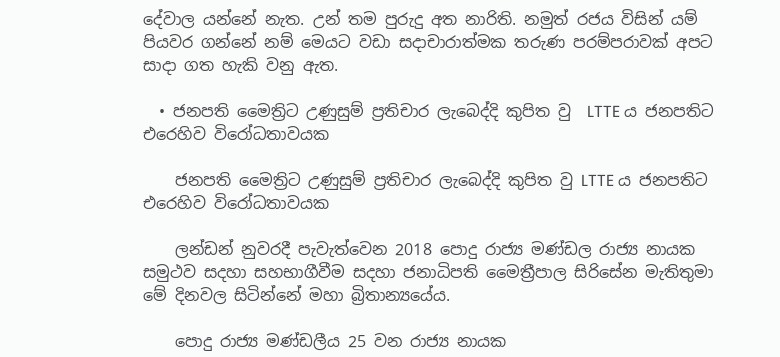දේවාල යන්නේ නැත. උන් තම පුරුදු අත නාරිති. නමුත් රජය විසින් යම් පියවර ගන්නේ නම් මෙයට වඩා සදාචාරාත්මක තරුණ පරම්පරාවක්‌ අපට සාදා ගත හැකි වනු ඇත.

  • ජනපති මෛත්‍රිට උණුසුම් ප්‍රතිචාර ලැබෙද්දි කුපිත වු  LTTE ය ජනපතිට එරෙහිව විරෝධතාවයක

    ජනපති මෛත්‍රිට උණුසුම් ප්‍රතිචාර ලැබෙද්දි කුපිත වු LTTE ය ජනපතිට එරෙහිව විරෝධතාවයක

    ලන්ඩන් නුවරදී පැවැත්වෙන 2018 පොදු රාජ්‍ය මණ්ඩල රාජ්‍ය නායක සමුථව සදහා සහභාගීවීම සදහා ජනාධිපති මෛත්‍රීපාල සිරිසේන මැතිතුමා මේ දිනවල සිටින්නේ මහා බ්‍රිතාන්‍යයේය.

    පොදු රාජ්‍ය මණ්ඩලීය 25 වන රාජ්‍ය නායක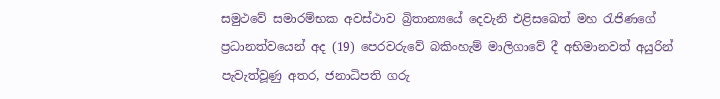සමුථවේ සමාරම්භක අවස්ථාව බ්‍රිතාන්‍යයේ දෙවැනි එළිසඛෙත් මහ රැජිණගේ ප්‍රධානත්වයෙන් අද (19) පෙරවරුවේ බකිංහැම් මාලිගාවේ දී අභිමානවත් අයුරින් පැවැත්වූණු අතර, ජනාධිපති ගරු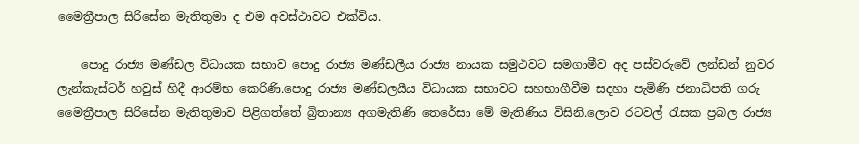මෛත්‍රීපාල සිරිසේන මැතිතුමා ද එම අවස්ථාවට එක්විය.

    පොදු රාජ්‍ය මණ්ඩල විධායක සභාව පොදු රාජ්‍ය මණ්ඩලීය රාජ්‍ය නායක සමුථවට සමගාමීව අද පස්වරුවේ ලන්ඩන් නුවර ලැන්කැස්ටර් හවුස් හිදී ආරම්භ කෙරිණි.පොදු රාජ්‍ය මණ්ඩලයීය විධායක සභාවට සහභාගීවීම සදහා පැමිණි ජනාධිපති ගරු මෛත්‍රීපාල සිරිසේන මැතිතුමාව පිළිගත්තේ බ්‍රිතාන්‍ය අගමැතිණි තෙරේසා මේ මැතිණිය විසිනි.ලොව රටවල් රැසක ප්‍රබල රාජ්‍ය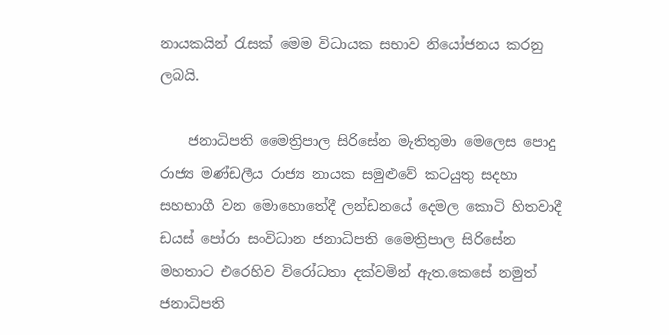නායකයින් රැසක් මෙම විධායක සභාව නියෝජනය කරනු ලබයි.

    ජනාධිපති මෛත්‍රිපාල සිරිසේන මැතිතුමා මෙලෙස පොදු රාජ්‍ය මණ්ඩලීය රාජ්‍ය නායක සමුළුවේ කටයුතු සදහා සහභාගී වන මොහොතේදී ලන්ඩනයේ දෙමල කොටි හිතවාදී ඩයස් පෝරා සංවිධාන ජනාධිපති මෛත්‍රිපාල සිරිසේන මහතාට එරෙහිව විරෝධතා දක්වමින් ඇත.කෙසේ නමුත් ජනාධිපති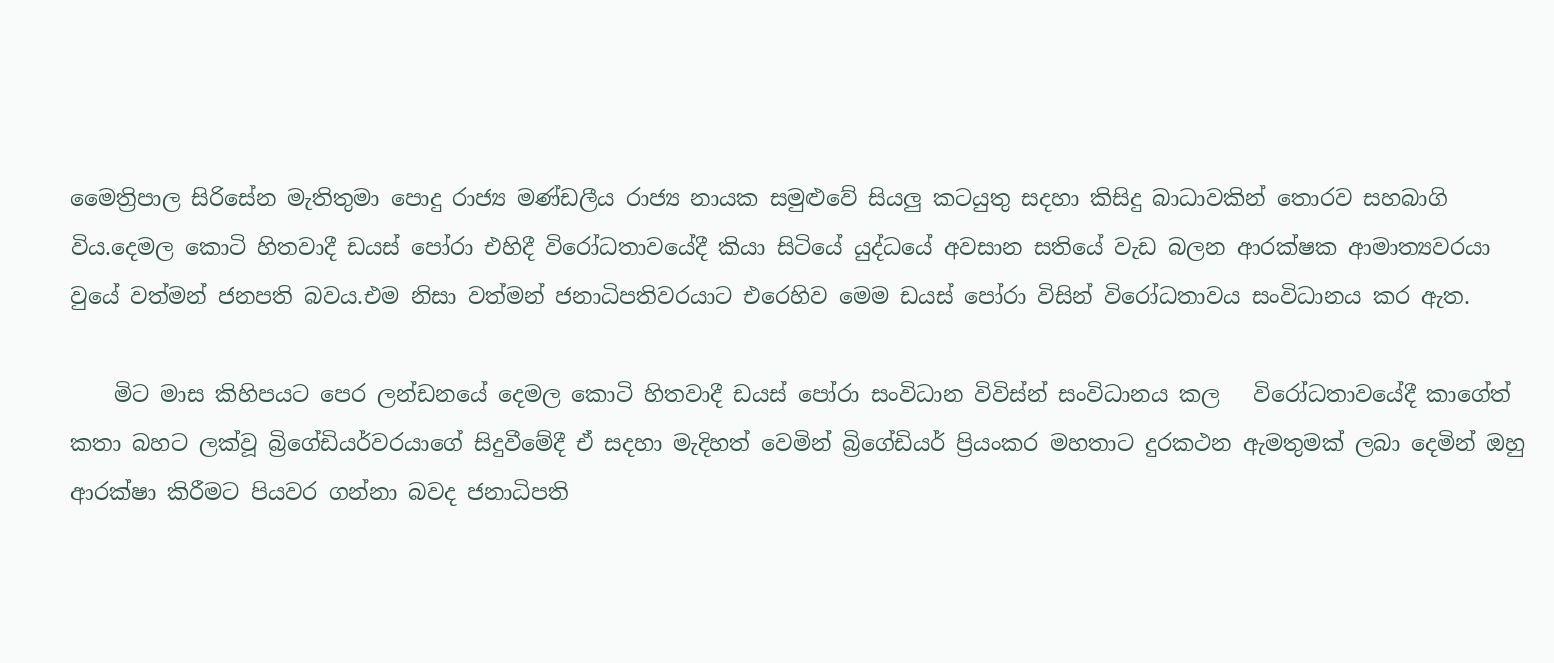මෛත්‍රිපාල සිරිසේන මැතිතුමා පොදු රාජ්‍ය මණ්ඩලීය රාජ්‍ය නායක සමුළුවේ සියලු කටයුතු සදහා කිසිදු බාධාවකින් තොරව සහබාගි විය.දෙමල කොටි හිතවාදී ඩයස් පෝරා එහිදී විරෝධතාවයේදී කියා සිටියේ යුද්ධයේ අවසාන සතියේ වැඩ බලන ආරක්ෂක ආමාත්‍යවරයා වුයේ වත්මන් ජනපති බවය.එම නිසා වත්මන් ජනාධිපතිවරයාට එරෙහිව මෙම ඩයස් පෝරා විසින් විරෝධතාවය සංවිධානය කර ඇත.

    මිට මාස කිහිපයට පෙර ලන්ඩනයේ දෙමල කොටි හිතවාදී ඩයස් පෝරා සංවිධාන විවිස්න් සංවිධානය කල   විරෝධතාවයේදී කාගේත් කතා බහට ලක්වූ බ්‍රිගේඩියර්වරයාගේ සිදුවීමේදී ඒ සදහා මැදිහත් වෙමින් බ්‍රිගේඩියර් ප්‍රියංකර මහතාට දුරකථන ඇමතුමක් ලබා දෙමින් ඔහු ආරක්ෂා කිරීමට පියවර ගන්නා බවද ජනාධිපති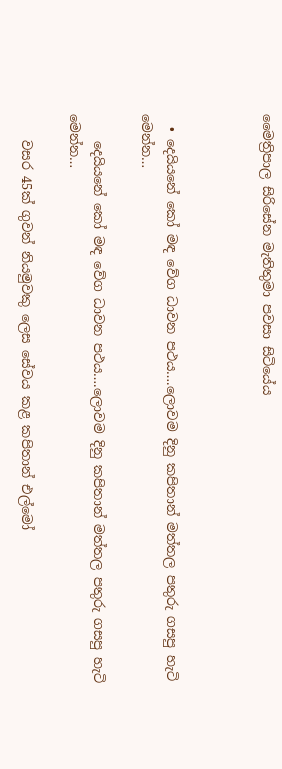මෛත්‍රිපාල සිරිසේන මැතිතුමා පවසා සිටියේය



  • දෙයියනේ කෝ මඳ වේග ධාවන පථය….ලොවම දිනු කපිතාන් මත්තල පතුරු ගසපු හැටි මෙන්න…

    දෙයියනේ කෝ මඳ වේග ධාවන පථය….ලොවම දිනු කපිතාන් මත්තල පතුරු ගසපු හැටි මෙන්න…

    වසර 45ක් ගුවන් නියමුවකු ලෙස සේවය කළ කපිතාන් එල්මෝ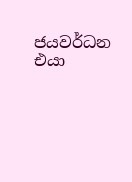ජයවර්ධන එයා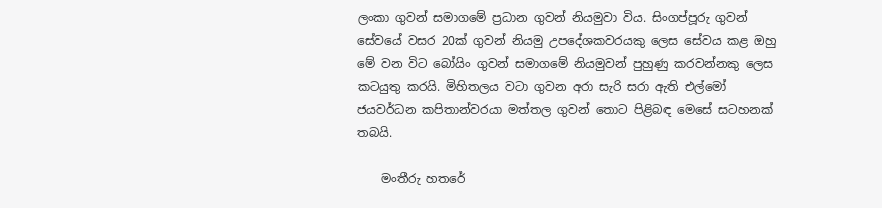ලංකා ගුවන් සමාගමේ ප්‍රධාන ගුවන් නියමුවා විය. සිංගප්පූරු ගුවන් සේවයේ වසර 20ක් ගුවන් නියමු උපදේශකවරයකු ලෙස සේවය කළ ඔහු මේ වන විට බෝයිං ගුවන් සමාගමේ නියමුවන් පුහුණු කරවන්නකු ලෙස කටයුතු කරයි. මිහිතලය වටා ගුවන අරා සැරි සරා ඇති එල්මෝ ජයවර්ධන කපිතාන්වරයා මත්තල ගුවන් තොට පිළිබඳ මෙසේ සටහනක් තබයි.

    මංතීරු හතරේ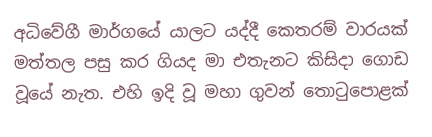අධිවේගී මාර්ගයේ යාලට යද්දී කෙතරම් වාරයක් මත්තල පසු කර ගියද මා එතැනට කිසිදා ගොඩ වූයේ නැත. එහි ඉදි වූ මහා ගුවන් තොටුපොළක්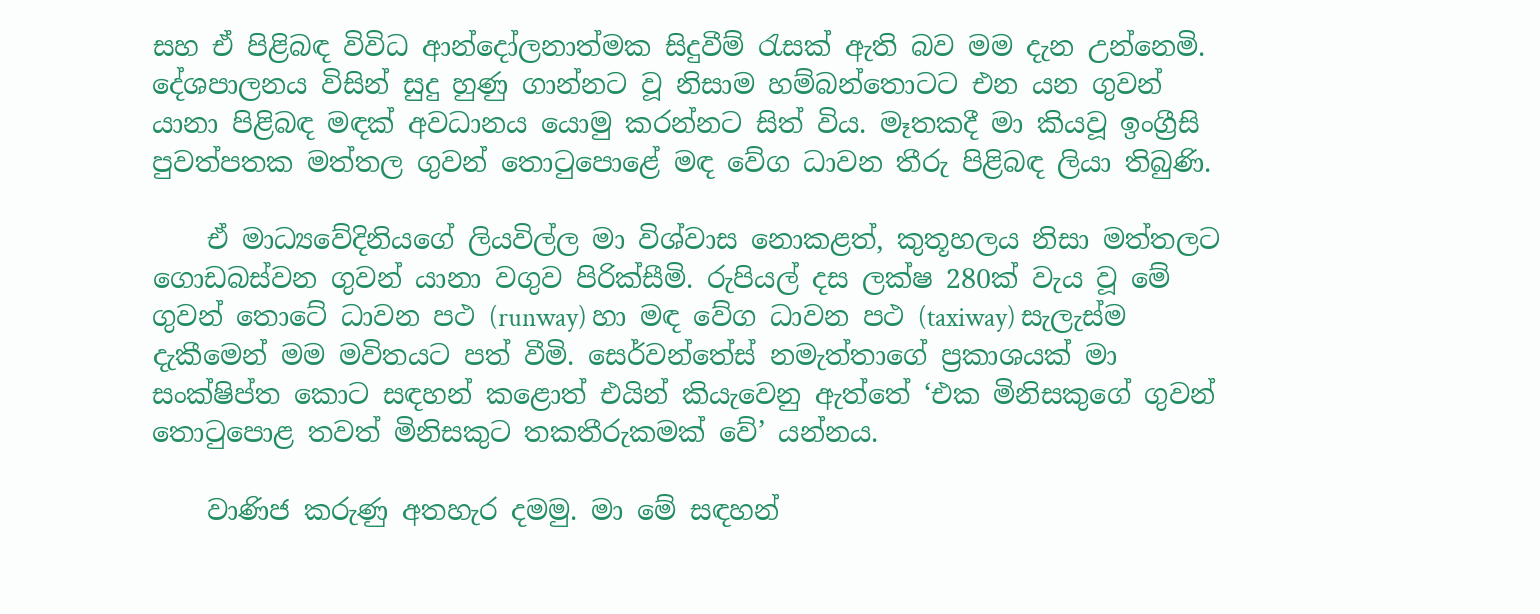සහ ඒ පිළිබඳ විවිධ ආන්දෝලනාත්මක සිදුවීම් රැසක් ඇති බව මම දැන උන්නෙමි. දේශපාලනය විසින් සුදු හුණු ගාන්නට වූ නිසාම හම්බන්තොටට එන යන ගුවන් යානා පිළිබඳ මඳක් අවධානය යොමු කරන්නට සිත් විය. මෑතකදී මා කියවූ ඉංග්‍රීසි පුවත්පතක මත්තල ගුවන් තොටුපොළේ මඳ වේග ධාවන තීරු පිළිබඳ ලියා තිබුණි.

    ඒ මාධ්‍යවේදිනියගේ ලියවිල්ල මා විශ්වාස නොකළත්, කුතූහලය නිසා මත්තලට ගොඩබස්වන ගුවන් යානා වගුව පිරික්සීමි. රුපියල් දස ලක්ෂ 280ක් වැය වූ මේ ගුවන් තොටේ ධාවන පථ (runway) හා මඳ වේග ධාවන පථ (taxiway) සැලැස්ම දැකීමෙන් මම මවිතයට පත් වීමි. සෙර්වන්තේස් නමැත්තාගේ ප්‍රකාශයක් මා සංක්ෂිප්ත කොට සඳහන් කළොත් එයින් කියැවෙනු ඇත්තේ ‘එක මිනිසකුගේ ගුවන් තොටුපොළ තවත් මිනිසකුට තකතීරුකමක් වේ’ යන්නය.

    වාණිජ කරුණු අතහැර දමමු. මා මේ සඳහන්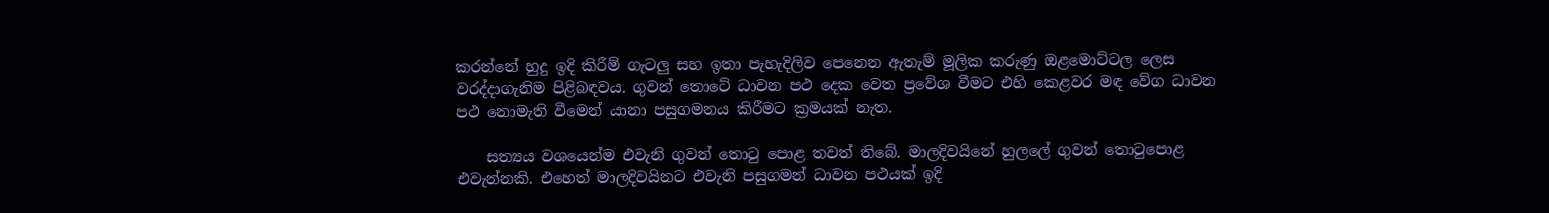කරන්නේ හුදු ඉදි කිරීම් ගැටලු සහ ඉතා පැහැදිලිව පෙනෙන ඇතැම් මූලික කරුණු ඔළමොට්ටල ලෙස වරද්දාගැනිම පිළිබඳවය. ගුවන් තොටේ ධාවන පථ දෙක වෙත ප්‍රවේශ වීමට එහි කෙළවර මඳ වේග ධාවන පථ නොමැති වීමෙන් යානා පසුගමනය කිරීමට ක්‍රමයක් නැත.

    සත්‍යය වශයෙන්ම එවැනි ගුවන් තොටු පොළ තවත් තිබේ. මාලදිවයිනේ හුලලේ ගුවන් තොටුපොළ එවැන්නකි. එහෙත් මාලදිවයිනට එවැනි පසුගමන් ධාවන පථයක් ඉදි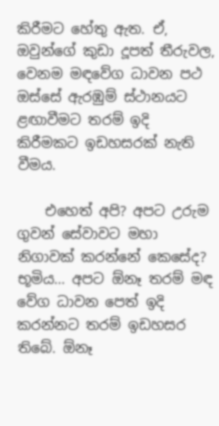කිරීමට හේතු ඇත. ඒ, ඔවුන්ගේ කුඩා දූපත් තීරුවල, වෙනම මඳවේග ධාවන පථ ඔස්සේ ඇරඹුම් ස්ථානයට ළඟාවීමට තරම් ඉදි කිරීමකට ඉඩහසරක් නැති වීමය.

    එහෙත් අපි? අපට උරුම ගුවන් සේවාවට මහා නිගාවක් කරන්නේ කෙසේද? භූමිය… අපට ඕනෑ තරම් මඳ වේග ධාවන පෙත් ඉදි කරන්නට තරම් ඉඩහසර තිබේ. ඕනෑ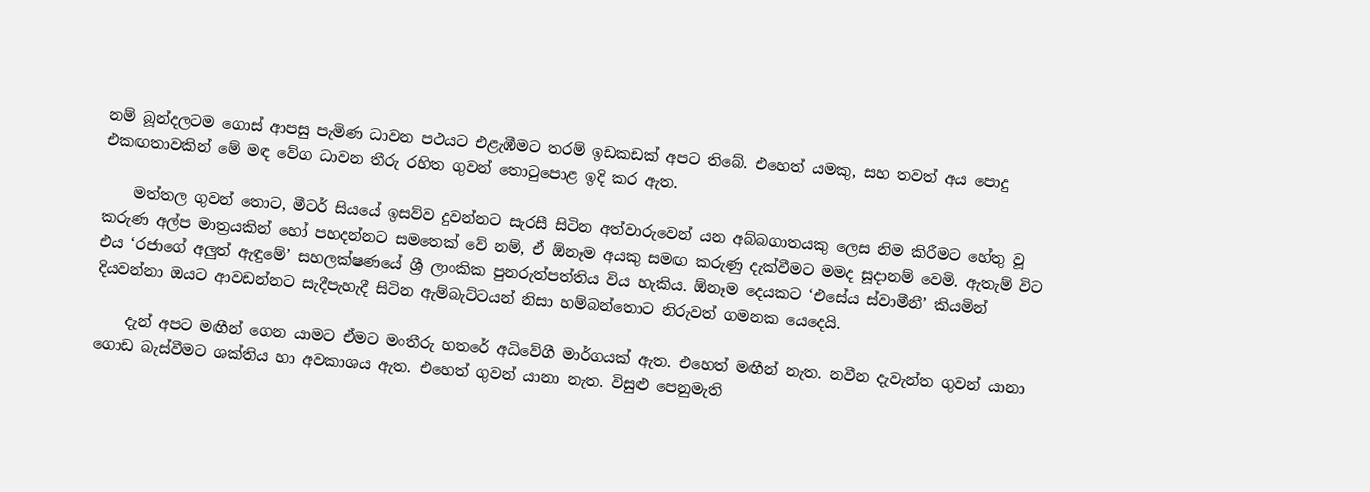නම් බූන්දලටම ගොස් ආපසු පැමිණ ධාවන පථයට එළැඹීමට තරම් ඉඩකඩක් අපට තිබේ. එහෙත් යමකු, සහ තවත් අය පොදු එකඟතාවකින් මේ මඳ වේග ධාවන තීරු රහිත ගුවන් තොටුපොළ ඉදි කර ඇත.

    මත්තල ගුවන් තොට, මීටර් සියයේ ඉසව්ව දුවන්නට සැරසී සිටින අත්වාරුවෙන් යන අබ්බගාතයකු ලෙස නිම කිරීමට හේතු වූ කරුණ අල්ප මාත්‍රයකින් හෝ පහදන්නට සමතෙක් වේ නම්, ඒ ඕනෑම අයකු සමඟ කරුණු දැක්වීමට මමද සූදානම් වෙමි. ඇතැම් විට එය ‘රජාගේ අලුත් ඇඳුමේ’ සහලක්ෂණයේ ශ්‍රී ලාංකික පුනරුත්පත්තිය විය හැකිය. ඕනෑම දෙයකට ‘එසේය ස්වාමීනී’ කියමින් දියවන්නා ඔයට ආවඩන්නට සැදීපැහැදී සිටින ඇම්බැට්ටයන් නිසා හම්බන්තොට නිරුවත් ගමනක යෙදෙයි.

    දැන් අපට මඟීන් ගෙන යාමට ඒමට මංතීරු හතරේ අධිවේගී මාර්ගයක් ඇත. එහෙත් මඟීන් නැත. නවීන දැවැන්ත ගුවන් යානා ගොඩ බැස්වීමට ශක්තිය හා අවකාශය ඇත. එහෙත් ගුවන් යානා නැත. විසුළු පෙනුමැති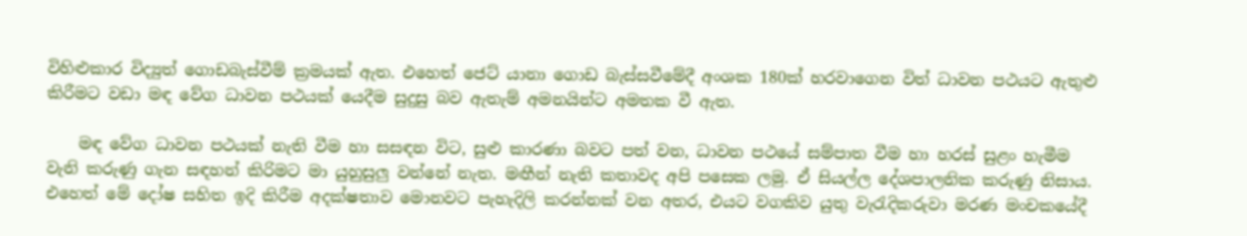විහිළුකාර විද්‍යුත් ගොඩබැස්වීම් ක්‍රමයක් ඇත. එහෙත් ජෙට් යානා ගොඩ බැස්සවීමේදී අංශක 180ක් හරවාගෙන විත් ධාවන පථයට ඇතුළු කිරීමට වඩා මඳ වේග ධාවන පථයක් යෙදීම සුදුසු බව ඇතැම් අමනයින්ට අමතක වී ඇත.

    මඳ වේග ධාවන පථයක් නැති වීම හා සසඳන විට, සුළු කාරණා බවට පත් වන, ධාවන පථයේ සම්පාත වීම හා හරස් සුළං හැමීම වැනි කරුණු ගැන සඳහන් කිරිමට මා යුහුසුලු වන්නේ නැත. මඟීන් නැති කතාවද අපි පසෙක ලමු. ඒ සියල්ල දේශපාලනික කරුණු නිසාය. එහෙත් මේ දෝෂ සහිත ඉදි කිරීම අදක්ෂතාව මොනවට පැහැදිලි කරන්නක් වන අතර, එයට වගකිව යුතු වැරැදිකරුවා මරණ මංචකයේදී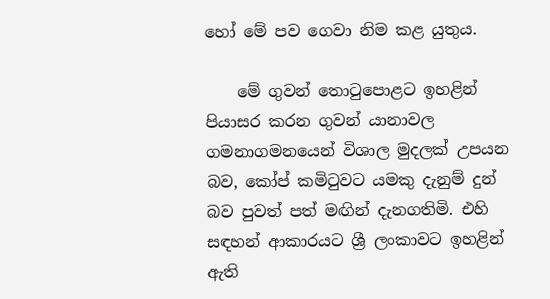හෝ මේ පව ගෙවා නිම කළ යුතුය.

    මේ ගුවන් තොටු‍පොළට ඉහළින් පියාසර කරන ගුවන් යානාවල ගමනාගමනයෙන් විශාල මුදලක් උපයන බව, කෝප් කමිටුවට යමකු දැනුම් දුන් බව පුවත් පත් මඟින් දැනගතිමි. එහි සඳහන් ආකාරයට ශ්‍රී ලංකාවට ඉහළින් ඇති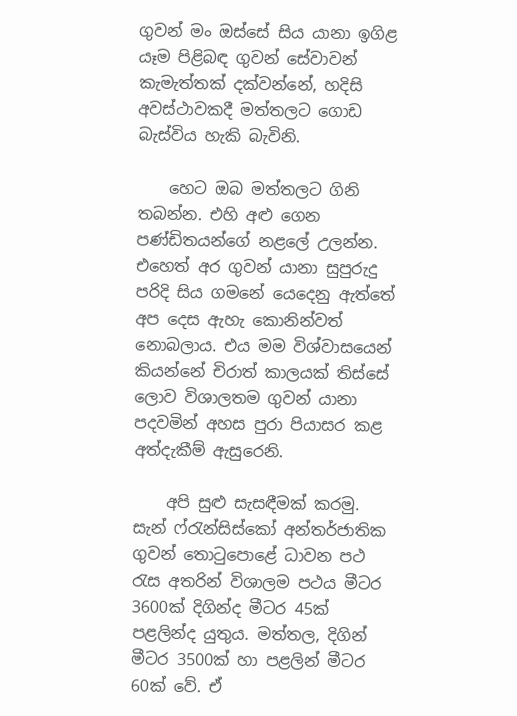ගුවන් මං ඔස්සේ සිය යානා ඉගිළ යෑම පිළිබඳ ගුවන් සේවාවන් කැමැත්තක් දක්වන්නේ, හදිසි අවස්ථාවකදී මත්තලට ගොඩ බැස්විය හැකි බැවිනි.

    හෙට ඔබ මත්තලට ගිනි තබන්න. එහි අළු ගෙන පණ්ඩිතයන්ගේ නළලේ උලන්න. එහෙත් අර ගුවන් යානා සුපුරුදු පරිදි සිය ගමනේ යෙදෙනු ඇත්තේ අප දෙස ඇහැ කොනින්වත් නොබලාය. එය මම විශ්වාසයෙන් කියන්නේ චිරාත් කාලයක් තිස්සේ ලොව විශාලතම ගුවන් යානා පදවමින් අහස පුරා පියාසර කළ අත්දැකීම් ඇසුරෙනි.

    අපි සුළු සැසඳීමක් කරමු. සැන් ෆ්රැන්සිස්කෝ අන්තර්ජාතික ගුවන් තොටුපොළේ ධාවන පථ රැස අතරින් විශාලම පථය මීටර 3600ක් දිගින්ද මීටර 45ක් පළලින්ද යුතුය. මත්තල, දිගින් මීටර 3500ක් හා පළලින් මීටර 60ක් වේ. ඒ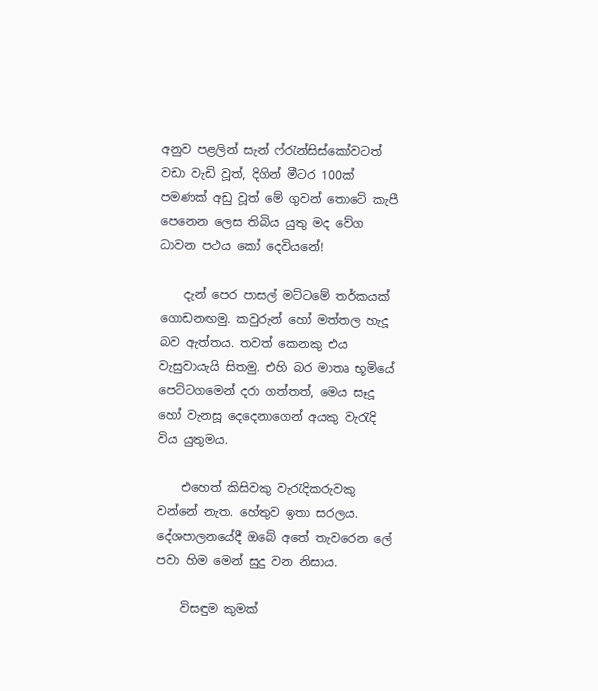අනුව පළලින් සැන් ෆ්රැන්සිස්කෝවටත් වඩා වැඩි වූත්, දිගින් මීටර 100ක් පමණක් අඩු වූත් මේ ගුවන් තොටේ කැපී පෙනෙන ලෙස තිබිය යුතු මද වේග ධාවන පථය කෝ දෙවියනේ!

    දැන් පෙර පාසල් මට්ටමේ තර්කයක් ගොඩනඟමු. කවුරුන් හෝ මත්තල හැදූ බව ඇත්තය. තවත් කෙනකු එය වැසුවායැයි සිතමු. එහි බර මාතෘ භූමියේ පෙට්ටගමෙන් දරා ගත්තත්, මෙය සෑදූ හෝ වැනසූ දෙදෙනාගෙන් අයකු වැරැදි විය යුතුමය.

    එහෙත් කිසිවකු වැරැදිකරුවකු වන්නේ නැත. හේතුව ඉතා සරලය. දේශපාලනයේදී ඔබේ අතේ තැවරෙන ලේ පවා හිම මෙන් සුදු වන නිසාය.

    විසඳුම කුමක්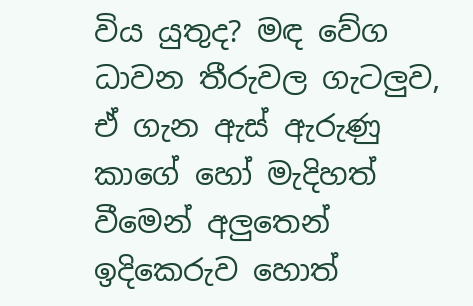විය යුතුද? මඳ වේග ධාවන තීරුවල ගැටලුව, ඒ ගැන ඇස් ඇරුණු කාගේ හෝ මැදිහත් වීමෙන් අලුතෙන් ඉදිකෙරුව හොත්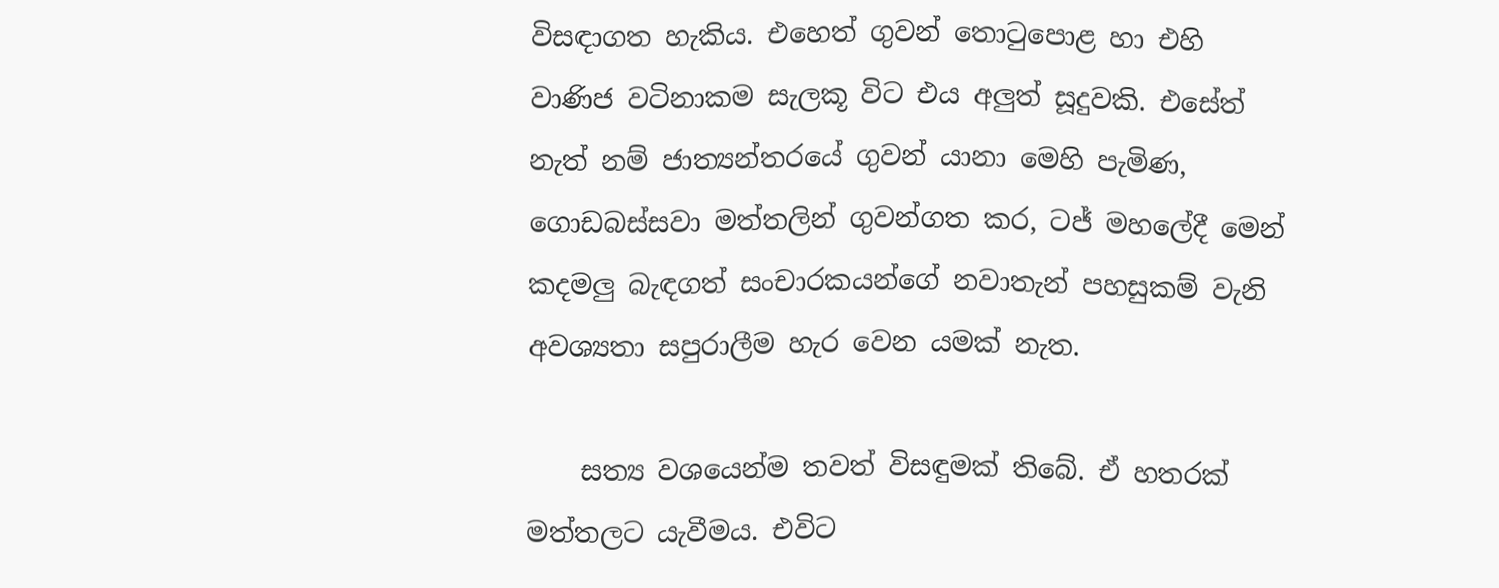විසඳාගත හැකිය. එහෙත් ගුවන් තොටුපොළ හා එහි වාණිජ වටිනාකම සැලකූ විට එය අලුත් සූදුවකි. එසේත් නැත් නම් ජාත්‍යන්තරයේ ගුවන් යානා මෙහි පැමිණ, ගොඩබස්සවා මත්තලින් ගුවන්ගත කර, ටජ් මහලේදී මෙන් කදමලු බැඳගත් සංචාරකයන්ගේ නවාතැන් පහසුකම් වැනි අවශ්‍යතා සපුරාලීම‍ හැර වෙන යමක් නැත.

    සත්‍ය වශයෙන්ම තවත් විසඳුමක් තිබේ. ඒ හතරක් මත්තලට යැවීමය. එවිට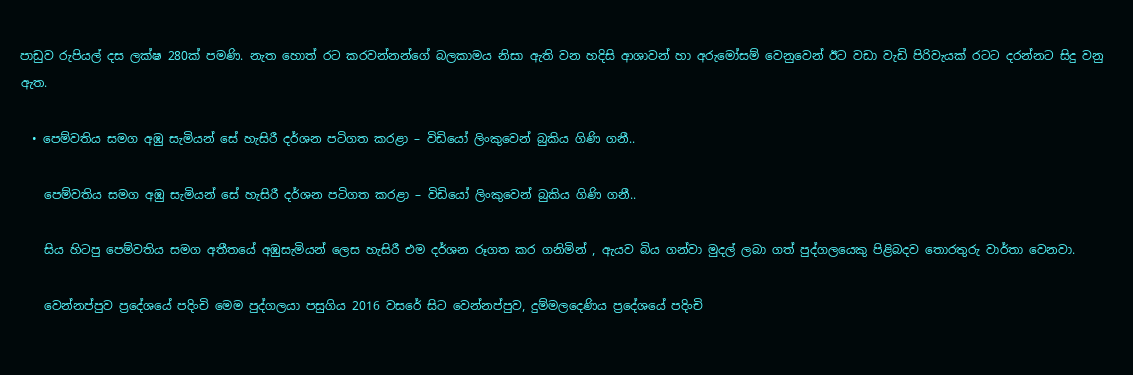පාඩුව රුපියල් දස ලක්ෂ 280ක් පමණි. නැත හොත් රට කරවන්නන්ගේ බලකාමය නිසා ඇති වන හදිසි ආශාවන් හා අරුමෝසම් වෙනුවෙන් ඊට වඩා වැඩි පිරිවැයක් රටට දරන්නට සිදු වනු ඇත.

  • පෙම්වතිය සමග අඹු සැමියන් සේ හැසිරී දර්ශන පටිගත කරළා – විඩියෝ ලිංකුවෙන් බුකිය ගිණි ගනී..

    පෙම්වතිය සමග අඹු සැමියන් සේ හැසිරී දර්ශන පටිගත කරළා – විඩියෝ ලිංකුවෙන් බුකිය ගිණි ගනී..

    සිය හිටපු පෙම්වතිය සමග අතීතයේ අඹුසැමියන් ලෙස හැසිරී එම දර්ශන රූගත කර ගනිමින් , ඇයව බිය ගන්වා මුදල් ලබා ගත් පුද්ගලයෙකු පිළිබදව තොරතුරු වාර්තා වෙනවා.

    වෙන්නප්පුව ප්‍රදේශයේ පදිංචි මෙම පුද්ගලයා පසුගිය 2016 වසරේ සිට වෙන්නප්පුව, දුම්මලදෙණිය ප්‍රදේශයේ පදිංචි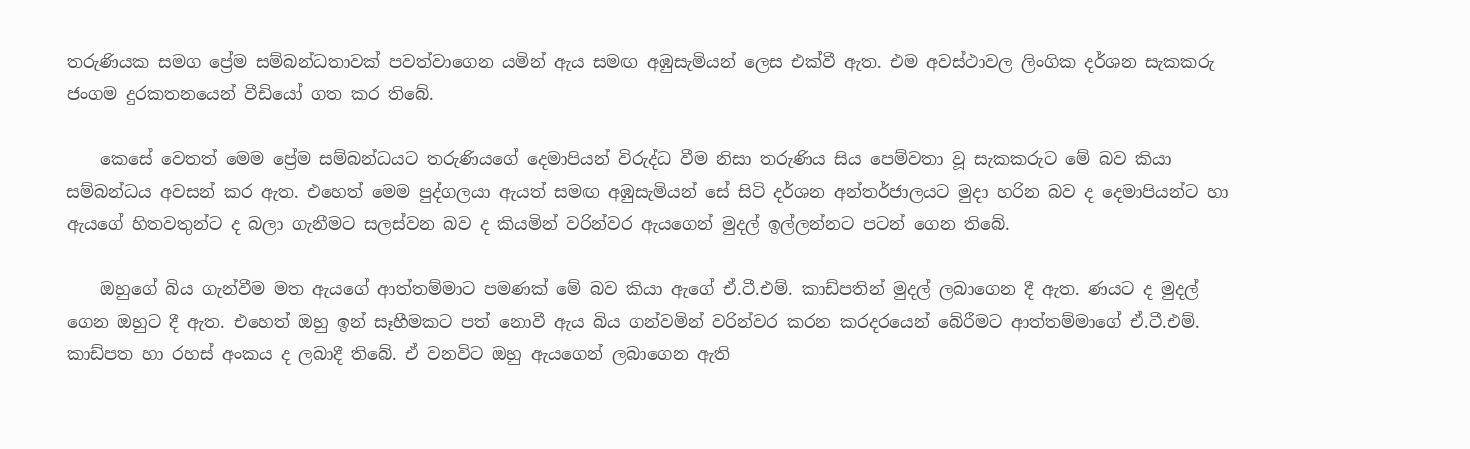තරුණියක සමග ප්‍රේම සම්බන්ධතාවක්‌ පවත්වාගෙන යමින් ඇය සමඟ අඹුසැමියන් ලෙස එක්‌වී ඇත. එම අවස්‌ථාවල ලිංගික දර්ශන සැකකරු ජංගම දුරකතනයෙන් වීඩියෝ ගත කර තිබේ.

    කෙසේ වෙතත් මෙම ප්‍රේම සම්බන්ධයට තරුණියගේ දෙමාපියන් විරුද්ධ වීම නිසා තරුණිය සිය පෙම්වතා වූ සැකකරුට මේ බව කියා සම්බන්ධය අවසන් කර ඇත. එහෙත් මෙම පුද්ගලයා ඇයත් සමඟ අඹුසැමියන් සේ සිටි දර්ශන අන්තර්ජාලයට මුදා හරින බව ද දෙමාපියන්ට හා ඇයගේ හිතවතුන්ට ද බලා ගැනීමට සලස්‌වන බව ද කියමින් වරින්වර ඇයගෙන් මුදල් ඉල්ලන්නට පටන් ගෙන තිබේ.

    ඔහුගේ බිය ගැන්වීම මත ඇයගේ ආත්තම්මාට පමණක්‌ මේ බව කියා ඇගේ ඒ.ටී.එම්. කාඩ්පතින් මුදල් ලබාගෙන දී ඇත. ණයට ද මුදල් ගෙන ඔහුට දී ඇත. එහෙත් ඔහු ඉන් සෑහීමකට පත් නොවී ඇය බිය ගන්වමින් වරින්වර කරන කරදරයෙන් බේරීමට ආත්තම්මාගේ ඒ.ටී.එම්. කාඩ්පත හා රහස්‌ අංකය ද ලබාදී තිබේ. ඒ වනවිට ඔහු ඇයගෙන් ලබාගෙන ඇති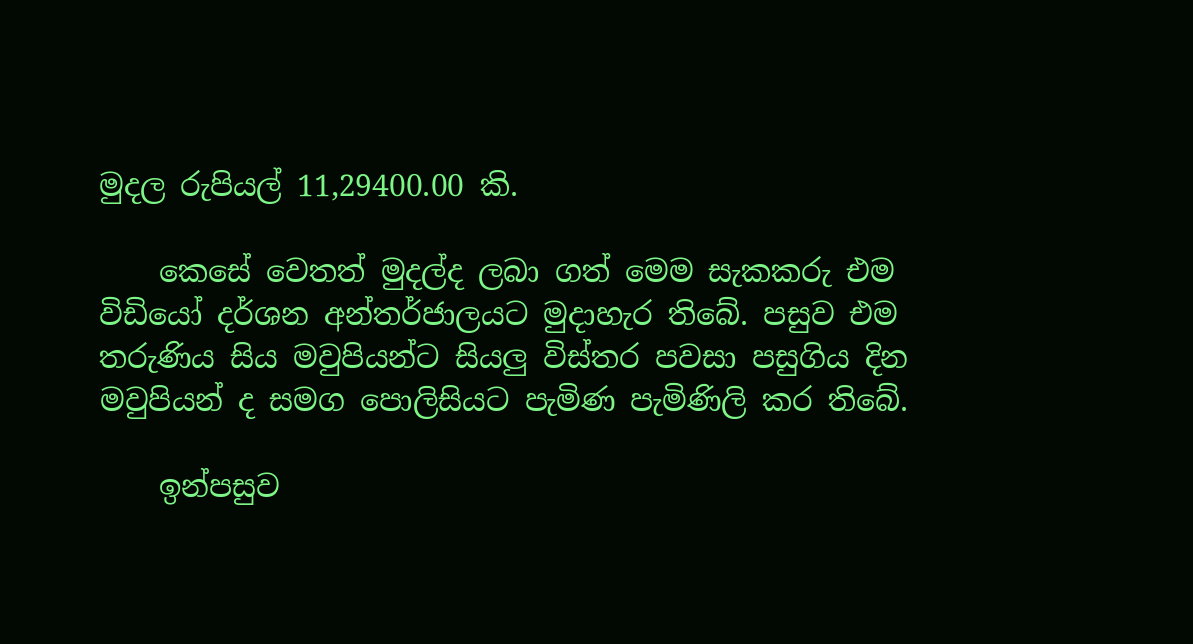මුදල රුපියල් 11,29400.00 කි.

    කෙසේ වෙතත් මුදල්ද ලබා ගත් මෙම සැකකරු එම විඩියෝ දර්ශන අන්තර්ජාලයට මුදාහැර තිබේ. පසුව එම තරුණිය සිය මවුපියන්ට සියලු විස්‌තර පවසා පසුගිය දින මවුපියන් ද සමග පොලිසියට පැමිණ පැමිණිලි කර තිබේ.

    ඉන්පසුව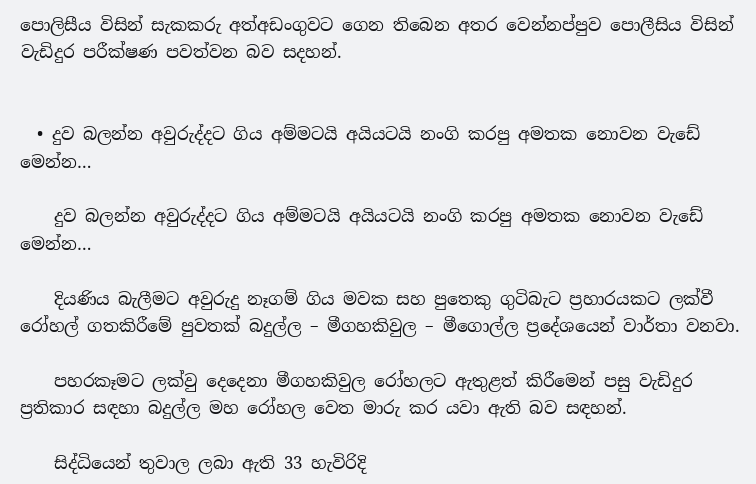පොලිසීය විසින් සැකකරු අත්අඩංගුවට ගෙන තිබෙන අතර වෙන්නප්පුව පොලීසිය විසින් වැඩිදුර පරීක්ෂණ පවත්වන බව සදහන්.


  • දුව බලන්න අවුරුද්දට ගිය අම්මටයි අයියටයි නංගි කරපු අමතක නොවන වැඩේ මෙන්න…

    දුව බලන්න අවුරුද්දට ගිය අම්මටයි අයියටයි නංගි කරපු අමතක නොවන වැඩේ මෙන්න…

    දියණිය බැලීමට අවුරුදු නෑගම් ගිය මවක සහ පුතෙකු ගුටිබැට ප්‍රහාරයකට ලක්වී රෝහල් ගතකිරීමේ පුවතක් බදුල්ල – මීගහකිවුල – මීගොල්ල ප්‍රදේශයෙන් වාර්තා වනවා.

    පහරකෑමට ලක්වු දෙදෙනා මීගහකිවුල රෝහලට ඇතුළත් කිරීමෙන් පසු වැඩිදුර ප්‍රතිකාර සඳහා බදුල්ල මහ රෝහල වෙත මාරු කර යවා ඇති බව සඳහන්.

    සිද්ධියෙන් තුවාල ලබා ඇති 33 හැවිරිදි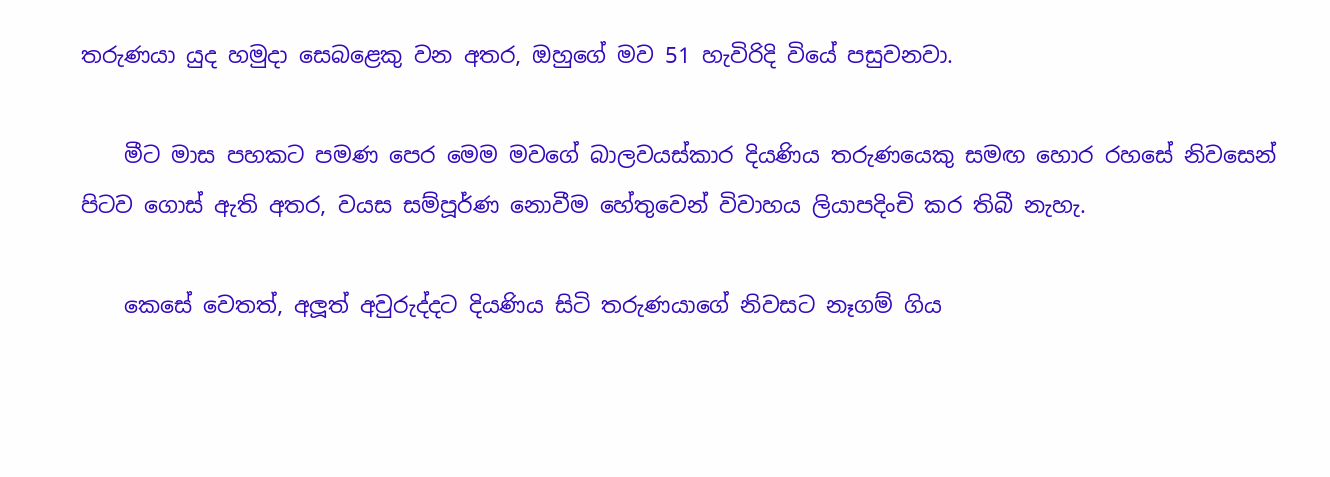තරුණයා යුද හමුදා සෙබළෙකු වන අතර, ඔහුගේ මව 51 හැවිරිදි වියේ පසුවනවා.

    මීට මාස පහකට පමණ පෙර මෙම මවගේ බාලවයස්කාර දියණිය තරුණයෙකු සමඟ හොර රහසේ නිවසෙන් පිටව ගොස් ඇති අතර, වයස සම්පූර්ණ නොවීම හේතුවෙන් විවාහය ලියාපදිංචි කර තිබී නැහැ.

    කෙසේ වෙතත්, අලූත් අවුරුද්දට දියණිය සිටි තරුණයාගේ නිවසට නෑගම් ගිය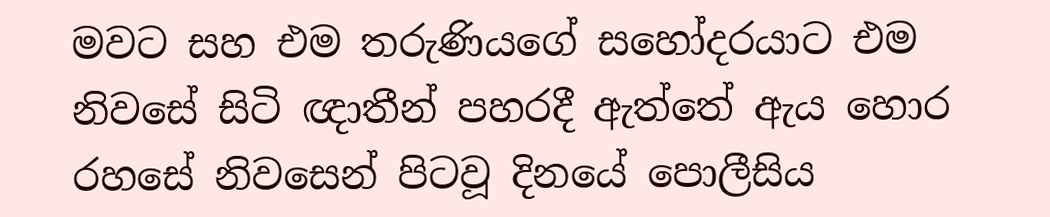මවට සහ එම තරුණියගේ සහෝදරයාට එම නිවසේ සිටි ඥාතීන් පහරදී ඇත්තේ ඇය හොර රහසේ නිවසෙන් පිටවූ දිනයේ පොලීසිය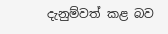දැනුම්වත් කළ බව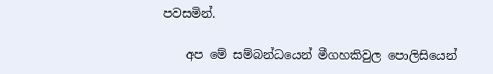පවසමින්.

    අප මේ සම්බන්ධයෙන් මීගහකිවුල පොලිසියෙන්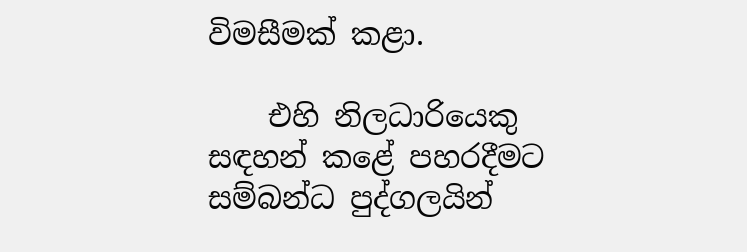විමසීමක් කළා.

    එහි නිලධාරියෙකු සඳහන් කළේ පහරදීමට සම්බන්ධ පුද්ගලයින්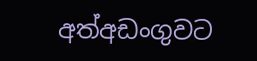අත්අඩංගුවට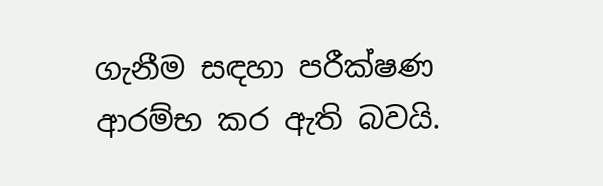ගැනීම සඳහා පරීක්ෂණ ආරම්භ කර ඇති බවයි.